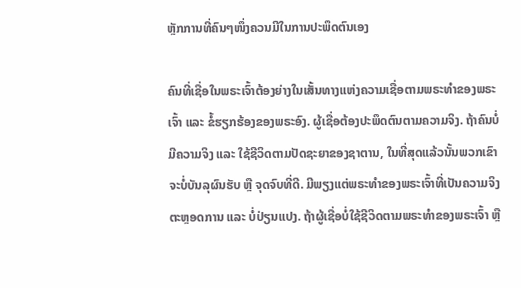ຫຼັກການທີ່ຄົນໆໜຶ່ງຄວນມີໃນການປະພຶດຕົນເອງ

ຄົນທີ່ເຊື່ອໃນພຣະເຈົ້າຕ້ອງຍ່າງໃນເສັ້ນທາງແຫ່ງຄວາມເຊື່ອຕາມພຣະທຳຂອງພຣະເຈົ້າ ແລະ ຂໍ້ຮຽກຮ້ອງຂອງພຣະອົງ. ຜູ້ເຊື່ອຕ້ອງປະພຶດຕົນຕາມຄວາມຈິງ. ຖ້າຄົນບໍ່ມີຄວາມຈິງ ແລະ ໃຊ້ຊີວິດຕາມປັດຊະຍາຂອງຊາຕານ, ໃນທີ່ສຸດແລ້ວນັ້ນພວກເຂົາຈະບໍ່ບັນລຸຜົນຮັບ ຫຼື ຈຸດຈົບທີ່ດີ. ມີພຽງແຕ່ພຣະທຳຂອງພຣະເຈົ້າທີ່ເປັນຄວາມຈິງຕະຫຼອດການ ແລະ ບໍ່ປ່ຽນແປງ. ຖ້າຜູ້ເຊື່ອບໍ່ໃຊ້ຊີວິດຕາມພຣະທຳຂອງພຣະເຈົ້າ ຫຼື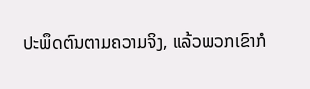ປະພຶດຕົນຕາມຄວາມຈິງ, ແລ້ວພວກເຂົາກໍ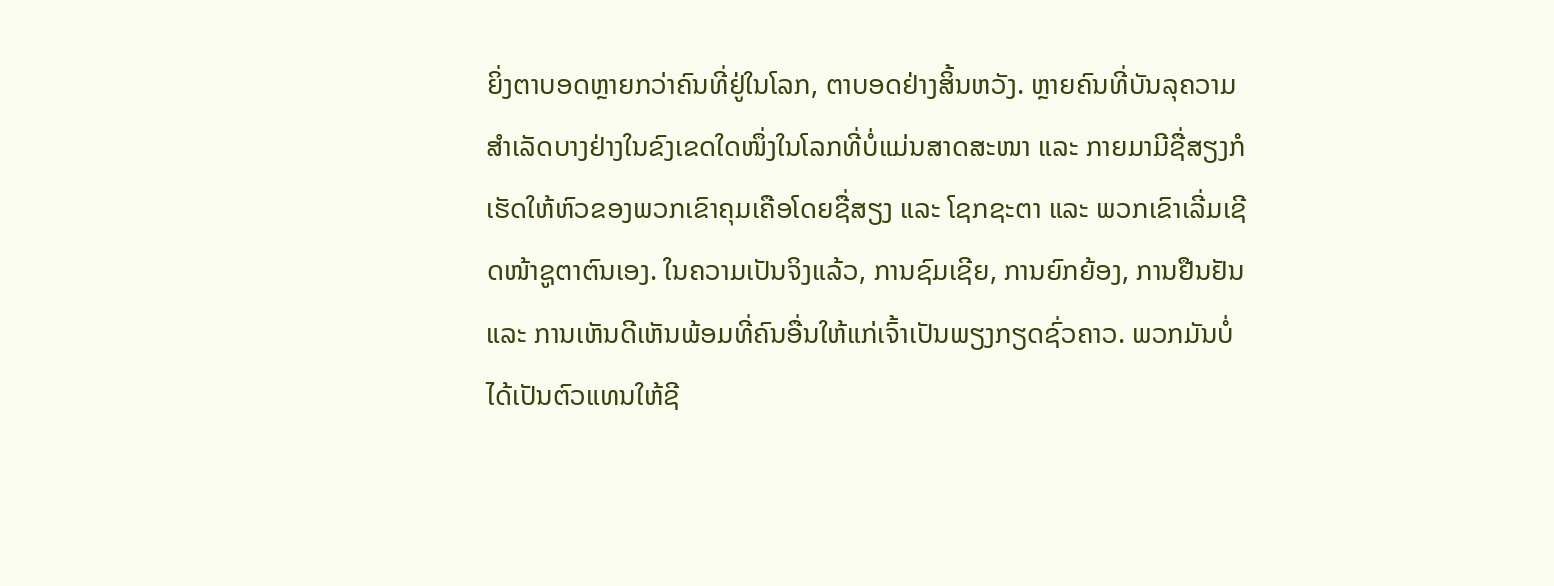ຍິ່ງຕາບອດຫຼາຍກວ່າຄົນທີ່ຢູ່ໃນໂລກ, ຕາບອດຢ່າງສິ້ນຫວັງ. ຫຼາຍຄົນທີ່ບັນລຸຄວາມສຳເລັດບາງຢ່າງໃນຂົງເຂດໃດໜຶ່ງໃນໂລກທີ່ບໍ່ແມ່ນສາດສະໜາ ແລະ ກາຍມາມີຊື່ສຽງກໍເຮັດໃຫ້ຫົວຂອງພວກເຂົາຄຸມເຄືອໂດຍຊື່ສຽງ ແລະ ໂຊກຊະຕາ ແລະ ພວກເຂົາເລີ່ມເຊີດໜ້າຊູຕາຕົນເອງ. ໃນຄວາມເປັນຈິງແລ້ວ, ການຊົມເຊີຍ, ການຍົກຍ້ອງ, ການຢືນຢັນ ແລະ ການເຫັນດີເຫັນພ້ອມທີ່ຄົນອື່ນໃຫ້ແກ່ເຈົ້າເປັນພຽງກຽດຊົ່ວຄາວ. ພວກມັນບໍ່ໄດ້ເປັນຕົວແທນໃຫ້ຊີ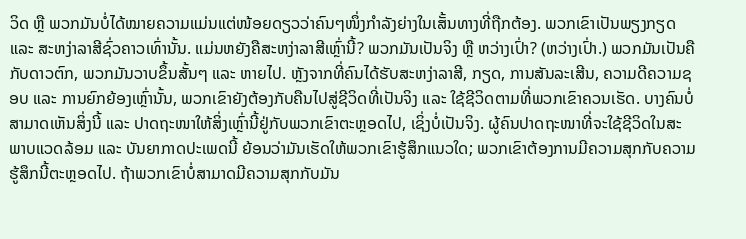ວິດ ຫຼື ພວກມັນບໍ່ໄດ້ໝາຍຄວາມແມ່ນແຕ່ໜ້ອຍດຽວວ່າຄົນໆໜຶ່ງກຳລັງຍ່າງໃນເສັ້ນທາງທີ່ຖືກຕ້ອງ. ພວກເຂົາເປັນພຽງກຽດ ແລະ ສະຫງ່າລາສີຊົ່ວຄາວເທົ່ານັ້ນ. ແມ່ນຫຍັງຄືສະຫງ່າລາສີເຫຼົ່ານີ້? ພວກມັນເປັນຈິງ ຫຼື ຫວ່າງເປົ່າ? (ຫວ່າງເປົ່າ.) ພວກມັນເປັນຄືກັບດາວຕົກ, ພວກມັນວາບຂຶ້ນສັ້ນໆ ແລະ ຫາຍໄປ. ຫຼັງຈາກທີ່ຄົນໄດ້ຮັບສະຫງ່າລາສີ, ກຽດ, ການສັນລະເສີນ, ຄວາມດີຄວາມຊອບ ແລະ ການຍົກຍ້ອງເຫຼົ່ານັ້ນ, ພວກເຂົາຍັງຕ້ອງກັບຄືນໄປສູ່ຊີວິດທີ່ເປັນຈິງ ແລະ ໃຊ້ຊີວິດຕາມທີ່ພວກເຂົາຄວນເຮັດ. ບາງຄົນບໍ່ສາມາດເຫັນສິ່ງນີ້ ແລະ ປາດຖະໜາໃຫ້ສິ່ງເຫຼົ່ານີ້ຢູ່ກັບພວກເຂົາຕະຫຼອດໄປ, ເຊິ່ງບໍ່ເປັນຈິງ. ຜູ້ຄົນປາດຖະໜາທີ່ຈະໃຊ້ຊີວິດໃນສະພາບແວດລ້ອມ ແລະ ບັນຍາກາດປະເພດນີ້ ຍ້ອນວ່າມັນເຮັດໃຫ້ພວກເຂົາຮູ້ສຶກແນວໃດ; ພວກເຂົາຕ້ອງການມີຄວາມສຸກກັບຄວາມຮູ້ສຶກນີ້ຕະຫຼອດໄປ. ຖ້າພວກເຂົາບໍ່ສາມາດມີຄວາມສຸກກັບມັນ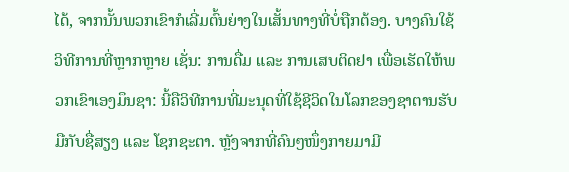ໄດ້, ຈາກນັ້ນພວກເຂົາກໍເລີ່ມຕົ້ນຍ່າງໃນເສັ້ນທາງທີ່ບໍ່ຖືກຕ້ອງ. ບາງຄົນໃຊ້ວິທີການທີ່ຫຼາກຫຼາຍ ເຊັ່ນ: ການດື່ມ ແລະ ການເສບຕິດຢາ ເພື່ອເຮັດໃຫ້ພວກເຂົາເອງມຶນຊາ: ນີ້ຄືວິທີການທີ່ມະນຸດທີ່ໃຊ້ຊີວິດໃນໂລກຂອງຊາຕານຮັບມືກັບຊື່ສຽງ ແລະ ໂຊກຊະຕາ. ຫຼັງຈາກທີ່ຄົນໆໜຶ່ງກາຍມາມີ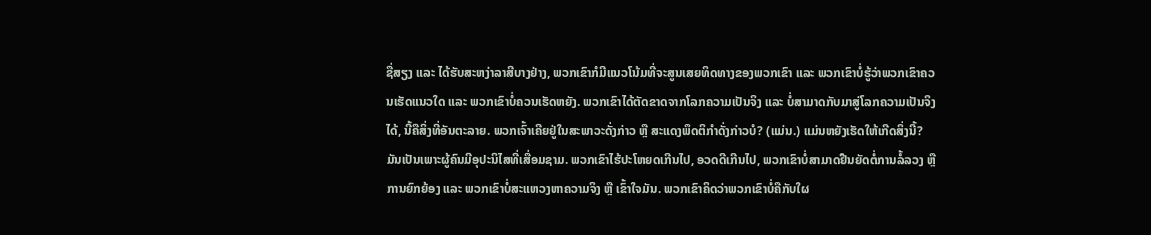ຊື່ສຽງ ແລະ ໄດ້ຮັບສະຫງ່າລາສີບາງຢ່າງ, ພວກເຂົາກໍມີແນວໂນ້ມທີ່ຈະສູນເສຍທິດທາງຂອງພວກເຂົາ ແລະ ພວກເຂົາບໍ່ຮູ້ວ່າພວກເຂົາຄວນເຮັດແນວໃດ ແລະ ພວກເຂົາບໍ່ຄວນເຮັດຫຍັງ. ພວກເຂົາໄດ້ຕັດຂາດຈາກໂລກຄວາມເປັນຈິງ ແລະ ບໍ່ສາມາດກັບມາສູ່ໂລກຄວາມເປັນຈິງໄດ້, ນີ້ຄືສິ່ງທີ່ອັນຕະລາຍ. ພວກເຈົ້າເຄີຍຢູ່ໃນສະພາວະດັ່ງກ່າວ ຫຼື ສະແດງພຶດຕິກຳດັ່ງກ່າວບໍ? (ແມ່ນ.) ແມ່ນຫຍັງເຮັດໃຫ້ເກີດສິ່ງນີ້? ມັນເປັນເພາະຜູ້ຄົນມີອຸປະນິໄສທີ່ເສື່ອມຊາມ. ພວກເຂົາໄຮ້ປະໂຫຍດເກີນໄປ, ອວດດີເກີນໄປ, ພວກເຂົາບໍ່ສາມາດຢືນຍັດຕໍ່ການລໍ້ລວງ ຫຼື ການຍົກຍ້ອງ ແລະ ພວກເຂົາບໍ່ສະແຫວງຫາຄວາມຈິງ ຫຼື ເຂົ້າໃຈມັນ. ພວກເຂົາຄິດວ່າພວກເຂົາບໍ່ຄືກັບໃຜ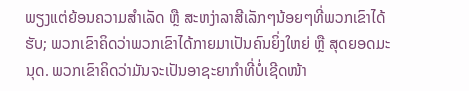ພຽງແຕ່ຍ້ອນຄວາມສຳເລັດ ຫຼື ສະຫງ່າລາສີເລັກໆນ້ອຍໆທີ່ພວກເຂົາໄດ້ຮັບ; ພວກເຂົາຄິດວ່າພວກເຂົາໄດ້ກາຍມາເປັນຄົນຍິ່ງໃຫຍ່ ຫຼື ສຸດຍອດມະນຸດ. ພວກເຂົາຄິດວ່າມັນຈະເປັນອາຊະຍາກຳທີ່ບໍ່ເຊີດໜ້າ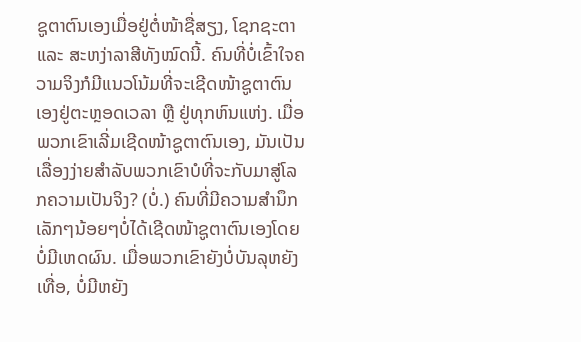ຊູຕາຕົນເອງເມື່ອຢູ່ຕໍ່ໜ້າຊື່ສຽງ, ໂຊກຊະຕາ ແລະ ສະຫງ່າລາສີທັງໝົດນີ້. ຄົນທີ່ບໍ່ເຂົ້າໃຈຄວາມຈິງກໍມີແນວໂນ້ມທີ່ຈະເຊີດໜ້າຊູຕາຕົນເອງຢູ່ຕະຫຼອດເວລາ ຫຼື ຢູ່ທຸກຫົນແຫ່ງ. ເມື່ອພວກເຂົາເລີ່ມເຊີດໜ້າຊູຕາຕົນເອງ, ມັນເປັນເລື່ອງງ່າຍສຳລັບພວກເຂົາບໍທີ່ຈະກັບມາສູ່ໂລກຄວາມເປັນຈິງ? (ບໍ່.) ຄົນທີ່ມີຄວາມສຳນຶກເລັກໆນ້ອຍໆບໍ່ໄດ້ເຊີດໜ້າຊູຕາຕົນເອງໂດຍບໍ່ມີເຫດຜົນ. ເມື່ອພວກເຂົາຍັງບໍ່ບັນລຸຫຍັງເທື່ອ, ບໍ່ມີຫຍັງ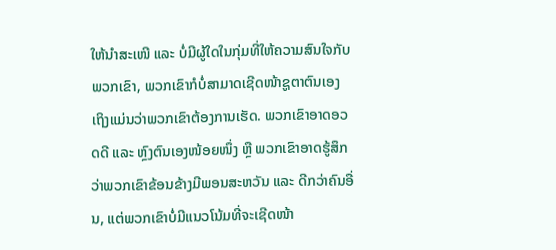ໃຫ້ນໍາສະເໜີ ແລະ ບໍ່ມີຜູ້ໃດໃນກຸ່ມທີ່ໃຫ້ຄວາມສົນໃຈກັບພວກເຂົາ, ພວກເຂົາກໍບໍ່ສາມາດເຊີດໜ້າຊູຕາຕົນເອງ ເຖິງແມ່ນວ່າພວກເຂົາຕ້ອງການເຮັດ. ພວກເຂົາອາດອວດດີ ແລະ ຫຼົງຕົນເອງໜ້ອຍໜຶ່ງ ຫຼື ພວກເຂົາອາດຮູ້ສຶກວ່າພວກເຂົາຂ້ອນຂ້າງມີພອນສະຫວັນ ແລະ ດີກວ່າຄົນອື່ນ, ແຕ່ພວກເຂົາບໍ່ມີແນວໂນ້ມທີ່ຈະເຊີດໜ້າ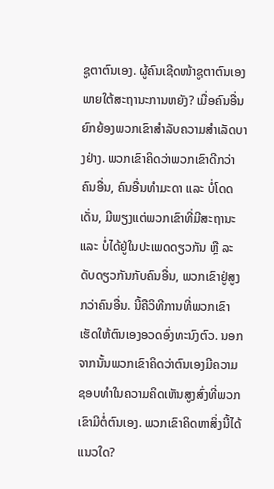ຊູຕາຕົນເອງ. ຜູ້ຄົນເຊີດໜ້າຊູຕາຕົນເອງພາຍໃຕ້ສະຖານະການຫຍັງ? ເມື່ອຄົນອື່ນຍົກຍ້ອງພວກເຂົາສຳລັບຄວາມສຳເລັດບາງຢ່າງ. ພວກເຂົາຄິດວ່າພວກເຂົາດີກວ່າຄົນອື່ນ, ຄົນອື່ນທຳມະດາ ແລະ ບໍ່ໂດດເດັ່ນ, ມີພຽງແຕ່ພວກເຂົາທີ່ມີສະຖານະ ແລະ ບໍ່ໄດ້ຢູ່ໃນປະເພດດຽວກັນ ຫຼື ລະດັບດຽວກັນກັບຄົນອື່ນ, ພວກເຂົາຢູ່ສູງກວ່າຄົນອື່ນ. ນີ້ຄືວິທີການທີ່ພວກເຂົາເຮັດໃຫ້ຕົນເອງອວດອົ່ງທະນົງຕົວ. ນອກຈາກນັ້ນພວກເຂົາຄິດວ່າຕົນເອງມີຄວາມຊອບທຳໃນຄວາມຄິດເຫັນສູງສົ່ງທີ່ພວກເຂົາມີຕໍ່ຕົນເອງ. ພວກເຂົາຄິດຫາສິ່ງນີ້ໄດ້ແນວໃດ?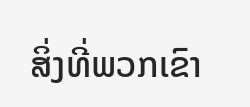ສິ່ງທີ່ພວກເຂົາ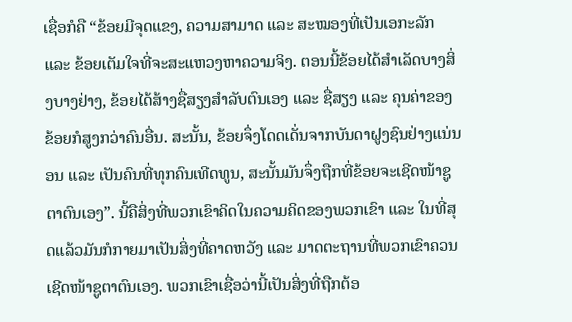ເຊື່ອກໍຄື “ຂ້ອຍມີຈຸດແຂງ, ຄວາມສາມາດ ແລະ ສະໝອງທີ່ເປັນເອກະລັກ ແລະ ຂ້ອຍເຕັມໃຈທີ່ຈະສະແຫວງຫາຄວາມຈິງ. ຕອນນີ້ຂ້ອຍໄດ້ສຳເລັດບາງສິ່ງບາງຢ່າງ, ຂ້ອຍໄດ້ສ້າງຊື່ສຽງສຳລັບຕົນເອງ ແລະ ຊື່ສຽງ ແລະ ຄຸນຄ່າຂອງຂ້ອຍກໍສູງກວ່າຄົນອື່ນ. ສະນັ້ນ, ຂ້ອຍຈຶ່ງໂດດເດັ່ນຈາກບັນດາຝູງຊົນຢ່າງແນ່ນອນ ແລະ ເປັນຄົນທີ່ທຸກຄົນເທີດທູນ, ສະນັ້ນມັນຈຶ່ງຖືກທີ່ຂ້ອຍຈະເຊີດໜ້າຊູຕາຕົນເອງ”. ນີ້ຄືສິ່ງທີ່ພວກເຂົາຄິດໃນຄວາມຄິດຂອງພວກເຂົາ ແລະ ໃນທີ່ສຸດແລ້ວມັນກໍກາຍມາເປັນສິ່ງທີ່ຄາດຫວັງ ແລະ ມາດຕະຖານທີ່ພວກເຂົາຄວນເຊີດໜ້າຊູຕາຕົນເອງ. ພວກເຂົາເຊື່ອວ່ານີ້ເປັນສິ່ງທີ່ຖືກຕ້ອ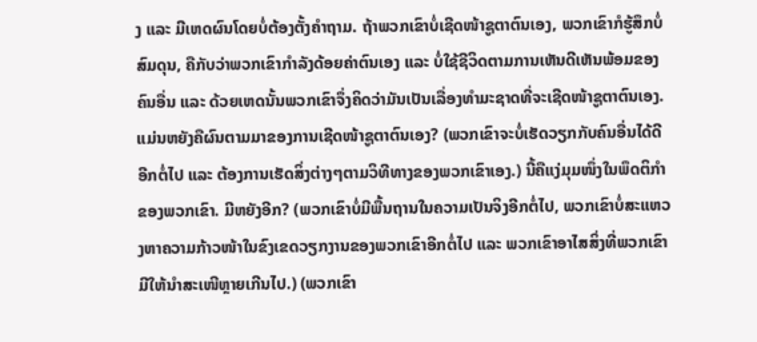ງ ແລະ ມີເຫດຜົນໂດຍບໍ່ຕ້ອງຕັ້ງຄຳຖາມ. ຖ້າພວກເຂົາບໍ່ເຊີດໜ້າຊູຕາຕົນເອງ, ພວກເຂົາກໍຮູ້ສຶກບໍ່ສົມດຸນ, ຄືກັບວ່າພວກເຂົາກຳລັງດ້ອຍຄ່າຕົນເອງ ແລະ ບໍ່ໃຊ້ຊີວິດຕາມການເຫັນດີເຫັນພ້ອມຂອງຄົນອື່ນ ແລະ ດ້ວຍເຫດນັ້ນພວກເຂົາຈຶ່ງຄິດວ່າມັນເປັນເລື່ອງທຳມະຊາດທີ່ຈະເຊີດໜ້າຊູຕາຕົນເອງ. ແມ່ນຫຍັງຄືຜົນຕາມມາຂອງການເຊີດໜ້າຊູຕາຕົນເອງ? (ພວກເຂົາຈະບໍ່ເຮັດວຽກກັບຄົນອື່ນໄດ້ດີອີກຕໍ່ໄປ ແລະ ຕ້ອງການເຮັດສິ່ງຕ່າງໆຕາມວິທີທາງຂອງພວກເຂົາເອງ.) ນີ້ຄືແງ່ມຸມໜຶ່ງໃນພຶດຕິກຳຂອງພວກເຂົາ. ມີຫຍັງອີກ? (ພວກເຂົາບໍ່ມີພື້ນຖານໃນຄວາມເປັນຈິງອີກຕໍ່ໄປ, ພວກເຂົາບໍ່ສະແຫວງຫາຄວາມກ້າວໜ້າໃນຂົງເຂດວຽກງານຂອງພວກເຂົາອີກຕໍ່ໄປ ແລະ ພວກເຂົາອາໄສສິ່ງທີ່ພວກເຂົາມີໃຫ້ນໍາສະເໜີຫຼາຍເກີນໄປ.) (ພວກເຂົາ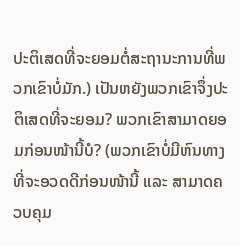ປະຕິເສດທີ່ຈະຍອມຕໍ່ສະຖານະການທີ່ພວກເຂົາບໍ່ມັກ.) ເປັນຫຍັງພວກເຂົາຈຶ່ງປະຕິເສດທີ່ຈະຍອມ? ພວກເຂົາສາມາດຍອມກ່ອນໜ້ານີ້ບໍ? (ພວກເຂົາບໍ່ມີຫົນທາງທີ່ຈະອວດດີກ່ອນໜ້ານີ້ ແລະ ສາມາດຄວບຄຸມ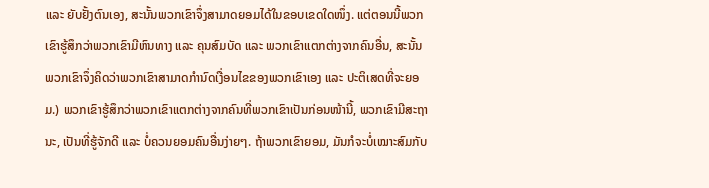ແລະ ຍັບຢັ້ງຕົນເອງ, ສະນັ້ນພວກເຂົາຈຶ່ງສາມາດຍອມໄດ້ໃນຂອບເຂດໃດໜຶ່ງ. ແຕ່ຕອນນີ້ພວກເຂົາຮູ້ສຶກວ່າພວກເຂົາມີຫົນທາງ ແລະ ຄຸນສົມບັດ ແລະ ພວກເຂົາແຕກຕ່າງຈາກຄົນອື່ນ, ສະນັ້ນພວກເຂົາຈຶ່ງຄິດວ່າພວກເຂົາສາມາດກຳນົດເງື່ອນໄຂຂອງພວກເຂົາເອງ ແລະ ປະຕິເສດທີ່ຈະຍອມ.) ພວກເຂົາຮູ້ສຶກວ່າພວກເຂົາແຕກຕ່າງຈາກຄົນທີ່ພວກເຂົາເປັນກ່ອນໜ້ານີ້, ພວກເຂົາມີສະຖານະ, ເປັນທີ່ຮູ້ຈັກດີ ແລະ ບໍ່ຄວນຍອມຄົນອື່ນງ່າຍໆ. ຖ້າພວກເຂົາຍອມ, ມັນກໍຈະບໍ່ເໝາະສົມກັບ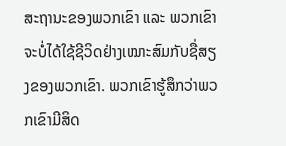ສະຖານະຂອງພວກເຂົາ ແລະ ພວກເຂົາຈະບໍ່ໄດ້ໃຊ້ຊີວິດຢ່າງເໝາະສົມກັບຊື່ສຽງຂອງພວກເຂົາ. ພວກເຂົາຮູ້ສຶກວ່າພວກເຂົາມີສິດ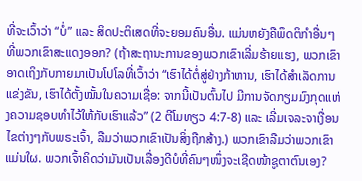ທີ່ຈະເວົ້າວ່າ “ບໍ່” ແລະ ສິດປະຕິເສດທີ່ຈະຍອມຄົນອື່ນ. ແມ່ນຫຍັງຄືພຶດຕິກຳອື່ນໆທີ່ພວກເຂົາສະແດງອອກ? (ຖ້າສະຖານະການຂອງພວກເຂົາເລີ່ມຮ້າຍແຮງ, ພວກເຂົາອາດເຖິງກັບກາຍມາເປັນໂປໂລທີ່ເວົ້າວ່າ “ເຮົາໄດ້ຕໍ່ສູ່ຢ່າງກ້າຫານ, ເຮົາໄດ້ສຳເລັດການແຂ່ງຂັນ, ເຮົາໄດ້ຕັ້ງໝັ້ນໃນຄວາມເຊື່ອ: ຈາກນີ້ເປັນຕົ້ນໄປ ມີການຈັດກຽມມົງກຸດແຫ່ງຄວາມຊອບທຳໄວ້ໃຫ້ກັບເຮົາແລ້ວ” (2 ຕີໂມທຽວ 4:7-8) ແລະ ເລີ່ມເຈລະຈາເງື່ອນໄຂຕ່າງໆກັບພຣະເຈົ້າ, ລືມວ່າພວກເຂົາເປັນສິ່ງຖືກສ້າງ.) ພວກເຂົາລືມວ່າພວກເຂົາແມ່ນໃຜ. ພວກເຈົ້າຄິດວ່າມັນເປັນເລື່ອງດີບໍທີ່ຄົນໆໜຶ່ງຈະເຊີດໜ້າຊູຕາຕົນເອງ?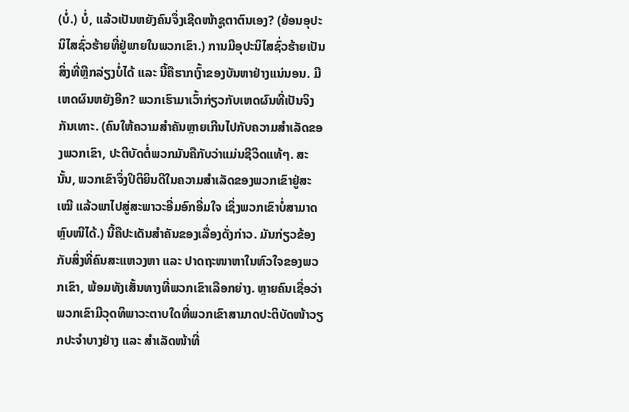(ບໍ່.) ບໍ່, ແລ້ວເປັນຫຍັງຄົນຈຶ່ງເຊີດໜ້າຊູຕາຕົນເອງ? (ຍ້ອນອຸປະນິໄສຊົ່ວຮ້າຍທີ່ຢູ່ພາຍໃນພວກເຂົາ.) ການມີອຸປະນິໄສຊົ່ວຮ້າຍເປັນສິ່ງທີ່ຫຼີກລ່ຽງບໍ່ໄດ້ ແລະ ນີ້ຄືຮາກເງົ້າຂອງບັນຫາຢ່າງແນ່ນອນ. ມີເຫດຜົນຫຍັງອີກ? ພວກເຮົາມາເວົ້າກ່ຽວກັບເຫດຜົນທີ່ເປັນຈິງກັນເທາະ. (ຄົນໃຫ້ຄວາມສຳຄັນຫຼາຍເກີນໄປກັບຄວາມສຳເລັດຂອງພວກເຂົາ, ປະຕິບັດຕໍ່ພວກມັນຄືກັບວ່າແມ່ນຊີວິດແທ້ໆ. ສະນັ້ນ, ພວກເຂົາຈຶ່ງປິຕິຍິນດີໃນຄວາມສຳເລັດຂອງພວກເຂົາຢູ່ສະເໝີ ແລ້ວພາໄປສູ່ສະພາວະອີ່ມອົກອີ່ມໃຈ ເຊິ່ງພວກເຂົາບໍ່ສາມາດຫຼົບໜີໄດ້.) ນີ້ຄືປະເດັນສຳຄັນຂອງເລື່ອງດັ່ງກ່າວ. ມັນກ່ຽວຂ້ອງກັບສິ່ງທີ່ຄົນສະແຫວງຫາ ແລະ ປາດຖະໜາຫາໃນຫົວໃຈຂອງພວກເຂົາ, ພ້ອມທັງເສັ້ນທາງທີ່ພວກເຂົາເລືອກຍ່າງ. ຫຼາຍຄົນເຊື່ອວ່າພວກເຂົາມີວຸດທິພາວະຕາບໃດທີ່ພວກເຂົາສາມາດປະຕິບັດໜ້າວຽກປະຈຳບາງຢ່າງ ແລະ ສຳເລັດໜ້າທີ່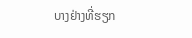ບາງຢ່າງທີ່ຮຽກ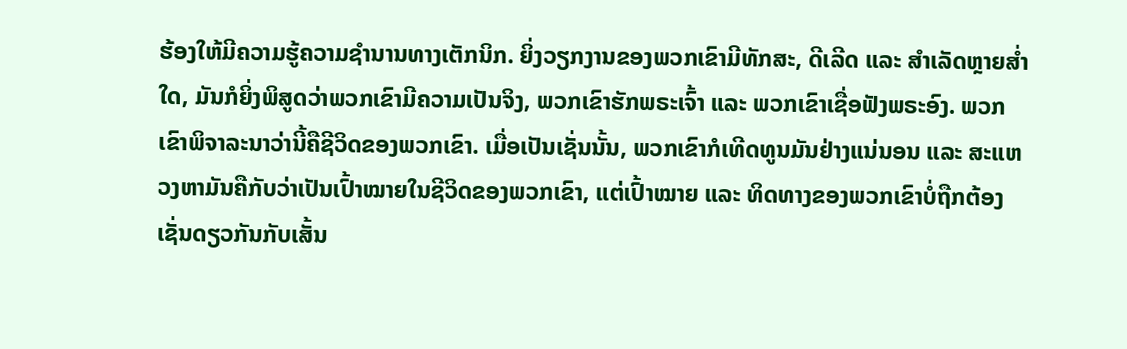ຮ້ອງໃຫ້ມີຄວາມຮູ້ຄວາມຊຳນານທາງເຕັກນິກ. ຍິ່ງວຽກງານຂອງພວກເຂົາມີທັກສະ, ດີເລີດ ແລະ ສຳເລັດຫຼາຍສໍ່າໃດ, ມັນກໍຍິ່ງພິສູດວ່າພວກເຂົາມີຄວາມເປັນຈິງ, ພວກເຂົາຮັກພຣະເຈົ້າ ແລະ ພວກເຂົາເຊື່ອຟັງພຣະອົງ. ພວກເຂົາພິຈາລະນາວ່ານີ້ຄືຊີວິດຂອງພວກເຂົາ. ເມື່ອເປັນເຊັ່ນນັ້ນ, ພວກເຂົາກໍເທີດທູນມັນຢ່າງແນ່ນອນ ແລະ ສະແຫວງຫາມັນຄືກັບວ່າເປັນເປົ້າໝາຍໃນຊີວິດຂອງພວກເຂົາ, ແຕ່ເປົ້າໝາຍ ແລະ ທິດທາງຂອງພວກເຂົາບໍ່ຖືກຕ້ອງ ເຊັ່ນດຽວກັນກັບເສັ້ນ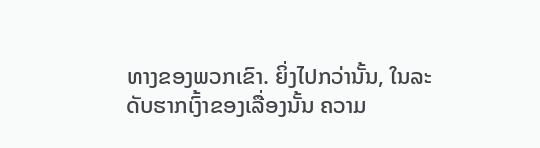ທາງຂອງພວກເຂົາ. ຍິ່ງໄປກວ່ານັ້ນ, ໃນລະດັບຮາກເງົ້າຂອງເລື່ອງນັ້ນ ຄວາມ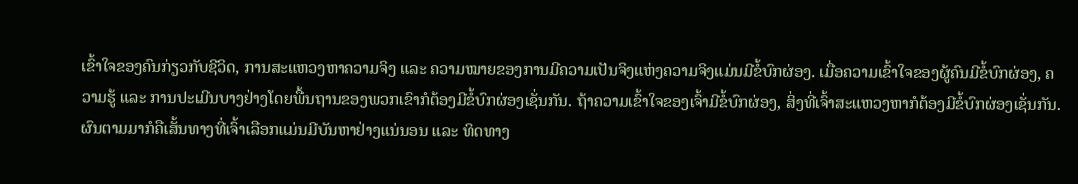ເຂົ້າໃຈຂອງຄົນກ່ຽວກັບຊີວິດ, ການສະແຫວງຫາຄວາມຈິງ ແລະ ຄວາມໝາຍຂອງການມີຄວາມເປັນຈິງແຫ່ງຄວາມຈິງແມ່ນມີຂໍ້ບົກຜ່ອງ. ເມື່ອຄວາມເຂົ້າໃຈຂອງຜູ້ຄົນມີຂໍ້ບົກຜ່ອງ, ຄວາມຮູ້ ແລະ ການປະເມີນບາງຢ່າງໂດຍພື້ນຖານຂອງພວກເຂົາກໍຕ້ອງມີຂໍ້ບົກຜ່ອງເຊັ່ນກັນ. ຖ້າຄວາມເຂົ້າໃຈຂອງເຈົ້າມີຂໍ້ບົກຜ່ອງ, ສິ່ງທີ່ເຈົ້າສະແຫວງຫາກໍຕ້ອງມີຂໍ້ບົກຜ່ອງເຊັ່ນກັນ. ຜົນຕາມມາກໍຄືເສັ້ນທາງທີ່ເຈົ້າເລືອກແມ່ນມີບັນຫາຢ່າງແນ່ນອນ ແລະ ທິດທາງ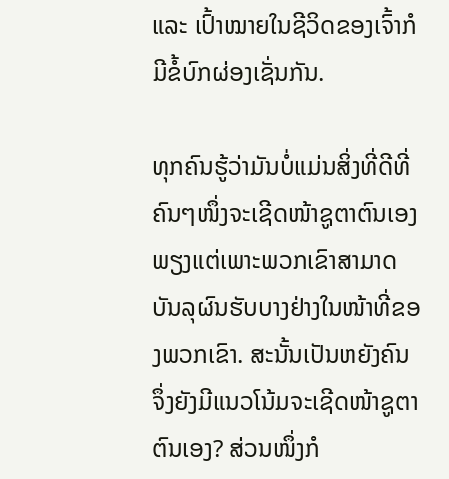ແລະ ເປົ້າໝາຍໃນຊີວິດຂອງເຈົ້າກໍມີຂໍ້ບົກຜ່ອງເຊັ່ນກັນ.

ທຸກຄົນຮູ້ວ່າມັນບໍ່ແມ່ນສິ່ງທີ່ດີທີ່ຄົນໆໜຶ່ງຈະເຊີດໜ້າຊູຕາຕົນເອງ ພຽງແຕ່ເພາະພວກເຂົາສາມາດບັນລຸຜົນຮັບບາງຢ່າງໃນໜ້າທີ່ຂອງພວກເຂົາ. ສະນັ້ນເປັນຫຍັງຄົນຈຶ່ງຍັງມີແນວໂນ້ມຈະເຊີດໜ້າຊູຕາຕົນເອງ? ສ່ວນໜຶ່ງກໍ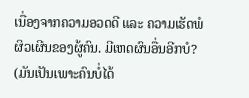ເນື່ອງຈາກຄວາມອວດດີ ແລະ ຄວາມເຮັດພໍຜິວເຜີນຂອງຜູ້ຄົນ. ມີເຫດຜົນອື່ນອີກບໍ? (ມັນເປັນເພາະຄົນບໍ່ໄດ້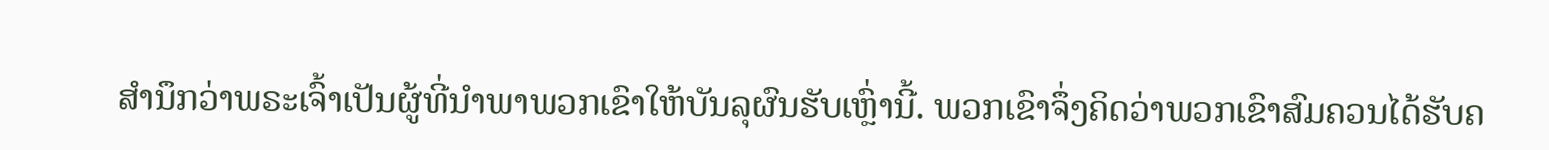ສຳນຶກວ່າພຣະເຈົ້າເປັນຜູ້ທີ່ນໍາພາພວກເຂົາໃຫ້ບັນລຸຜົນຮັບເຫຼົ່ານີ້. ພວກເຂົາຈຶ່ງຄິດວ່າພວກເຂົາສົມຄວນໄດ້ຮັບຄ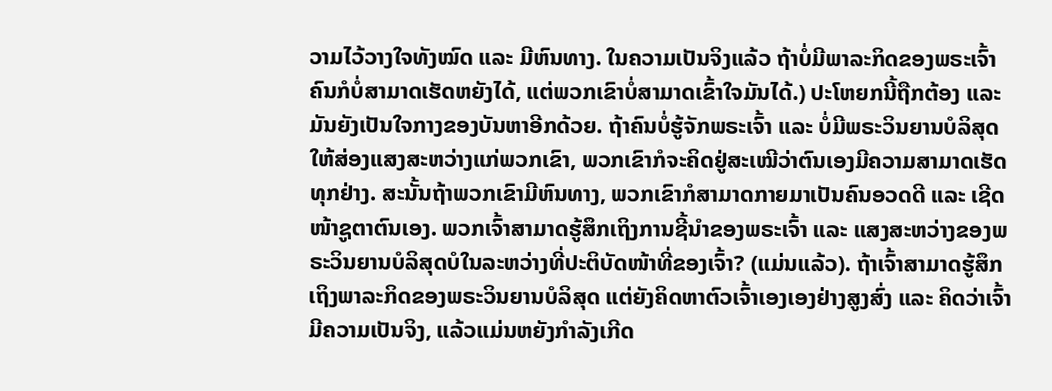ວາມໄວ້ວາງໃຈທັງໝົດ ແລະ ມີຫົນທາງ. ໃນຄວາມເປັນຈິງແລ້ວ ຖ້າບໍ່ມີພາລະກິດຂອງພຣະເຈົ້າ ຄົນກໍບໍ່ສາມາດເຮັດຫຍັງໄດ້, ແຕ່ພວກເຂົາບໍ່ສາມາດເຂົ້າໃຈມັນໄດ້.) ປະໂຫຍກນີ້ຖືກຕ້ອງ ແລະ ມັນຍັງເປັນໃຈກາງຂອງບັນຫາອີກດ້ວຍ. ຖ້າຄົນບໍ່ຮູ້ຈັກພຣະເຈົ້າ ແລະ ບໍ່ມີພຣະວິນຍານບໍລິສຸດໃຫ້ສ່ອງແສງສະຫວ່າງແກ່ພວກເຂົາ, ພວກເຂົາກໍຈະຄິດຢູ່ສະເໝີວ່າຕົນເອງມີຄວາມສາມາດເຮັດທຸກຢ່າງ. ສະນັ້ນຖ້າພວກເຂົາມີຫົນທາງ, ພວກເຂົາກໍສາມາດກາຍມາເປັນຄົນອວດດີ ແລະ ເຊີດໜ້າຊູຕາຕົນເອງ. ພວກເຈົ້າສາມາດຮູ້ສຶກເຖິງການຊີ້ນໍາຂອງພຣະເຈົ້າ ແລະ ແສງສະຫວ່າງຂອງພຣະວິນຍານບໍລິສຸດບໍໃນລະຫວ່າງທີ່ປະຕິບັດໜ້າທີ່ຂອງເຈົ້າ? (ແມ່ນແລ້ວ). ຖ້າເຈົ້າສາມາດຮູ້ສຶກເຖິງພາລະກິດຂອງພຣະວິນຍານບໍລິສຸດ ແຕ່ຍັງຄິດຫາຕົວເຈົ້າເອງເອງຢ່າງສູງສົ່ງ ແລະ ຄິດວ່າເຈົ້າມີຄວາມເປັນຈິງ, ແລ້ວແມ່ນຫຍັງກຳລັງເກີດ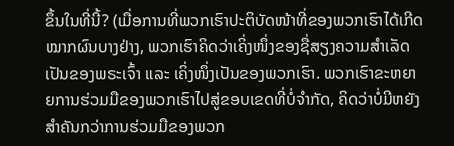ຂຶ້ນໃນທີ່ນີ້? (ເມື່ອການທີ່ພວກເຮົາປະຕິບັດໜ້າທີ່ຂອງພວກເຮົາໄດ້ເກີດໝາກຜົນບາງຢ່າງ, ພວກເຮົາຄິດວ່າເຄິ່ງໜຶ່ງຂອງຊື່ສຽງຄວາມສຳເລັດເປັນຂອງພຣະເຈົ້າ ແລະ ເຄິ່ງໜຶ່ງເປັນຂອງພວກເຮົາ. ພວກເຮົາຂະຫຍາຍການຮ່ວມມືຂອງພວກເຮົາໄປສູ່ຂອບເຂດທີ່ບໍ່ຈຳກັດ, ຄິດວ່າບໍ່ມີຫຍັງສຳຄັນກວ່າການຮ່ວມມືຂອງພວກ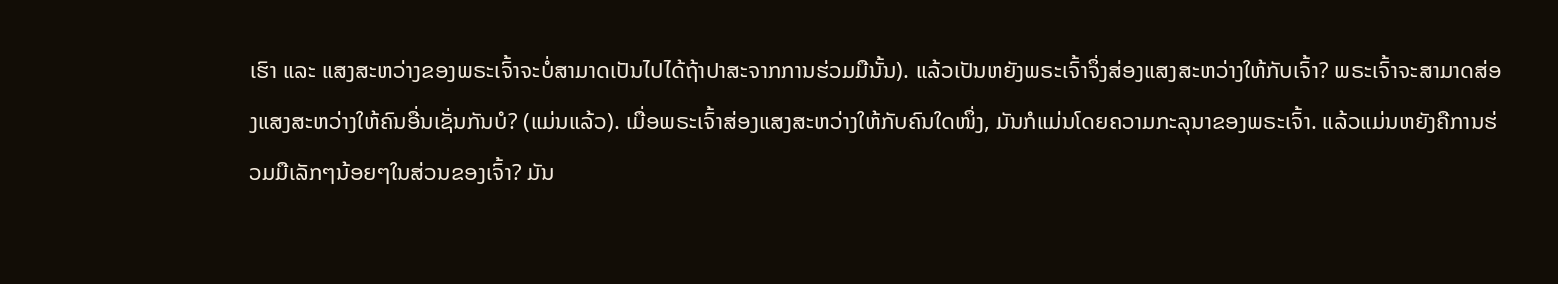ເຮົາ ແລະ ແສງສະຫວ່າງຂອງພຣະເຈົ້າຈະບໍ່ສາມາດເປັນໄປໄດ້ຖ້າປາສະຈາກການຮ່ວມມືນັ້ນ). ແລ້ວເປັນຫຍັງພຣະເຈົ້າຈຶ່ງສ່ອງແສງສະຫວ່າງໃຫ້ກັບເຈົ້າ? ພຣະເຈົ້າຈະສາມາດສ່ອງແສງສະຫວ່າງໃຫ້ຄົນອື່ນເຊັ່ນກັນບໍ? (ແມ່ນແລ້ວ). ເມື່ອພຣະເຈົ້າສ່ອງແສງສະຫວ່າງໃຫ້ກັບຄົນໃດໜຶ່ງ, ມັນກໍແມ່ນໂດຍຄວາມກະລຸນາຂອງພຣະເຈົ້າ. ແລ້ວແມ່ນຫຍັງຄືການຮ່ວມມືເລັກໆນ້ອຍໆໃນສ່ວນຂອງເຈົ້າ? ມັນ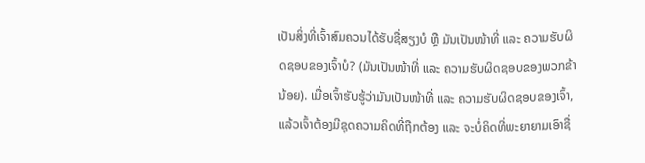ເປັນສິ່ງທີ່ເຈົ້າສົມຄວນໄດ້ຮັບຊື່ສຽງບໍ ຫຼື ມັນເປັນໜ້າທີ່ ແລະ ຄວາມຮັບຜິດຊອບຂອງເຈົ້າບໍ? (ມັນເປັນໜ້າທີ່ ແລະ ຄວາມຮັບຜິດຊອບຂອງພວກຂ້ານ້ອຍ). ເມື່ອເຈົ້າຮັບຮູ້ວ່າມັນເປັນໜ້າທີ່ ແລະ ຄວາມຮັບຜິດຊອບຂອງເຈົ້າ, ແລ້ວເຈົ້າຕ້ອງມີຊຸດຄວາມຄິດທີ່ຖືກຕ້ອງ ແລະ ຈະບໍ່ຄິດທີ່ພະຍາຍາມເອົາຊື່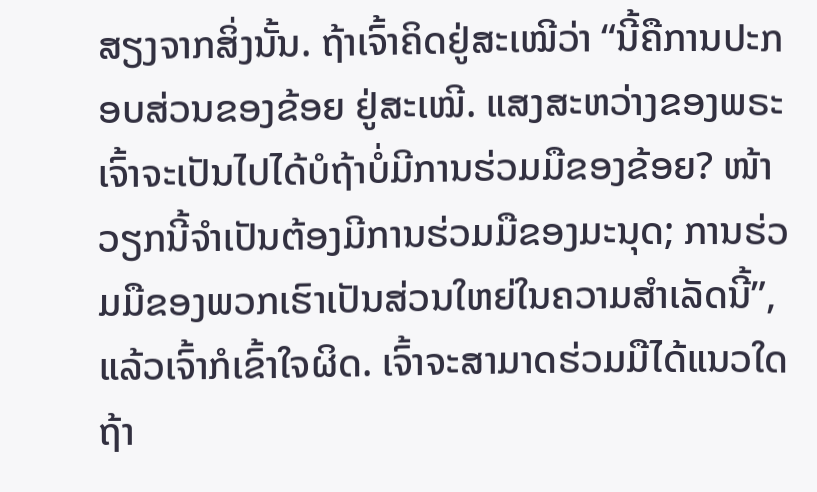ສຽງຈາກສິ່ງນັ້ນ. ຖ້າເຈົ້າຄິດຢູ່ສະເໝີວ່າ “ນີ້ຄືການປະກອບສ່ວນຂອງຂ້ອຍ ຢູ່ສະເໝີ. ແສງສະຫວ່າງຂອງພຣະເຈົ້າຈະເປັນໄປໄດ້ບໍຖ້າບໍ່ມີການຮ່ວມມືຂອງຂ້ອຍ? ໜ້າວຽກນີ້ຈຳເປັນຕ້ອງມີການຮ່ວມມືຂອງມະນຸດ; ການຮ່ວມມືຂອງພວກເຮົາເປັນສ່ວນໃຫຍ່ໃນຄວາມສຳເລັດນີ້”, ແລ້ວເຈົ້າກໍເຂົ້າໃຈຜິດ. ເຈົ້າຈະສາມາດຮ່ວມມືໄດ້ແນວໃດ ຖ້າ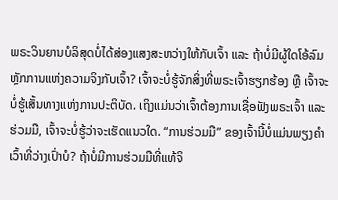ພຣະວິນຍານບໍລິສຸດບໍ່ໄດ້ສ່ອງແສງສະຫວ່າງໃຫ້ກັບເຈົ້າ ແລະ ຖ້າບໍ່ມີຜູ້ໃດໂອ້ລົມຫຼັກການແຫ່ງຄວາມຈິງກັບເຈົ້າ? ເຈົ້າຈະບໍ່ຮູ້ຈັກສິ່ງທີ່ພຣະເຈົ້າຮຽກຮ້ອງ ຫຼື ເຈົ້າຈະບໍ່ຮູ້ເສັ້ນທາງແຫ່ງການປະຕິບັດ. ເຖິງແມ່ນວ່າເຈົ້າຕ້ອງການເຊື່ອຟັງພຣະເຈົ້າ ແລະ ຮ່ວມມື, ເຈົ້າຈະບໍ່ຮູ້ວ່າຈະເຮັດແນວໃດ. “ການຮ່ວມມື” ຂອງເຈົ້ານີ້ບໍ່ແມ່ນພຽງຄຳເວົ້າທີ່ວ່າງເປົ່າບໍ? ຖ້າບໍ່ມີການຮ່ວມມືທີ່ແທ້ຈິ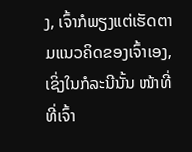ງ, ເຈົ້າກໍພຽງແຕ່ເຮັດຕາມແນວຄິດຂອງເຈົ້າເອງ, ເຊິ່ງໃນກໍລະນີນັ້ນ ໜ້າທີ່ທີ່ເຈົ້າ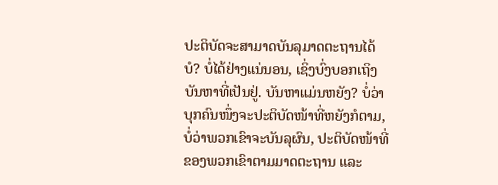ປະຕິບັດຈະສາມາດບັນລຸມາດຕະຖານໄດ້ບໍ? ບໍ່ໄດ້ຢ່າງແນ່ນອນ, ເຊິ່ງບົ່ງບອກເຖິງບັນຫາທີ່ເປັນຢູ່. ບັນຫາແມ່ນຫຍັງ? ບໍ່ວ່າບຸກຄົນໜຶ່ງຈະປະຕິບັດໜ້າທີ່ຫຍັງກໍຕາມ, ບໍ່ວ່າພວກເຂົາຈະບັນລຸຜົນ, ປະຕິບັດໜ້າທີ່ຂອງພວກເຂົາຕາມມາດຕະຖານ ແລະ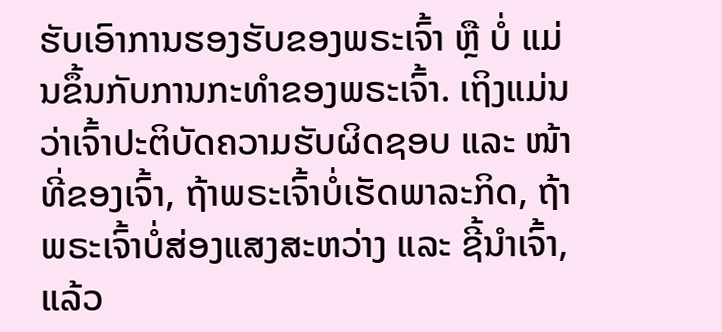ຮັບເອົາການຮອງຮັບຂອງພຣະເຈົ້າ ຫຼື ບໍ່ ແມ່ນຂຶ້ນກັບການກະທຳຂອງພຣະເຈົ້າ. ເຖິງແມ່ນວ່າເຈົ້າປະຕິບັດຄວາມຮັບຜິດຊອບ ແລະ ໜ້າທີ່ຂອງເຈົ້າ, ຖ້າພຣະເຈົ້າບໍ່ເຮັດພາລະກິດ, ຖ້າພຣະເຈົ້າບໍ່ສ່ອງແສງສະຫວ່າງ ແລະ ຊີ້ນໍາເຈົ້າ, ແລ້ວ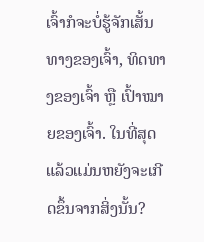ເຈົ້າກໍຈະບໍ່ຮູ້ຈັກເສັ້ນທາງຂອງເຈົ້າ, ທິດທາງຂອງເຈົ້າ ຫຼື ເປົ້າໝາຍຂອງເຈົ້າ. ໃນທີ່ສຸດແລ້ວແມ່ນຫຍັງຈະເກີດຂຶ້ນຈາກສິ່ງນັ້ນ?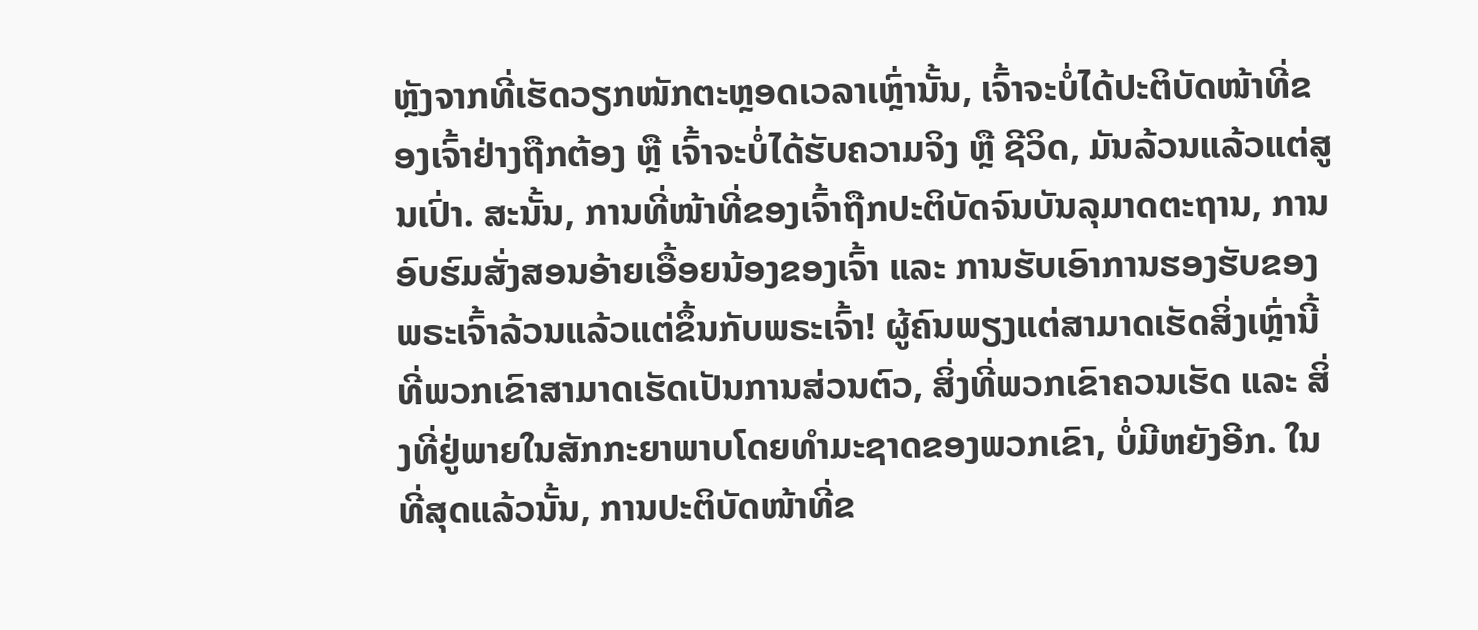ຫຼັງຈາກທີ່ເຮັດວຽກໜັກຕະຫຼອດເວລາເຫຼົ່ານັ້ນ, ເຈົ້າຈະບໍ່ໄດ້ປະຕິບັດໜ້າທີ່ຂອງເຈົ້າຢ່າງຖືກຕ້ອງ ຫຼື ເຈົ້າຈະບໍ່ໄດ້ຮັບຄວາມຈິງ ຫຼື ຊີວິດ, ມັນລ້ວນແລ້ວແຕ່ສູນເປົ່າ. ສະນັ້ນ, ການທີ່ໜ້າທີ່ຂອງເຈົ້າຖືກປະຕິບັດຈົນບັນລຸມາດຕະຖານ, ການອົບຮົມສັ່ງສອນອ້າຍເອື້ອຍນ້ອງຂອງເຈົ້າ ແລະ ການຮັບເອົາການຮອງຮັບຂອງພຣະເຈົ້າລ້ວນແລ້ວແຕ່ຂຶ້ນກັບພຣະເຈົ້າ! ຜູ້ຄົນພຽງແຕ່ສາມາດເຮັດສິ່ງເຫຼົ່ານີ້ທີ່ພວກເຂົາສາມາດເຮັດເປັນການສ່ວນຕົວ, ສິ່ງທີ່ພວກເຂົາຄວນເຮັດ ແລະ ສິ່ງທີ່ຢູ່ພາຍໃນສັກກະຍາພາບໂດຍທຳມະຊາດຂອງພວກເຂົາ, ບໍ່ມີຫຍັງອີກ. ໃນທີ່ສຸດແລ້ວນັ້ນ, ການປະຕິບັດໜ້າທີ່ຂ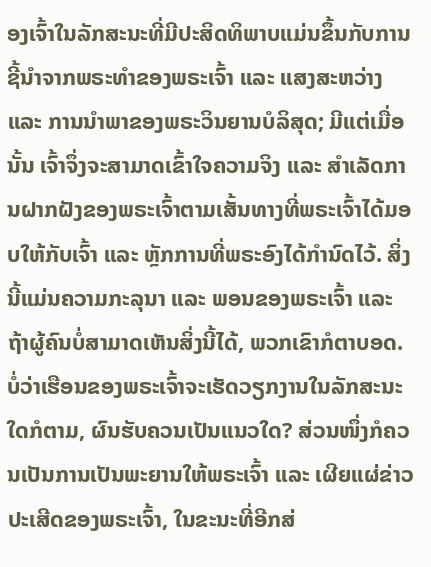ອງເຈົ້າໃນລັກສະນະທີ່ມີປະສິດທິພາບແມ່ນຂຶ້ນກັບການຊີ້ນໍາຈາກພຣະທຳຂອງພຣະເຈົ້າ ແລະ ແສງສະຫວ່າງ ແລະ ການນໍາພາຂອງພຣະວິນຍານບໍລິສຸດ; ມີແຕ່ເມື່ອນັ້ນ ເຈົ້າຈຶ່ງຈະສາມາດເຂົ້າໃຈຄວາມຈິງ ແລະ ສຳເລັດການຝາກຝັງຂອງພຣະເຈົ້າຕາມເສັ້ນທາງທີ່ພຣະເຈົ້າໄດ້ມອບໃຫ້ກັບເຈົ້າ ແລະ ຫຼັກການທີ່ພຣະອົງໄດ້ກຳນົດໄວ້. ສິ່ງນີ້ແມ່ນຄວາມກະລຸນາ ແລະ ພອນຂອງພຣະເຈົ້າ ແລະ ຖ້າຜູ້ຄົນບໍ່ສາມາດເຫັນສິ່ງນີ້ໄດ້, ພວກເຂົາກໍຕາບອດ. ບໍ່ວ່າເຮືອນຂອງພຣະເຈົ້າຈະເຮັດວຽກງານໃນລັກສະນະໃດກໍຕາມ, ຜົນຮັບຄວນເປັນແນວໃດ? ສ່ວນໜຶ່ງກໍຄວນເປັນການເປັນພະຍານໃຫ້ພຣະເຈົ້າ ແລະ ເຜີຍແຜ່ຂ່າວປະເສີດຂອງພຣະເຈົ້າ, ໃນຂະນະທີ່ອີກສ່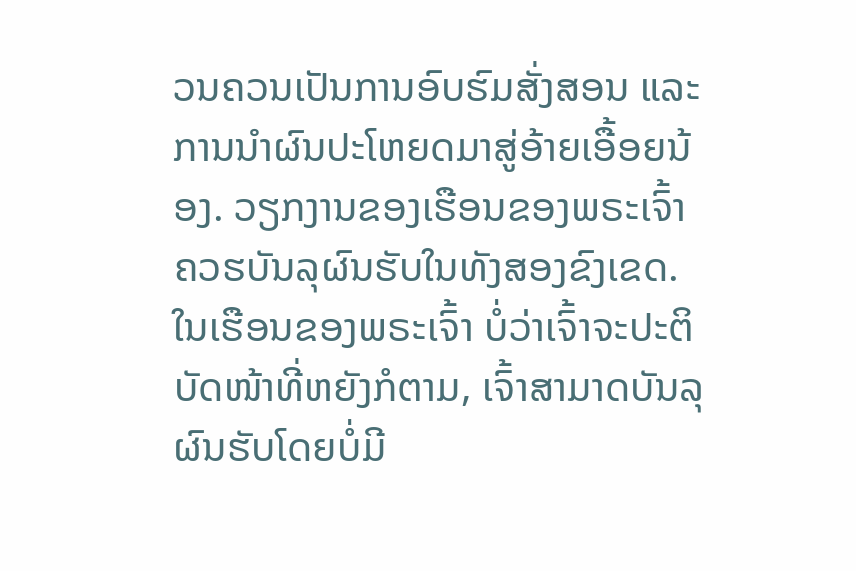ວນຄວນເປັນການອົບຮົມສັ່ງສອນ ແລະ ການນໍາຜົນປະໂຫຍດມາສູ່ອ້າຍເອື້ອຍນ້ອງ. ວຽກງານຂອງເຮືອນຂອງພຣະເຈົ້າຄວຮບັນລຸຜົນຮັບໃນທັງສອງຂົງເຂດ. ໃນເຮືອນຂອງພຣະເຈົ້າ ບໍ່ວ່າເຈົ້າຈະປະຕິບັດໜ້າທີ່ຫຍັງກໍຕາມ, ເຈົ້າສາມາດບັນລຸຜົນຮັບໂດຍບໍ່ມີ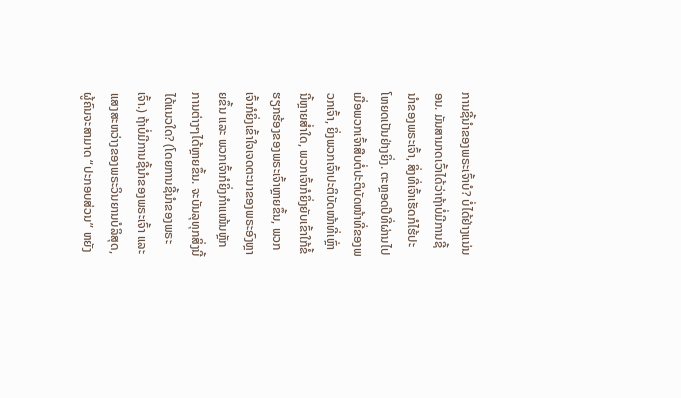ການຊີ້ນໍາຂອງພຣະເຈົ້າບໍ? ບໍ່ໄດ້ຢ່າງແນ່ນອນ. ມັນສາມາດເວົ້າໄດ້ວ່າຖ້າບໍ່ມີການຊີ້ນໍາຂອງພຣະເຈົ້າ, ສິ່ງທີ່ເຈົ້າເຮັດກໍໄຮ້ປະໂຫຍດເປັນຢ່າງຍິ່ງ. ຕະຫຼອດປີທີ່ຜ່ານໄປ ເມື່ອພວກເຈົ້າສືບຕໍ່ປະຕິບັດໜ້າທີ່ຂອງພວກເຈົ້າ, ຍິ່ງພວກເຈົ້າປະຕິບັດໜ້າທີ່ເຫຼົ່ານີ້ຫຼາຍສໍ່າໃດ, ພວກເຈົ້າກໍຍິ່ງຍັບເຂົ້າໃກ້ຂໍ້ຮຽກຮ້ອງຂອງພຣະເຈົ້າຫຼາຍຂຶ້ນ, ພວກເຈົ້າກໍຍິ່ງເຂົ້າໃຈເຈດຕະນາຂອງພຣະອົງຫຼາຍຂຶ້ນ ແລະ ພວກເຈົ້າກໍຍິ່ງກຳແໜ້ນຫຼັກການຕ່າງໆໄດ້ຫຼາຍຂຶ້ນ. ຈະບັນລຸທຸກສິ່ງນີ້ໄດ້ແນວໃດ? (ໂດຍການຊີ້ນໍາຂອງພຣະເຈົ້າ.) ຖ້າບໍ່ມີການຊີ້ນໍາຂອງພຣະເຈົ້າ ແລະ ແສງສະຫວ່າງຂອງພຣະວິນຍານບໍລິສຸດ, ຜູ້ຄົນຈະສາມາດ “ປະກອບສ່ວນ” ຫຍັງ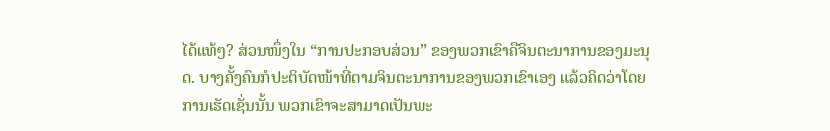ໄດ້ແທ້ໆ? ສ່ວນໜຶ່ງໃນ “ການປະກອບສ່ວນ” ຂອງພວກເຂົາຄືຈິນຕະນາການຂອງມະນຸດ. ບາງຄັ້ງຄົນກໍປະຕິບັດໜ້າທີ່ຕາມຈິນຕະນາການຂອງພວກເຂົາເອງ ແລ້ວຄິດວ່າໂດຍການເຮັດເຊັ່ນນັ້ນ ພວກເຂົາຈະສາມາດເປັນພະ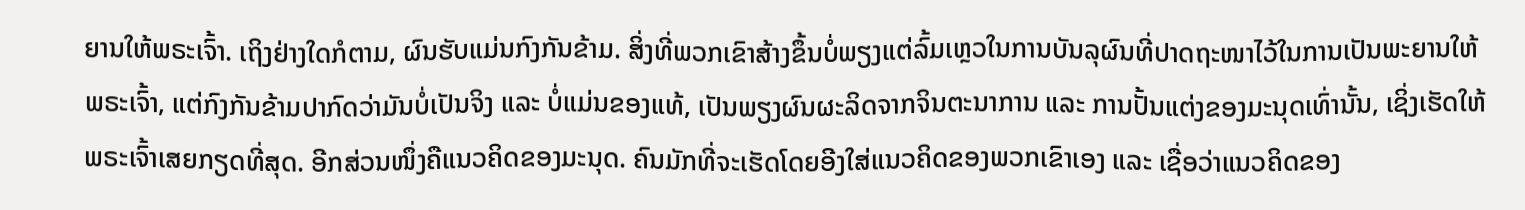ຍານໃຫ້ພຣະເຈົ້າ. ເຖິງຢ່າງໃດກໍຕາມ, ຜົນຮັບແມ່ນກົງກັນຂ້າມ. ສິ່ງທີ່ພວກເຂົາສ້າງຂຶ້ນບໍ່ພຽງແຕ່ລົ້ມເຫຼວໃນການບັນລຸຜົນທີ່ປາດຖະໜາໄວ້ໃນການເປັນພະຍານໃຫ້ພຣະເຈົ້າ, ແຕ່ກົງກັນຂ້າມປາກົດວ່າມັນບໍ່ເປັນຈິງ ແລະ ບໍ່ແມ່ນຂອງແທ້, ເປັນພຽງຜົນຜະລິດຈາກຈິນຕະນາການ ແລະ ການປັ້ນແຕ່ງຂອງມະນຸດເທົ່ານັ້ນ, ເຊິ່ງເຮັດໃຫ້ພຣະເຈົ້າເສຍກຽດທີ່ສຸດ. ອີກສ່ວນໜຶ່ງຄືແນວຄິດຂອງມະນຸດ. ຄົນມັກທີ່ຈະເຮັດໂດຍອີງໃສ່ແນວຄິດຂອງພວກເຂົາເອງ ແລະ ເຊື່ອວ່າແນວຄິດຂອງ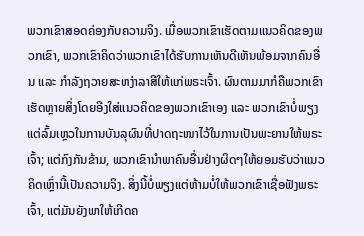ພວກເຂົາສອດຄ່ອງກັບຄວາມຈິງ. ເມື່ອພວກເຂົາເຮັດຕາມແນວຄິດຂອງພວກເຂົາ, ພວກເຂົາຄິດວ່າພວກເຂົາໄດ້ຮັບການເຫັນດີເຫັນພ້ອມຈາກຄົນອື່ນ ແລະ ກຳລັງຖວາຍສະຫງ່າລາສີໃຫ້ແກ່ພຣະເຈົ້າ. ຜົນຕາມມາກໍຄືພວກເຂົາເຮັດຫຼາຍສິ່ງໂດຍອີງໃສ່ແນວຄິດຂອງພວກເຂົາເອງ ແລະ ພວກເຂົາບໍ່ພຽງແຕ່ລົ້ມເຫຼວໃນການບັນລຸຜົນທີ່ປາດຖະໜາໄວ້ໃນການເປັນພະຍານໃຫ້ພຣະເຈົ້າ; ແຕ່ກົງກັນຂ້າມ, ພວກເຂົານໍາພາຄົນອື່ນຢ່າງຜິດໆໃຫ້ຍອມຮັບວ່າແນວຄິດເຫຼົ່ານີ້ເປັນຄວາມຈິງ. ສິ່ງນີ້ບໍ່ພຽງແຕ່ຫ້າມບໍ່ໃຫ້ພວກເຂົາເຊື່ອຟັງພຣະເຈົ້າ, ແຕ່ມັນຍັງພາໃຫ້ເກີດຄ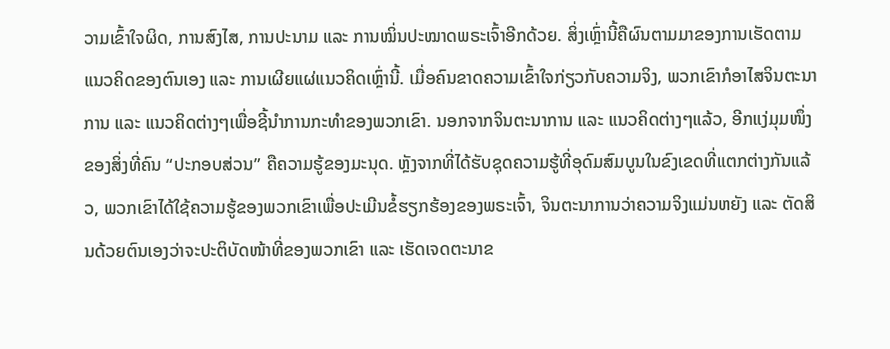ວາມເຂົ້າໃຈຜິດ, ການສົງໄສ, ການປະນາມ ແລະ ການໝິ່ນປະໝາດພຣະເຈົ້າອີກດ້ວຍ. ສິ່ງເຫຼົ່ານີ້ຄືຜົນຕາມມາຂອງການເຮັດຕາມແນວຄິດຂອງຕົນເອງ ແລະ ການເຜີຍແຜ່ແນວຄິດເຫຼົ່ານີ້. ເມື່ອຄົນຂາດຄວາມເຂົ້າໃຈກ່ຽວກັບຄວາມຈິງ, ພວກເຂົາກໍອາໄສຈິນຕະນາການ ແລະ ແນວຄິດຕ່າງໆເພື່ອຊີ້ນໍາການກະທຳຂອງພວກເຂົາ. ນອກຈາກຈິນຕະນາການ ແລະ ແນວຄິດຕ່າງໆແລ້ວ, ອີກແງ່ມຸມໜຶ່ງຂອງສິ່ງທີ່ຄົນ “ປະກອບສ່ວນ” ຄືຄວາມຮູ້ຂອງມະນຸດ. ຫຼັງຈາກທີ່ໄດ້ຮັບຊຸດຄວາມຮູ້ທີ່ອຸດົມສົມບູນໃນຂົງເຂດທີ່ແຕກຕ່າງກັນແລ້ວ, ພວກເຂົາໄດ້ໃຊ້ຄວາມຮູ້ຂອງພວກເຂົາເພື່ອປະເມີນຂໍ້ຮຽກຮ້ອງຂອງພຣະເຈົ້າ, ຈິນຕະນາການວ່າຄວາມຈິງແມ່ນຫຍັງ ແລະ ຕັດສິນດ້ວຍຕົນເອງວ່າຈະປະຕິບັດໜ້າທີ່ຂອງພວກເຂົາ ແລະ ເຮັດເຈດຕະນາຂ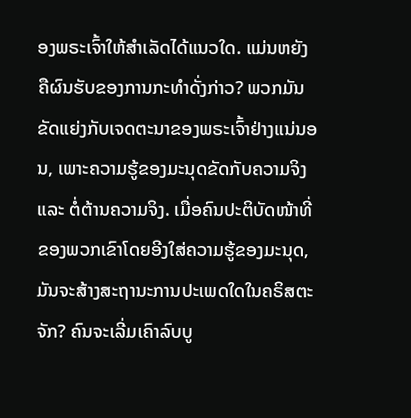ອງພຣະເຈົ້າໃຫ້ສຳເລັດໄດ້ແນວໃດ. ແມ່ນຫຍັງຄືຜົນຮັບຂອງການກະທຳດັ່ງກ່າວ? ພວກມັນຂັດແຍ່ງກັບເຈດຕະນາຂອງພຣະເຈົ້າຢ່າງແນ່ນອນ, ເພາະຄວາມຮູ້ຂອງມະນຸດຂັດກັບຄວາມຈິງ ແລະ ຕໍ່ຕ້ານຄວາມຈິງ. ເມື່ອຄົນປະຕິບັດໜ້າທີ່ຂອງພວກເຂົາໂດຍອີງໃສ່ຄວາມຮູ້ຂອງມະນຸດ, ມັນຈະສ້າງສະຖານະການປະເພດໃດໃນຄຣິສຕະຈັກ? ຄົນຈະເລີ່ມເຄົາລົບບູ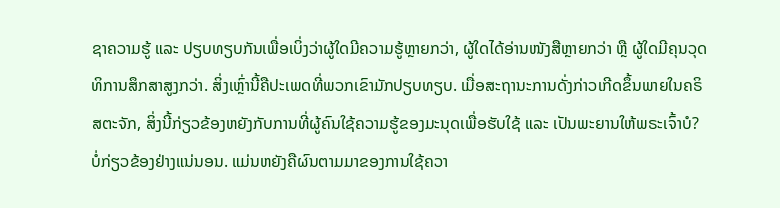ຊາຄວາມຮູ້ ແລະ ປຽບທຽບກັນເພື່ອເບິ່ງວ່າຜູ້ໃດມີຄວາມຮູ້ຫຼາຍກວ່າ, ຜູ້ໃດໄດ້ອ່ານໜັງສືຫຼາຍກວ່າ ຫຼື ຜູ້ໃດມີຄຸນວຸດທິການສຶກສາສູງກວ່າ. ສິ່ງເຫຼົ່ານີ້ຄືປະເພດທີ່ພວກເຂົາມັກປຽບທຽບ. ເມື່ອສະຖານະການດັ່ງກ່າວເກີດຂຶ້ນພາຍໃນຄຣິສຕະຈັກ, ສິ່ງນີ້ກ່ຽວຂ້ອງຫຍັງກັບການທີ່ຜູ້ຄົນໃຊ້ຄວາມຮູ້ຂອງມະນຸດເພື່ອຮັບໃຊ້ ແລະ ເປັນພະຍານໃຫ້ພຣະເຈົ້າບໍ? ບໍ່ກ່ຽວຂ້ອງຢ່າງແນ່ນອນ. ແມ່ນຫຍັງຄືຜົນຕາມມາຂອງການໃຊ້ຄວາ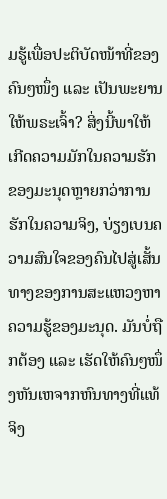ມຮູ້ເພື່ອປະຕິບັດໜ້າທີ່ຂອງຄົນໆໜຶ່ງ ແລະ ເປັນພະຍານໃຫ້ພຣະເຈົ້າ? ສິ່ງນີ້ພາໃຫ້ເກີດຄວາມມັກໃນຄວາມຮັກຂອງມະນຸດຫຼາຍກວ່າການຮັກໃນຄວາມຈິງ, ບ່ຽງເບນຄວາມສົນໃຈຂອງຄົນໄປສູ່ເສັ້ນທາງຂອງການສະແຫວງຫາຄວາມຮູ້ຂອງມະນຸດ. ມັນບໍ່ຖືກຕ້ອງ ແລະ ເຮັດໃຫ້ຄົນໆໜຶ່ງຫັນເຫຈາກຫົນທາງທີ່ແທ້ຈິງ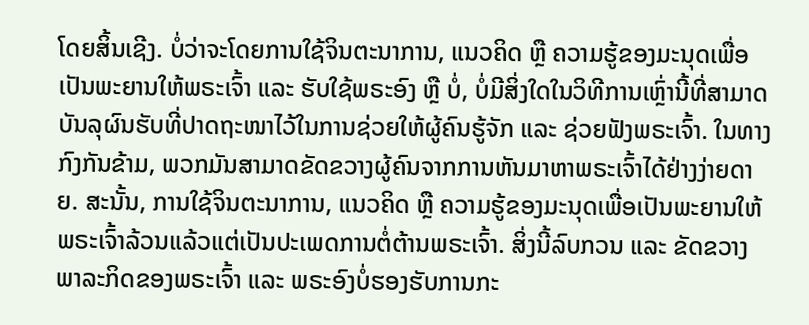ໂດຍສິ້ນເຊີງ. ບໍ່ວ່າຈະໂດຍການໃຊ້ຈິນຕະນາການ, ແນວຄິດ ຫຼື ຄວາມຮູ້ຂອງມະນຸດເພື່ອເປັນພະຍານໃຫ້ພຣະເຈົ້າ ແລະ ຮັບໃຊ້ພຣະອົງ ຫຼື ບໍ່, ບໍ່ມີສິ່ງໃດໃນວິທີການເຫຼົ່ານີ້ທີ່ສາມາດບັນລຸຜົນຮັບທີ່ປາດຖະໜາໄວ້ໃນການຊ່ວຍໃຫ້ຜູ້ຄົນຮູ້ຈັກ ແລະ ຊ່ວຍຟັງພຣະເຈົ້າ. ໃນທາງກົງກັນຂ້າມ, ພວກມັນສາມາດຂັດຂວາງຜູ້ຄົນຈາກການຫັນມາຫາພຣະເຈົ້າໄດ້ຢ່າງງ່າຍດາຍ. ສະນັ້ນ, ການໃຊ້ຈິນຕະນາການ, ແນວຄິດ ຫຼື ຄວາມຮູ້ຂອງມະນຸດເພື່ອເປັນພະຍານໃຫ້ພຣະເຈົ້າລ້ວນແລ້ວແຕ່ເປັນປະເພດການຕໍ່ຕ້ານພຣະເຈົ້າ. ສິ່ງນີ້ລົບກວນ ແລະ ຂັດຂວາງພາລະກິດຂອງພຣະເຈົ້າ ແລະ ພຣະອົງບໍ່ຮອງຮັບການກະ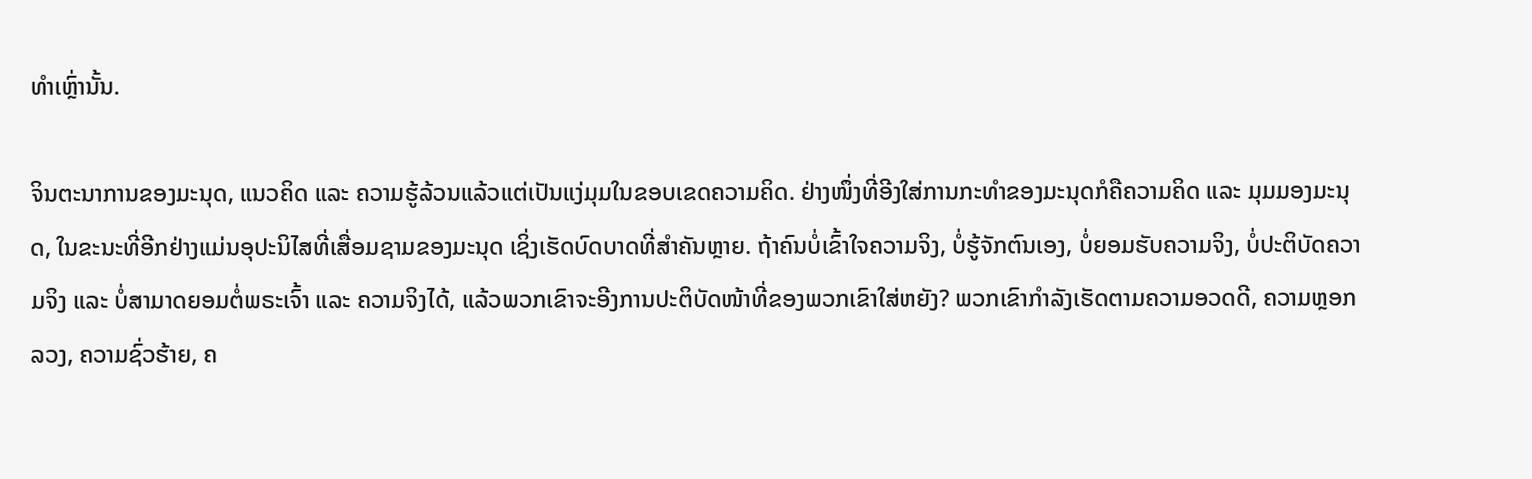ທຳເຫຼົ່ານັ້ນ.

ຈິນຕະນາການຂອງມະນຸດ, ແນວຄິດ ແລະ ຄວາມຮູ້ລ້ວນແລ້ວແຕ່ເປັນແງ່ມຸມໃນຂອບເຂດຄວາມຄິດ. ຢ່າງໜຶ່ງທີ່ອີງໃສ່ການກະທຳຂອງມະນຸດກໍຄືຄວາມຄິດ ແລະ ມຸມມອງມະນຸດ, ໃນຂະນະທີ່ອີກຢ່າງແມ່ນອຸປະນິໄສທີ່ເສື່ອມຊາມຂອງມະນຸດ ເຊິ່ງເຮັດບົດບາດທີ່ສຳຄັນຫຼາຍ. ຖ້າຄົນບໍ່ເຂົ້າໃຈຄວາມຈິງ, ບໍ່ຮູ້ຈັກຕົນເອງ, ບໍ່ຍອມຮັບຄວາມຈິງ, ບໍ່ປະຕິບັດຄວາມຈິງ ແລະ ບໍ່ສາມາດຍອມຕໍ່ພຣະເຈົ້າ ແລະ ຄວາມຈິງໄດ້, ແລ້ວພວກເຂົາຈະອີງການປະຕິບັດໜ້າທີ່ຂອງພວກເຂົາໃສ່ຫຍັງ? ພວກເຂົາກຳລັງເຮັດຕາມຄວາມອວດດີ, ຄວາມຫຼອກລວງ, ຄວາມຊົ່ວຮ້າຍ, ຄ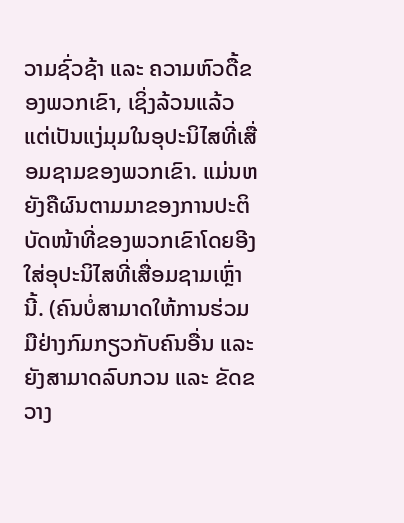ວາມຊົ່ວຊ້າ ແລະ ຄວາມຫົວດື້ຂອງພວກເຂົາ, ເຊິ່ງລ້ວນແລ້ວແຕ່ເປັນແງ່ມຸມໃນອຸປະນິໄສທີ່ເສື່ອມຊາມຂອງພວກເຂົາ. ແມ່ນຫຍັງຄືຜົນຕາມມາຂອງການປະຕິບັດໜ້າທີ່ຂອງພວກເຂົາໂດຍອີງໃສ່ອຸປະນິໄສທີ່ເສື່ອມຊາມເຫຼົ່ານີ້. (ຄົນບໍ່ສາມາດໃຫ້ການຮ່ວມມືຢ່າງກົມກຽວກັບຄົນອື່ນ ແລະ ຍັງສາມາດລົບກວນ ແລະ ຂັດຂວາງ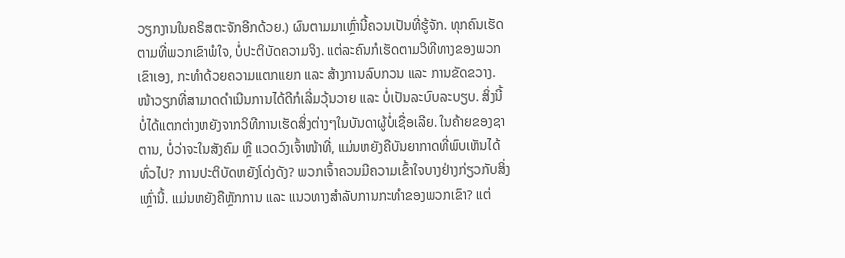ວຽກງານໃນຄຣິສຕະຈັກອີກດ້ວຍ.) ຜົນຕາມມາເຫຼົ່ານີ້ຄວນເປັນທີ່ຮູ້ຈັກ. ທຸກຄົນເຮັດຕາມທີ່ພວກເຂົາພໍໃຈ, ບໍ່ປະຕິບັດຄວາມຈິງ. ແຕ່ລະຄົນກໍເຮັດຕາມວິທີທາງຂອງພວກເຂົາເອງ, ກະທຳດ້ວຍຄວາມແຕກແຍກ ແລະ ສ້າງການລົບກວນ ແລະ ການຂັດຂວາງ. ໜ້າວຽກທີ່ສາມາດດຳເນີນການໄດ້ດີກໍເລີ່ມວຸ້ນວາຍ ແລະ ບໍ່ເປັນລະບົບລະບຽບ. ສິ່ງນີ້ບໍ່ໄດ້ແຕກຕ່າງຫຍັງຈາກວິທີການເຮັດສິ່ງຕ່າງໆໃນບັນດາຜູ້ບໍ່ເຊື່ອເລີຍ. ໃນຄ້າຍຂອງຊາຕານ, ບໍ່ວ່າຈະໃນສັງຄົມ ຫຼື ແວດວົງເຈົ້າໜ້າທີ່, ແມ່ນຫຍັງຄືບັນຍາກາດທີ່ພົບເຫັນໄດ້ທົ່ວໄປ? ການປະຕິບັດຫຍັງໂດ່ງດັງ? ພວກເຈົ້າຄວນມີຄວາມເຂົ້າໃຈບາງຢ່າງກ່ຽວກັບສິ່ງເຫຼົ່ານີ້. ແມ່ນຫຍັງຄືຫຼັກການ ແລະ ແນວທາງສຳລັບການກະທຳຂອງພວກເຂົາ? ແຕ່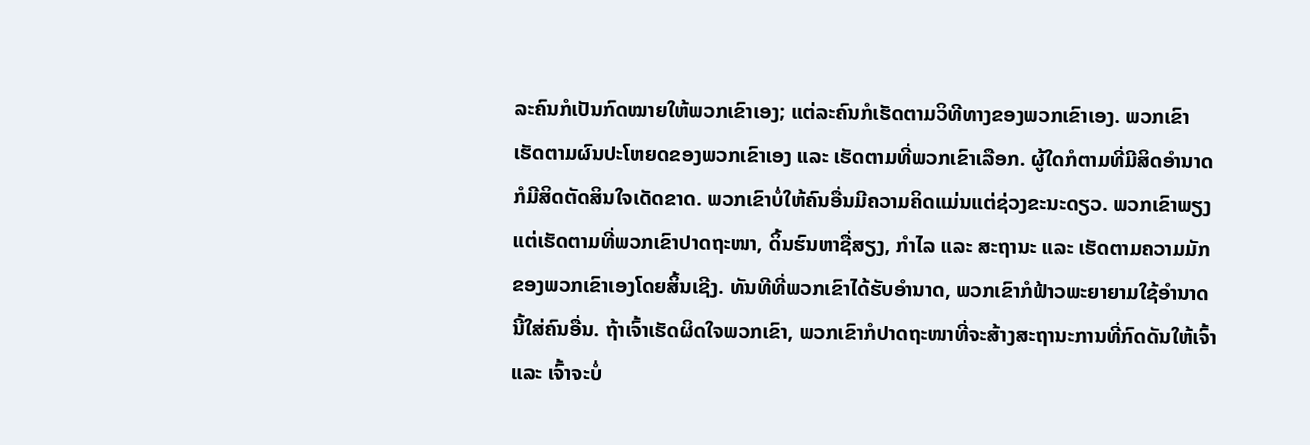ລະຄົນກໍເປັນກົດໝາຍໃຫ້ພວກເຂົາເອງ; ແຕ່ລະຄົນກໍເຮັດຕາມວິທີທາງຂອງພວກເຂົາເອງ. ພວກເຂົາເຮັດຕາມຜົນປະໂຫຍດຂອງພວກເຂົາເອງ ແລະ ເຮັດຕາມທີ່ພວກເຂົາເລືອກ. ຜູ້ໃດກໍຕາມທີ່ມີສິດອຳນາດກໍມີສິດຕັດສິນໃຈເດັດຂາດ. ພວກເຂົາບໍ່ໃຫ້ຄົນອື່ນມີຄວາມຄິດແມ່ນແຕ່ຊ່ວງຂະນະດຽວ. ພວກເຂົາພຽງແຕ່ເຮັດຕາມທີ່ພວກເຂົາປາດຖະໜາ, ດິ້ນຮົນຫາຊື່ສຽງ, ກຳໄລ ແລະ ສະຖານະ ແລະ ເຮັດຕາມຄວາມມັກຂອງພວກເຂົາເອງໂດຍສິ້ນເຊີງ. ທັນທີທີ່ພວກເຂົາໄດ້ຮັບອຳນາດ, ພວກເຂົາກໍຟ້າວພະຍາຍາມໃຊ້ອຳນາດນີ້ໃສ່ຄົນອື່ນ. ຖ້າເຈົ້າເຮັດຜິດໃຈພວກເຂົາ, ພວກເຂົາກໍປາດຖະໜາທີ່ຈະສ້າງສະຖານະການທີ່ກົດດັນໃຫ້ເຈົ້າ ແລະ ເຈົ້າຈະບໍ່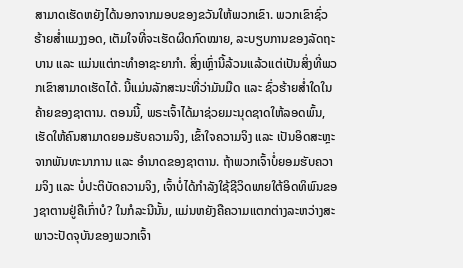ສາມາດເຮັດຫຍັງໄດ້ນອກຈາກມອບຂອງຂວັນໃຫ້ພວກເຂົາ. ພວກເຂົາຊົ່ວຮ້າຍສໍ່າແມງງອດ, ເຕັມໃຈທີ່ຈະເຮັດຜິດກົດໝາຍ, ລະບຽບການຂອງລັດຖະບານ ແລະ ແມ່ນແຕ່ກະທຳອາຊະຍາກຳ. ສິ່ງເຫຼົ່ານີ້ລ້ວນແລ້ວແຕ່ເປັນສິ່ງທີ່ພວກເຂົາສາມາດເຮັດໄດ້. ນີ້ແມ່ນລັກສະນະທີ່ວ່າມັນມືດ ແລະ ຊົ່ວຮ້າຍສໍ່າໃດໃນຄ້າຍຂອງຊາຕານ. ຕອນນີ້, ພຣະເຈົ້າໄດ້ມາຊ່ວຍມະນຸດຊາດໃຫ້ລອດພົ້ນ, ເຮັດໃຫ້ຄົນສາມາດຍອມຮັບຄວາມຈິງ, ເຂົ້າໃຈຄວາມຈິງ ແລະ ເປັນອິດສະຫຼະຈາກພັນທະນາການ ແລະ ອຳນາດຂອງຊາຕານ. ຖ້າພວກເຈົ້າບໍ່ຍອມຮັບຄວາມຈິງ ແລະ ບໍ່ປະຕິບັດຄວາມຈິງ, ເຈົ້າບໍ່ໄດ້ກຳລັງໃຊ້ຊີວິດພາຍໃຕ້ອິດທິພົນຂອງຊາຕານຢູ່ຄືເກົ່າບໍ? ໃນກໍລະນີນັ້ນ, ແມ່ນຫຍັງຄືຄວາມແຕກຕ່າງລະຫວ່າງສະພາວະປັດຈຸບັນຂອງພວກເຈົ້າ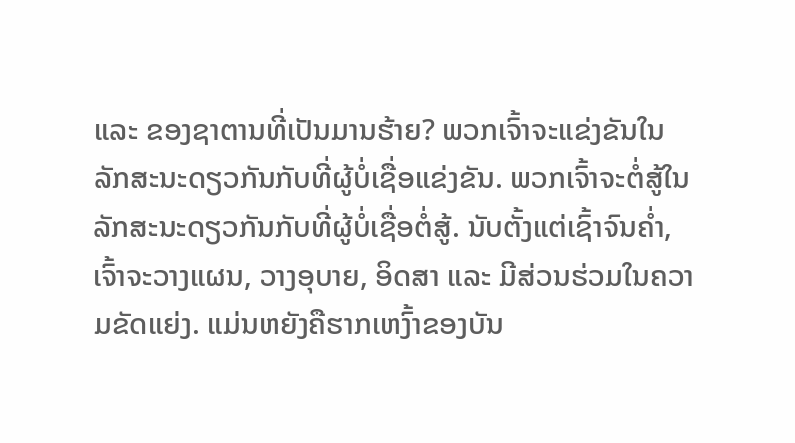ແລະ ຂອງຊາຕານທີ່ເປັນມານຮ້າຍ? ພວກເຈົ້າຈະແຂ່ງຂັນໃນລັກສະນະດຽວກັນກັບທີ່ຜູ້ບໍ່ເຊື່ອແຂ່ງຂັນ. ພວກເຈົ້າຈະຕໍ່ສູ້ໃນລັກສະນະດຽວກັນກັບທີ່ຜູ້ບໍ່ເຊື່ອຕໍ່ສູ້. ນັບຕັ້ງແຕ່ເຊົ້າຈົນຄໍ່າ, ເຈົ້າຈະວາງແຜນ, ວາງອຸບາຍ, ອິດສາ ແລະ ມີສ່ວນຮ່ວມໃນຄວາມຂັດແຍ່ງ. ແມ່ນຫຍັງຄືຮາກເຫງົ້າຂອງບັນ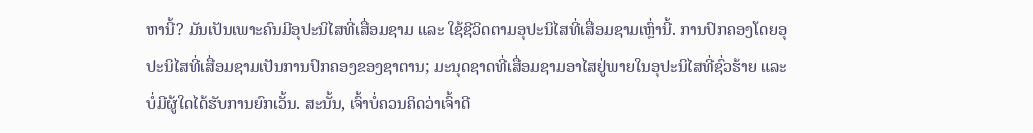ຫານີ້? ມັນເປັນເພາະຄົນມີອຸປະນິໄສທີ່ເສື່ອມຊາມ ແລະ ໃຊ້ຊີວິດຕາມອຸປະນິໄສທີ່ເສື່ອມຊາມເຫຼົ່ານີ້. ການປົກຄອງໂດຍອຸປະນິໄສທີ່ເສື່ອມຊາມເປັນການປົກຄອງຂອງຊາຕານ; ມະນຸດຊາດທີ່ເສື່ອມຊາມອາໄສຢູ່ພາຍໃນອຸປະນິໄສທີ່ຊົ່ວຮ້າຍ ແລະ ບໍ່ມີຜູ້ໃດໄດ້ຮັບການຍົກເວັ້ນ. ສະນັ້ນ, ເຈົ້າບໍ່ຄວນຄິດວ່າເຈົ້າດີ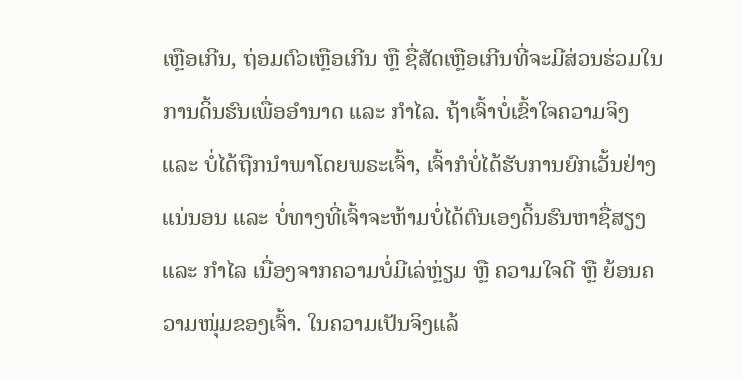ເຫຼືອເກີນ, ຖ່ອມຕົວເຫຼືອເກີນ ຫຼື ຊື່ສັດເຫຼືອເກີນທີ່ຈະມີສ່ວນຮ່ວມໃນການດິ້ນຮົນເພື່ອອຳນາດ ແລະ ກຳໄລ. ຖ້າເຈົ້າບໍ່ເຂົ້າໃຈຄວາມຈິງ ແລະ ບໍ່ໄດ້ຖືກນໍາພາໂດຍພຣະເຈົ້າ, ເຈົ້າກໍບໍ່ໄດ້ຮັບການຍົກເວັ້ນຢ່າງແນ່ນອນ ແລະ ບໍ່ທາງທີ່ເຈົ້າຈະຫ້າມບໍ່ໄດ້ຕົນເອງດິ້ນຮົນຫາຊື່ສຽງ ແລະ ກຳໄລ ເນື່ອງຈາກຄວາມບໍ່ມີເລ່ຫຼ່ຽມ ຫຼື ຄວາມໃຈດີ ຫຼື ຍ້ອນຄວາມໜຸ່ມຂອງເຈົ້າ. ໃນຄວາມເປັນຈິງແລ້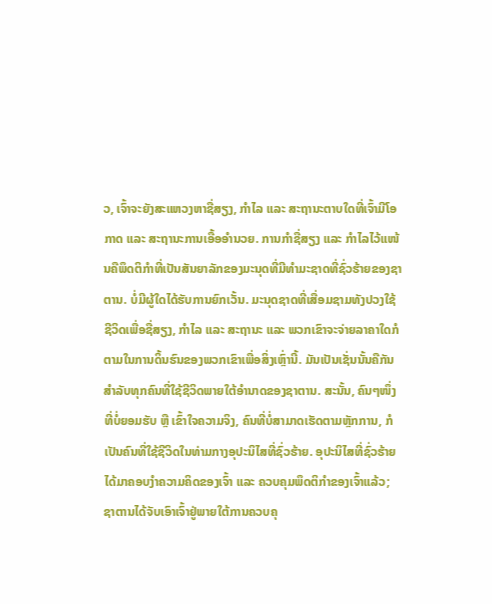ວ, ເຈົ້າຈະຍັງສະແຫວງຫາຊື່ສຽງ, ກຳໄລ ແລະ ສະຖານະຕາບໃດທີ່ເຈົ້າມີໂອກາດ ແລະ ສະຖານະການເອື້ອອຳນວຍ. ການກຳຊື່ສຽງ ແລະ ກຳໄລໄວ້ແໜ້ນຄືພຶດຕິກຳທີ່ເປັນສັນຍາລັກຂອງມະນຸດທີ່ມີທຳມະຊາດທີ່ຊົ່ວຮ້າຍຂອງຊາຕານ. ບໍ່ມີຜູ້ໃດໄດ້ຮັບການຍົກເວັ້ນ. ມະນຸດຊາດທີ່ເສື່ອມຊາມທັງປວງໃຊ້ຊີວິດເພື່ອຊື່ສຽງ, ກຳໄລ ແລະ ສະຖານະ ແລະ ພວກເຂົາຈະຈ່າຍລາຄາໃດກໍຕາມໃນການດິ້ນຮົນຂອງພວກເຂົາເພື່ອສິ່ງເຫຼົ່ານີ້. ມັນເປັນເຊັ່ນນັ້ນຄືກັນສຳລັບທຸກຄົນທີ່ໃຊ້ຊີວິດພາຍໃຕ້ອຳນາດຂອງຊາຕານ. ສະນັ້ນ, ຄົນໆໜຶ່ງທີ່ບໍ່ຍອມຮັບ ຫຼື ເຂົ້າໃຈຄວາມຈິງ, ຄົນທີ່ບໍ່ສາມາດເຮັດຕາມຫຼັກການ, ກໍເປັນຄົນທີ່ໃຊ້ຊີວິດໃນທ່າມກາງອຸປະນິໄສທີ່ຊົ່ວຮ້າຍ. ອຸປະນິໄສທີ່ຊົ່ວຮ້າຍໄດ້ມາຄອບງໍາຄວາມຄິດຂອງເຈົ້າ ແລະ ຄວບຄຸມພຶດຕິກຳຂອງເຈົ້າແລ້ວ; ຊາຕານໄດ້ຈັບເອົາເຈົ້າຢູ່ພາຍໃຕ້ການຄວບຄຸ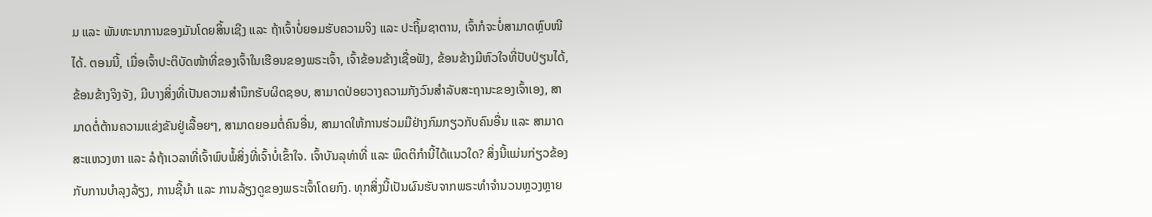ມ ແລະ ພັນທະນາການຂອງມັນໂດຍສິ້ນເຊີງ ແລະ ຖ້າເຈົ້າບໍ່ຍອມຮັບຄວາມຈິງ ແລະ ປະຖິ້ມຊາຕານ, ເຈົ້າກໍຈະບໍ່ສາມາດຫຼົບໜີໄດ້. ຕອນນີ້, ເມື່ອເຈົ້າປະຕິບັດໜ້າທີ່ຂອງເຈົ້າໃນເຮືອນຂອງພຣະເຈົ້າ, ເຈົ້າຂ້ອນຂ້າງເຊື່ອຟັງ, ຂ້ອນຂ້າງມີຫົວໃຈທີ່ປັບປ່ຽນໄດ້, ຂ້ອນຂ້າງຈິງຈັງ, ມີບາງສິ່ງທີ່ເປັນຄວາມສຳນຶກຮັບຜິດຊອບ, ສາມາດປ່ອຍວາງຄວາມກັງວົນສຳລັບສະຖານະຂອງເຈົ້າເອງ, ສາມາດຕໍ່ຕ້ານຄວາມແຂ່ງຂັນຢູ່ເລື້ອຍໆ, ສາມາດຍອມຕໍ່ຄົນອື່ນ, ສາມາດໃຫ້ການຮ່ວມມືຢ່າງກົມກຽວກັບຄົນອື່ນ ແລະ ສາມາດສະແຫວງຫາ ແລະ ລໍຖ້າເວລາທີ່ເຈົ້າພົບພໍ້ສິ່ງທີ່ເຈົ້າບໍ່ເຂົ້າໃຈ. ເຈົ້າບັນລຸທ່າທີ່ ແລະ ພຶດຕິກຳນີ້ໄດ້ແນວໃດ? ສິ່ງນີ້ແມ່ນກ່ຽວຂ້ອງກັບການບຳລຸງລ້ຽງ, ການຊີ້ນໍາ ແລະ ການລ້ຽງດູຂອງພຣະເຈົ້າໂດຍກົງ. ທຸກສິ່ງນີ້ເປັນຜົນຮັບຈາກພຣະທຳຈຳນວນຫຼວງຫຼາຍ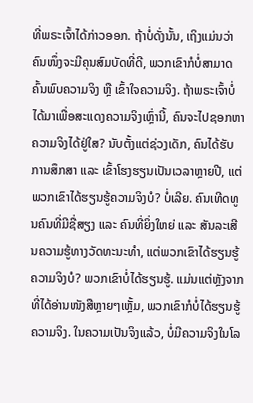ທີ່ພຣະເຈົ້າໄດ້ກ່າວອອກ. ຖ້າບໍ່ດັ່ງນັ້ນ, ເຖິງແມ່ນວ່າຄົນໜຶ່ງຈະມີຄຸນສົມບັດທີ່ດີ, ພວກເຂົາກໍບໍ່ສາມາດຄົ້ນພົບຄວາມຈິງ ຫຼື ເຂົ້າໃຈຄວາມຈິງ. ຖ້າພຣະເຈົ້າບໍ່ໄດ້ມາເພື່ອສະແດງຄວາມຈິງເຫຼົ່ານີ້, ຄົນຈະໄປຊອກຫາຄວາມຈິງໄດ້ຢູ່ໃສ? ນັບຕັ້ງແຕ່ຊ່ວງເດັກ, ຄົນໄດ້ຮັບການສຶກສາ ແລະ ເຂົ້າໂຮງຮຽນເປັນເວລາຫຼາຍປີ, ແຕ່ພວກເຂົາໄດ້ຮຽນຮູ້ຄວາມຈິງບໍ? ບໍ່ເລີຍ. ຄົນເທີດທູນຄົນທີ່ມີຊື່ສຽງ ແລະ ຄົນທີ່ຍິ່ງໃຫຍ່ ແລະ ສັນລະເສີນຄວາມຮູ້ທາງວັດທະນະທຳ, ແຕ່ພວກເຂົາໄດ້ຮຽນຮູ້ຄວາມຈິງບໍ? ພວກເຂົາບໍ່ໄດ້ຮຽນຮູ້. ແມ່ນແຕ່ຫຼັງຈາກທີ່ໄດ້ອ່ານໜັງສືຫຼາຍໆເຫຼັ້ມ, ພວກເຂົາກໍບໍ່ໄດ້ຮຽນຮູ້ຄວາມຈິງ. ໃນຄວາມເປັນຈິງແລ້ວ, ບໍ່ມີຄວາມຈິງໃນໂລ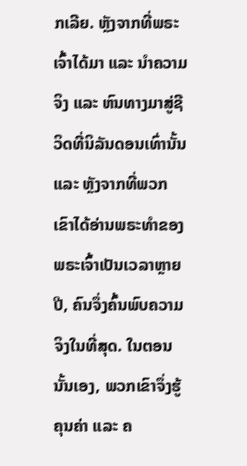ກເລີຍ. ຫຼັງຈາກທີ່ພຣະເຈົ້າໄດ້ມາ ແລະ ນໍາຄວາມຈິງ ແລະ ຫົນທາງມາສູ່ຊີວິດທີ່ນິລັນດອນເທົ່ານັ້ນ ແລະ ຫຼັງຈາກທີ່ພວກເຂົາໄດ້ອ່ານພຣະທຳຂອງພຣະເຈົ້າເປັນເວລາຫຼາຍປີ, ຄົນຈຶ່ງຄົ້ນພົບຄວາມຈິງໃນທີ່ສຸດ. ໃນຕອນນັ້ນເອງ, ພວກເຂົາຈຶ່ງຮູ້ຄຸນຄ່າ ແລະ ຄ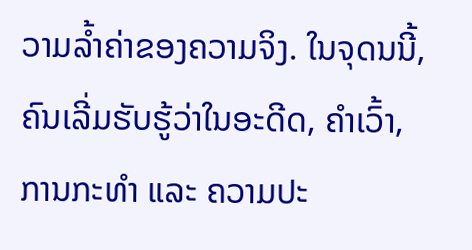ວາມລໍ້າຄ່າຂອງຄວາມຈິງ. ໃນຈຸດນນີ້, ຄົນເລີ່ມຮັບຮູ້ວ່າໃນອະດີດ, ຄຳເວົ້າ, ການກະທຳ ແລະ ຄວາມປະ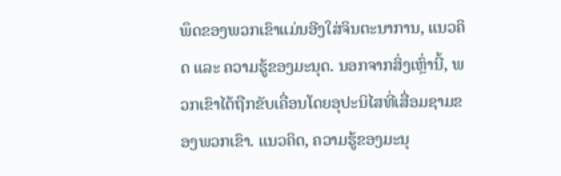ພຶດຂອງພວກເຂົາແມ່ນອີງໃສ່ຈິນຕະນາການ, ແນວຄິດ ແລະ ຄວາມຮູ້ຂອງມະນຸດ. ນອກຈາກສິ່ງເຫຼົ່ານີ້, ພວກເຂົາໄດ້ຖືກຂັບເຄື່ອນໂດຍອຸປະນິໄສທີ່ເສື່ອມຊາມຂອງພວກເຂົາ. ແນວຄິດ, ຄວາມຮູ້ຂອງມະນຸ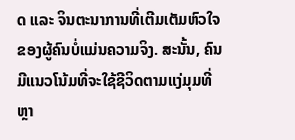ດ ແລະ ຈິນຕະນາການທີ່ເຕີມເຕັມຫົວໃຈຂອງຜູ້ຄົນບໍ່ແມ່ນຄວາມຈິງ. ສະນັ້ນ, ຄົນມີແນວໂນ້ມທີ່ຈະໃຊ້ຊີວິດຕາມແງ່ມຸມທີ່ຫຼາ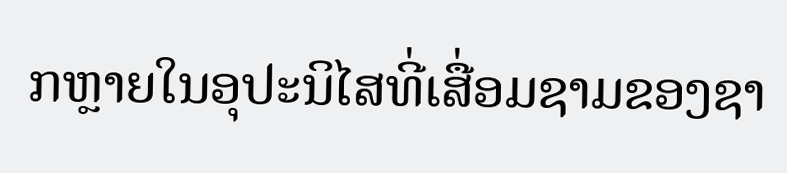ກຫຼາຍໃນອຸປະນິໄສທີ່ເສື່ອມຊາມຂອງຊາ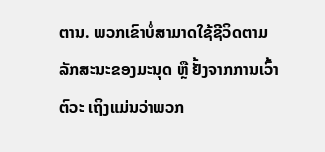ຕານ. ພວກເຂົາບໍ່ສາມາດໃຊ້ຊີວິດຕາມລັກສະນະຂອງມະນຸດ ຫຼື ຢັ້ງຈາກການເວົ້າຕົວະ ເຖິງແມ່ນວ່າພວກ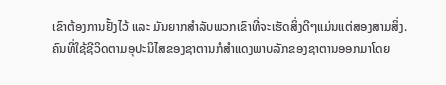ເຂົາຕ້ອງການຢັ້ງໄວ້ ແລະ ມັນຍາກສຳລັບພວກເຂົາທີ່ຈະເຮັດສິ່ງດີໆແມ່ນແຕ່ສອງສາມສິ່ງ. ຄົນທີ່ໃຊ້ຊີວິດຕາມອຸປະນິໄສຂອງຊາຕານກໍສຳແດງພາບລັກຂອງຊາຕານອອກມາໂດຍ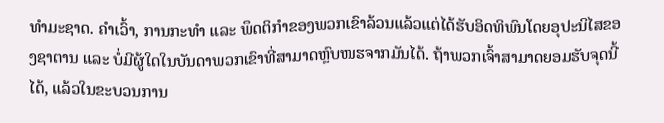ທຳມະຊາດ. ຄຳເວົ້າ, ການກະທຳ ແລະ ພຶດຕິກຳຂອງພວກເຂົາລ້ວນແລ້ວແຕ່ໄດ້ຮັບອິດທິພົນໂດຍອຸປະນິໄສຂອງຊາຕານ ແລະ ບໍ່ມີຜູ້ໃດໃນບັນດາພວກເຂົາທີ່ສາມາດຫຼົບໜຮຈາກມັນໄດ້. ຖ້າພວກເຈົ້າສາມາດຍອມຮັບຈຸດນີ້ໄດ້, ແລ້ວໃນຂະບວນການ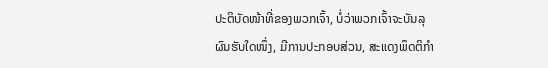ປະຕິບັດໜ້າທີ່ຂອງພວກເຈົ້າ, ບໍ່ວ່າພວກເຈົ້າຈະບັນລຸຜົນຮັບໃດໜຶ່ງ, ມີການປະກອບສ່ວນ, ສະແດງພຶດຕິກຳ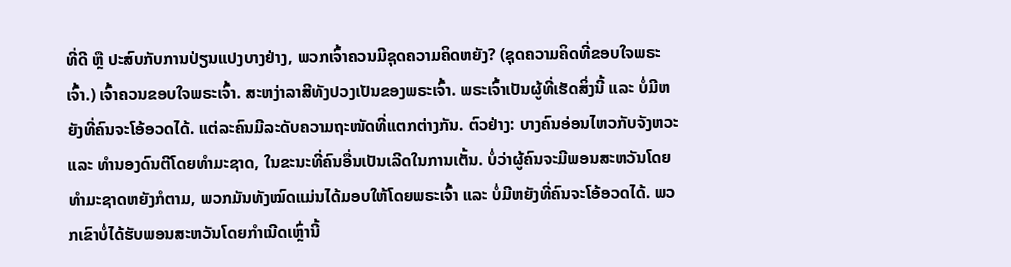ທີ່ດີ ຫຼື ປະສົບກັບການປ່ຽນແປງບາງຢ່າງ, ພວກເຈົ້າຄວນມີຊຸດຄວາມຄິດຫຍັງ? (ຊຸດຄວາມຄິດທີ່ຂອບໃຈພຣະເຈົ້າ.) ເຈົ້າຄວນຂອບໃຈພຣະເຈົ້າ. ສະຫງ່າລາສີທັງປວງເປັນຂອງພຣະເຈົ້າ. ພຣະເຈົ້າເປັນຜູ້ທີ່ເຮັດສິ່ງນີ້ ແລະ ບໍ່ມີຫຍັງທີ່ຄົນຈະໂອ້ອວດໄດ້. ແຕ່ລະຄົນມີລະດັບຄວາມຖະໜັດທີ່ແຕກຕ່າງກັນ. ຕົວຢ່າງ: ບາງຄົນອ່ອນໄຫວກັບຈັງຫວະ ແລະ ທຳນອງດົນຕີໂດຍທຳມະຊາດ, ໃນຂະນະທີ່ຄົນອື່ນເປັນເລີດໃນການເຕັ້ນ. ບໍ່ວ່າຜູ້ຄົນຈະມີພອນສະຫວັນໂດຍທຳມະຊາດຫຍັງກໍຕາມ, ພວກມັນທັງໝົດແມ່ນໄດ້ມອບໃຫ້ໂດຍພຣະເຈົ້າ ແລະ ບໍ່ມີຫຍັງທີ່ຄົນຈະໂອ້ອວດໄດ້. ພວກເຂົາບໍ່ໄດ້ຮັບພອນສະຫວັນໂດຍກຳເນີດເຫຼົ່ານີ້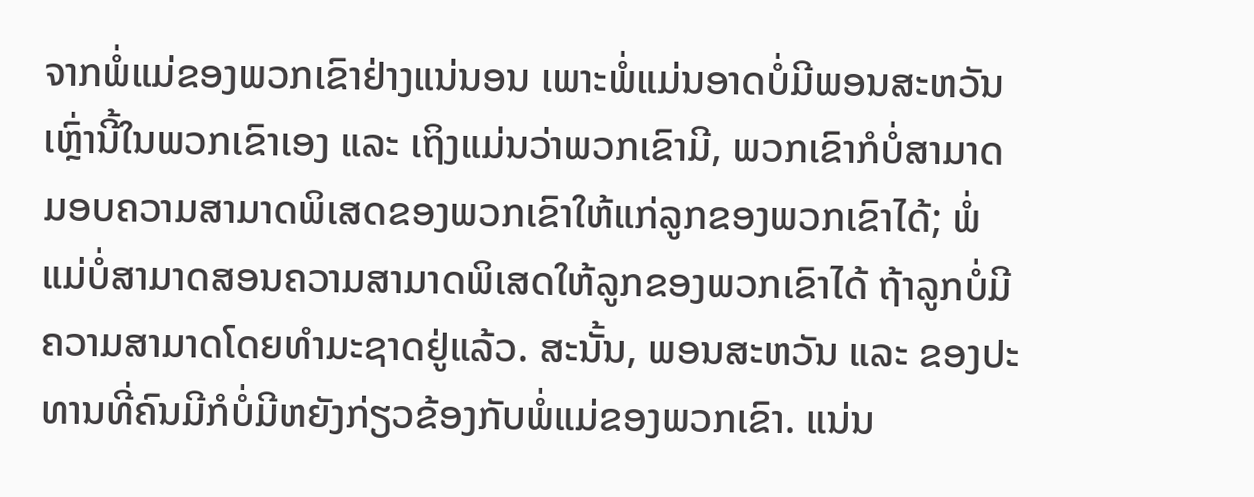ຈາກພໍ່ແມ່ຂອງພວກເຂົາຢ່າງແນ່ນອນ ເພາະພໍ່ແມ່ນອາດບໍ່ມີພອນສະຫວັນເຫຼົ່ານີ້ໃນພວກເຂົາເອງ ແລະ ເຖິງແມ່ນວ່າພວກເຂົາມີ, ພວກເຂົາກໍບໍ່ສາມາດມອບຄວາມສາມາດພິເສດຂອງພວກເຂົາໃຫ້ແກ່ລູກຂອງພວກເຂົາໄດ້; ພໍ່ແມ່ບໍ່ສາມາດສອນຄວາມສາມາດພິເສດໃຫ້ລູກຂອງພວກເຂົາໄດ້ ຖ້າລູກບໍ່ມີຄວາມສາມາດໂດຍທຳມະຊາດຢູ່ແລ້ວ. ສະນັ້ນ, ພອນສະຫວັນ ແລະ ຂອງປະທານທີ່ຄົນມີກໍບໍ່ມີຫຍັງກ່ຽວຂ້ອງກັບພໍ່ແມ່ຂອງພວກເຂົາ. ແນ່ນ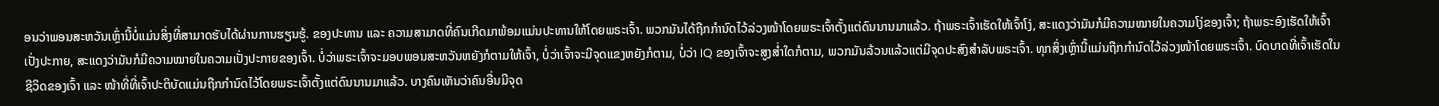ອນວ່າພອນສະຫວັນເຫຼົ່ານີ້ບໍ່ແມ່ນສິ່ງທີ່ສາມາດຮັບໄດ້ຜ່ານການຮຽນຮູ້. ຂອງປະທານ ແລະ ຄວາມສາມາດທີ່ຄົນເກີດມາພ້ອມແມ່ນປະທານໃຫ້ໂດຍພຣະເຈົ້າ. ພວກມັນໄດ້ຖືກກຳນົດໄວ້ລ່ວງໜ້າໂດຍພຣະເຈົ້າຕັ້ງແຕ່ດົນນານມາແລ້ວ. ຖ້າພຣະເຈົ້າເຮັດໃຫ້ເຈົ້າໂງ່, ສະແດງວ່າມັນກໍມີຄວາມໝາຍໃນຄວາມໂງ່ຂອງເຈົ້າ; ຖ້າພຣະອົງເຮັດໃຫ້ເຈົ້າເປັ່ງປະກາຍ, ສະແດງວ່າມັນກໍມີຄວາມໝາຍໃນຄວາມເປັ່ງປະກາຍຂອງເຈົ້າ. ບໍ່ວ່າພຣະເຈົ້າຈະມອບພອນສະຫວັນຫຍັງກໍຕາມໃຫ້ເຈົ້າ, ບໍ່ວ່າເຈົ້າຈະມີຈຸດແຂງຫຍັງກໍຕາມ, ບໍ່ວ່າ IQ ຂອງເຈົ້າຈະສູງສໍ່າໃດກໍຕາມ, ພວກມັນລ້ວນແລ້ວແຕ່ມີຈຸດປະສົງສຳລັບພຣະເຈົ້າ. ທຸກສິ່ງເຫຼົ່ານີ້ແມ່ນຖືກກຳນົດໄວ້ລ່ວງໜ້າໂດຍພຣະເຈົ້າ. ບົດບາດທີ່ເຈົ້າເຮັດໃນຊີວິດຂອງເຈົ້າ ແລະ ໜ້າທີ່ທີ່ເຈົ້າປະຕິບັດແມ່ນຖືກກຳນົດໄວ້ໂດຍພຣະເຈົ້າຕັ້ງແຕ່ດົນນານມາແລ້ວ. ບາງຄົນເຫັນວ່າຄົນອື່ນມີຈຸດ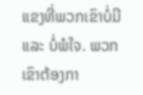ແຂງທີ່ພວກເຂົາບໍ່ມີ ແລະ ບໍ່ພໍໃຈ. ພວກເຂົາຕ້ອງກາ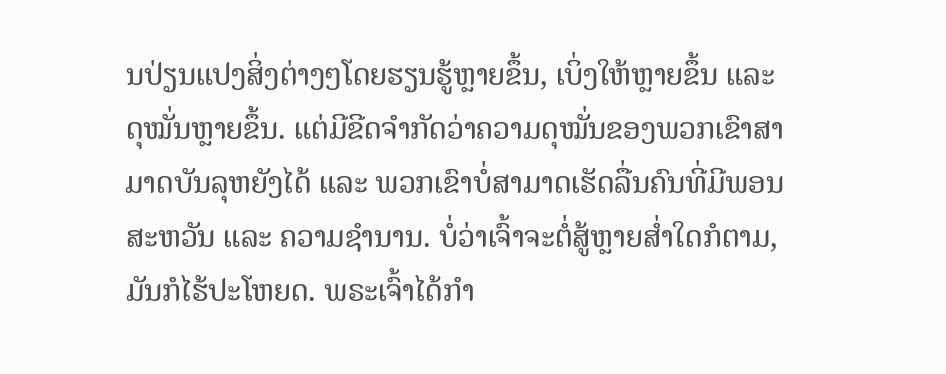ນປ່ຽນແປງສິ່ງຕ່າງໆໂດຍຮຽນຮູ້ຫຼາຍຂຶ້ນ, ເບິ່ງໃຫ້ຫຼາຍຂຶ້ນ ແລະ ດຸໝັ່ນຫຼາຍຂຶ້ນ. ແຕ່ມີຂີດຈຳກັດວ່າຄວາມດຸໝັ່ນຂອງພວກເຂົາສາມາດບັນລຸຫຍັງໄດ້ ແລະ ພວກເຂົາບໍ່ສາມາດເຮັດລື່ນຄົນທີ່ມີພອນສະຫວັນ ແລະ ຄວາມຊຳນານ. ບໍ່ວ່າເຈົ້າຈະຕໍ່ສູ້ຫຼາຍສໍ່າໃດກໍຕາມ, ມັນກໍໄຮ້ປະໂຫຍດ. ພຣະເຈົ້າໄດ້ກຳ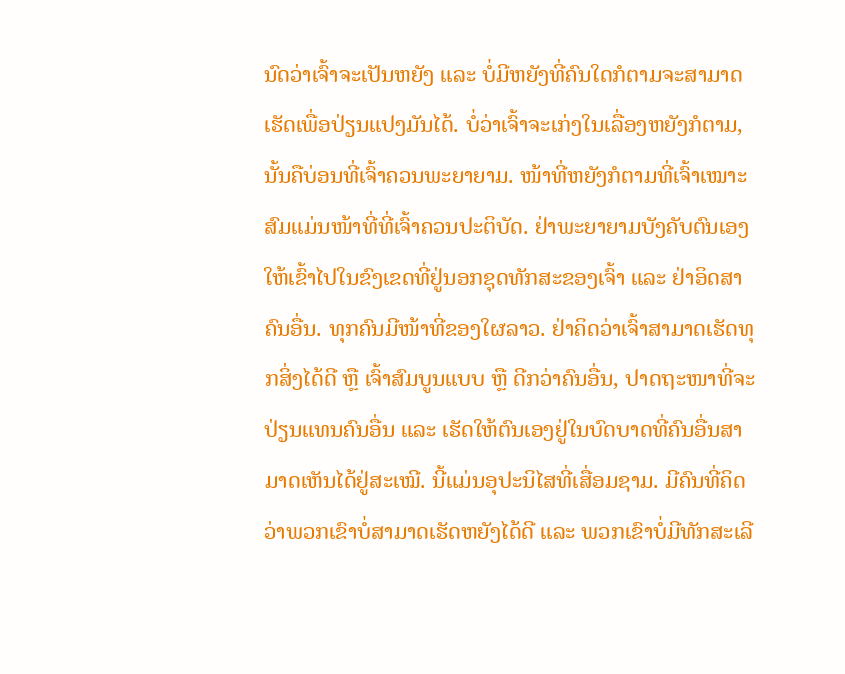ນົດວ່າເຈົ້າຈະເປັນຫຍັງ ແລະ ບໍ່ມີຫຍັງທີ່ຄົນໃດກໍຕາມຈະສາມາດເຮັດເພື່ອປ່ຽນແປງມັນໄດ້. ບໍ່ວ່າເຈົ້າຈະເກ່ງໃນເລື່ອງຫຍັງກໍຕາມ, ນັ້ນຄືບ່ອນທີ່ເຈົ້າຄວນພະຍາຍາມ. ໜ້າທີ່ຫຍັງກໍຕາມທີ່ເຈົ້າເໝາະສົມແມ່ນໜ້າທີ່ທີ່ເຈົ້າຄວນປະຕິບັດ. ຢ່າພະຍາຍາມບັງຄັບຕົນເອງໃຫ້ເຂົ້າໄປໃນຂົງເຂດທີ່ຢູ່ນອກຊຸດທັກສະຂອງເຈົ້າ ແລະ ຢ່າອິດສາຄົນອື່ນ. ທຸກຄົນມີໜ້າທີ່ຂອງໃຜລາວ. ຢ່າຄິດວ່າເຈົ້າສາມາດເຮັດທຸກສິ່ງໄດ້ດີ ຫຼື ເຈົ້າສົມບູນແບບ ຫຼື ດີກວ່າຄົນອື່ນ, ປາດຖະໜາທີ່ຈະປ່ຽນແທນຄົນອື່ນ ແລະ ເຮັດໃຫ້ຕົນເອງຢູ່ໃນບົດບາດທີ່ຄົນອື່ນສາມາດເຫັນໄດ້ຢູ່ສະເໝີ. ນີ້ແມ່ນອຸປະນິໄສທີ່ເສື່ອມຊາມ. ມີຄົນທີ່ຄິດວ່າພວກເຂົາບໍ່ສາມາດເຮັດຫຍັງໄດ້ດີ ແລະ ພວກເຂົາບໍ່ມີທັກສະເລີ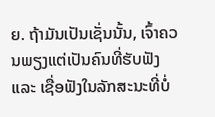ຍ. ຖ້າມັນເປັນເຊັ່ນນັ້ນ, ເຈົ້າຄວນພຽງແຕ່ເປັນຄົນທີ່ຮັບຟັງ ແລະ ເຊື່ອຟັງໃນລັກສະນະທີ່ບໍ່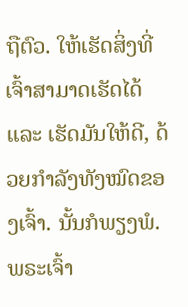ຖືຕົວ. ໃຫ້ເຮັດສິ່ງທີ່ເຈົ້າສາມາດເຮັດໄດ້ ແລະ ເຮັດມັນໃຫ້ດີ, ດ້ວຍກຳລັງທັງໝົດຂອງເຈົ້າ. ນັ້ນກໍພຽງພໍ. ພຣະເຈົ້າ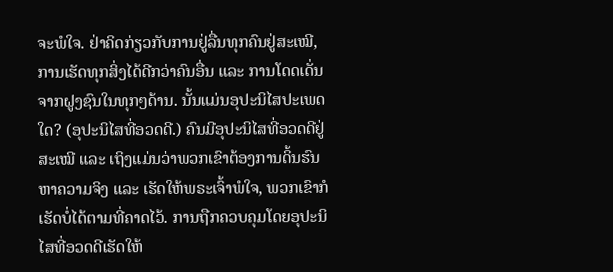ຈະພໍໃຈ. ຢ່າຄິດກ່ຽວກັບການຢູ່ລື່ນທຸກຄົນຢູ່ສະເໝີ, ການເຮັດທຸກສິ່ງໄດ້ດີກວ່າຄົນອື່ນ ແລະ ການໂດດເດັ່ນຈາກຝູງຊົນໃນທຸກໆດ້ານ. ນັ້ນແມ່ນອຸປະນິໄສປະເພດໃດ? (ອຸປະນິໄສທີ່ອວດດີ.) ຄົນມີອຸປະນິໄສທີ່ອວດດີຢູ່ສະເໝີ ແລະ ເຖິງແມ່ນວ່າພວກເຂົາຕ້ອງການດິ້ນຮົນຫາຄວາມຈິງ ແລະ ເຮັດໃຫ້ພຣະເຈົ້າພໍໃຈ, ພວກເຂົາກໍເຮັດບໍ່ໄດ້ຕາມທີ່ຄາດໄວ້. ການຖືກຄວບຄຸມໂດຍອຸປະນິໄສທີ່ອວດດີເຮັດໃຫ້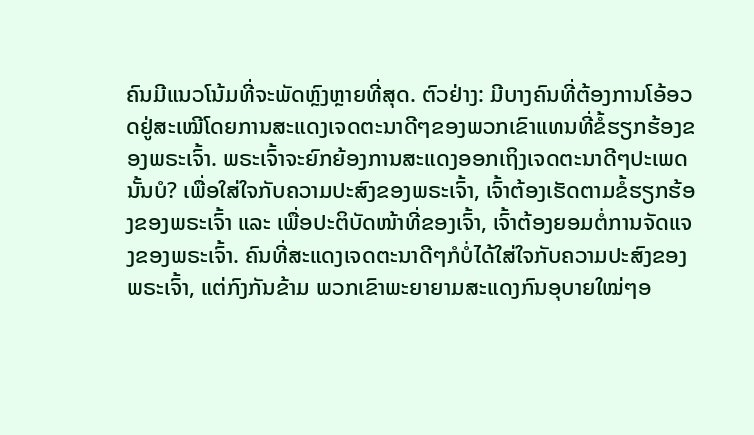ຄົນມີແນວໂນ້ມທີ່ຈະພັດຫຼົງຫຼາຍທີ່ສຸດ. ຕົວຢ່າງ: ມີບາງຄົນທີ່ຕ້ອງການໂອ້ອວດຢູ່ສະເໝີໂດຍການສະແດງເຈດຕະນາດີໆຂອງພວກເຂົາແທນທີ່ຂໍ້ຮຽກຮ້ອງຂອງພຣະເຈົ້າ. ພຣະເຈົ້າຈະຍົກຍ້ອງການສະແດງອອກເຖິງເຈດຕະນາດີໆປະເພດນັ້ນບໍ? ເພື່ອໃສ່ໃຈກັບຄວາມປະສົງຂອງພຣະເຈົ້າ, ເຈົ້າຕ້ອງເຮັດຕາມຂໍ້ຮຽກຮ້ອງຂອງພຣະເຈົ້າ ແລະ ເພື່ອປະຕິບັດໜ້າທີ່ຂອງເຈົ້າ, ເຈົ້າຕ້ອງຍອມຕໍ່ການຈັດແຈງຂອງພຣະເຈົ້າ. ຄົນທີ່ສະແດງເຈດຕະນາດີໆກໍບໍ່ໄດ້ໃສ່ໃຈກັບຄວາມປະສົງຂອງພຣະເຈົ້າ, ແຕ່ກົງກັນຂ້າມ ພວກເຂົາພະຍາຍາມສະແດງກົນອຸບາຍໃໝ່ໆອ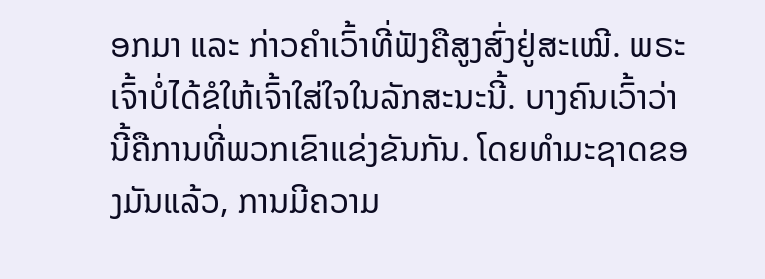ອກມາ ແລະ ກ່າວຄຳເວົ້າທີ່ຟັງຄືສູງສົ່ງຢູ່ສະເໝີ. ພຣະເຈົ້າບໍ່ໄດ້ຂໍໃຫ້ເຈົ້າໃສ່ໃຈໃນລັກສະນະນີ້. ບາງຄົນເວົ້າວ່ານີ້ຄືການທີ່ພວກເຂົາແຂ່ງຂັນກັນ. ໂດຍທຳມະຊາດຂອງມັນແລ້ວ, ການມີຄວາມ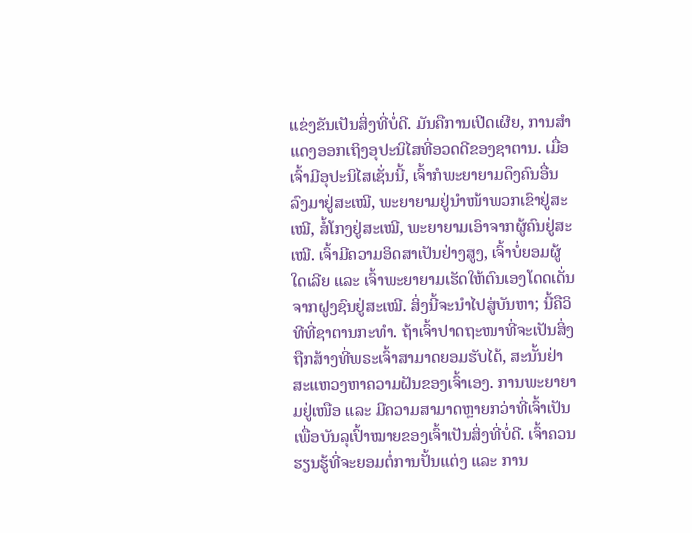ແຂ່ງຂັນເປັນສິ່ງທີ່ບໍ່ດີ. ມັນຄືການເປີດເຜີຍ, ການສຳແດງອອກເຖິງອຸປະນິໄສທີ່ອວດດີຂອງຊາຕານ. ເມື່ອເຈົ້າມີອຸປະນິໄສເຊັ່ນນີ້, ເຈົ້າກໍພະຍາຍາມດຶງຄົນອື່ນລົງມາຢູ່ສະເໝີ, ພະຍາຍາມຢູ່ນໍາໜ້າພວກເຂົາຢູ່ສະເໝີ, ສໍ້ໂກງຢູ່ສະເໝີ, ພະຍາຍາມເອົາຈາກຜູ້ຄົນຢູ່ສະເໝີ. ເຈົ້າມີຄວາມອິດສາເປັນຢ່າງສູງ, ເຈົ້າບໍ່ຍອມຜູ້ໃດເລີຍ ແລະ ເຈົ້າພະຍາຍາມເຮັດໃຫ້ຕົນເອງໂດດເດັ່ນຈາກຝູງຊົນຢູ່ສະເໝີ. ສິ່ງນີ້ຈະນໍາໄປສູ່ບັນຫາ; ນີ້ຄືວິທີທີ່ຊາຕານກະທຳ. ຖ້າເຈົ້າປາດຖະໜາທີ່ຈະເປັນສິ່ງຖືກສ້າງທີ່ພຣະເຈົ້າສາມາດຍອມຮັບໄດ້, ສະນັ້ນຢ່າສະແຫວງຫາຄວາມຝັນຂອງເຈົ້າເອງ. ການພະຍາຍາມຢູ່ເໜືອ ແລະ ມີຄວາມສາມາດຫຼາຍກວ່າທີ່ເຈົ້າເປັນເພື່ອບັນລຸເປົ້າໝາຍຂອງເຈົ້າເປັນສິ່ງທີ່ບໍ່ດີ. ເຈົ້າຄວນຮຽນຮູ້ທີ່ຈະຍອມຕໍ່ການປັ້ນແຕ່ງ ແລະ ການ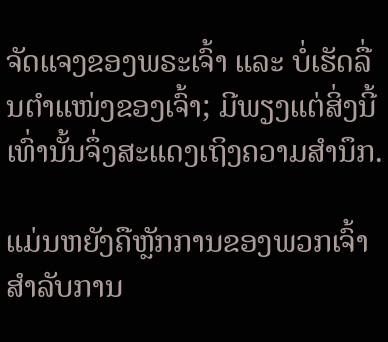ຈັດແຈງຂອງພຣະເຈົ້າ ແລະ ບໍ່ເຮັດລື່ນຕຳແໜ່ງຂອງເຈົ້າ; ມີພຽງແຕ່ສິ່ງນີ້ເທົ່ານັ້ນຈຶ່ງສະແດງເຖິງຄວາມສຳນຶກ.

ແມ່ນຫຍັງຄືຫຼັກການຂອງພວກເຈົ້າສຳລັບການ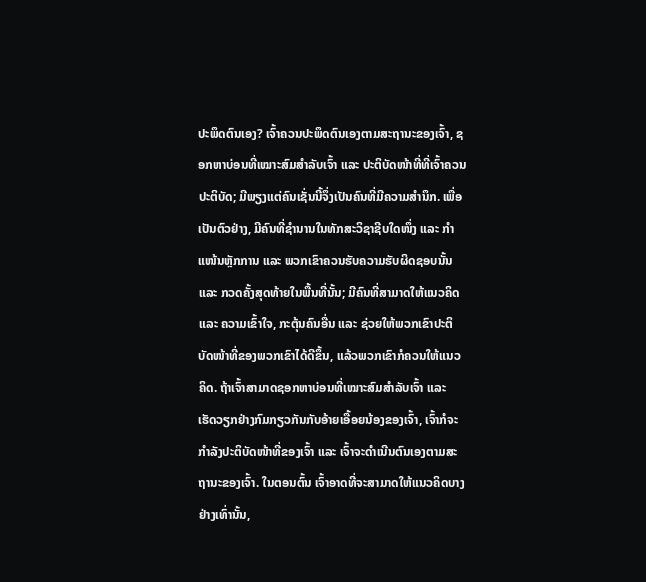ປະພຶດຕົນເອງ? ເຈົ້າຄວນປະພຶດຕົນເອງຕາມສະຖານະຂອງເຈົ້າ, ຊອກຫາບ່ອນທີ່ເໝາະສົມສຳລັບເຈົ້າ ແລະ ປະຕິບັດໜ້າທີ່ທີ່ເຈົ້າຄວນປະຕິບັດ; ມີພຽງແຕ່ຄົນເຊັ່ນນີ້ຈຶ່ງເປັນຄົນທີ່ມີຄວາມສຳນຶກ. ເພື່ອເປັນຕົວຢ່າງ, ມີຄົນທີ່ຊຳນານໃນທັກສະວິຊາຊີບໃດໜຶ່ງ ແລະ ກຳແໜ້ນຫຼັກການ ແລະ ພວກເຂົາຄວນຮັບຄວາມຮັບຜິດຊອບນັ້ນ ແລະ ກວດຄັ້ງສຸດທ້າຍໃນພື້ນທີ່ນັ້ນ; ມີຄົນທີ່ສາມາດໃຫ້ແນວຄິດ ແລະ ຄວາມເຂົ້າໃຈ, ກະຕຸ້ນຄົນອື່ນ ແລະ ຊ່ວຍໃຫ້ພວກເຂົາປະຕິບັດໜ້າທີ່ຂອງພວກເຂົາໄດ້ດີຂຶ້ນ, ແລ້ວພວກເຂົາກໍຄວນໃຫ້ແນວຄິດ. ຖ້າເຈົ້າສາມາດຊອກຫາບ່ອນທີ່ເໝາະສົມສຳລັບເຈົ້າ ແລະ ເຮັດວຽກຢ່າງກົມກຽວກັນກັບອ້າຍເອື້ອຍນ້ອງຂອງເຈົ້າ, ເຈົ້າກໍຈະກຳລັງປະຕິບັດໜ້າທີ່ຂອງເຈົ້າ ແລະ ເຈົ້າຈະດຳເນີນຕົນເອງຕາມສະຖານະຂອງເຈົ້າ. ໃນຕອນຕົ້ນ ເຈົ້າອາດທີ່ຈະສາມາດໃຫ້ແນວຄິດບາງຢ່າງເທົ່ານັ້ນ,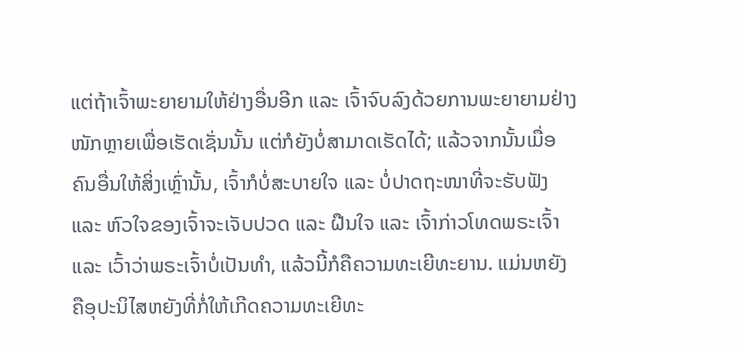ແຕ່ຖ້າເຈົ້າພະຍາຍາມໃຫ້ຢ່າງອື່ນອີກ ແລະ ເຈົ້າຈົບລົງດ້ວຍການພະຍາຍາມຢ່າງໜັກຫຼາຍເພື່ອເຮັດເຊັ່ນນັ້ນ ແຕ່ກໍຍັງບໍ່ສາມາດເຮັດໄດ້; ແລ້ວຈາກນັ້ນເມື່ອຄົນອື່ນໃຫ້ສິ່ງເຫຼົ່ານັ້ນ, ເຈົ້າກໍບໍ່ສະບາຍໃຈ ແລະ ບໍ່ປາດຖະໜາທີ່ຈະຮັບຟັງ ແລະ ຫົວໃຈຂອງເຈົ້າຈະເຈັບປວດ ແລະ ຝືນໃຈ ແລະ ເຈົ້າກ່າວໂທດພຣະເຈົ້າ ແລະ ເວົ້າວ່າພຣະເຈົ້າບໍ່ເປັນທຳ, ແລ້ວນີ້ກໍຄືຄວາມທະເຍີທະຍານ. ແມ່ນຫຍັງຄືອຸປະນິໄສຫຍັງທີ່ກໍ່ໃຫ້ເກີດຄວາມທະເຍີທະ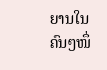ຍານໃນຄົນໆໜຶ່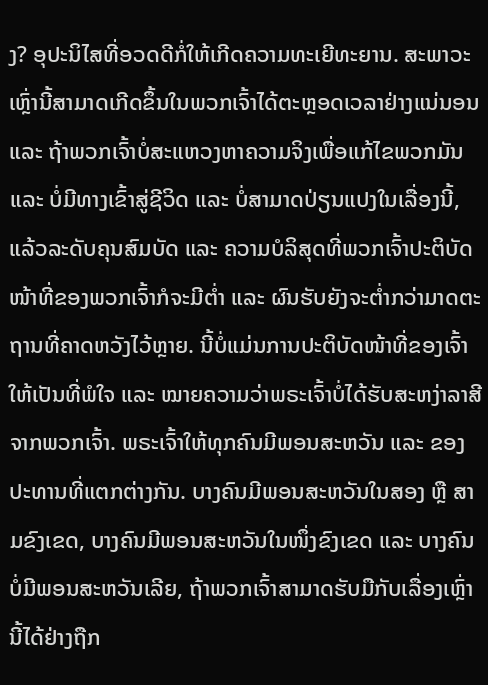ງ? ອຸປະນິໄສທີ່ອວດດີກໍ່ໃຫ້ເກີດຄວາມທະເຍີທະຍານ. ສະພາວະເຫຼົ່ານີ້ສາມາດເກີດຂຶ້ນໃນພວກເຈົ້າໄດ້ຕະຫຼອດເວລາຢ່າງແນ່ນອນ ແລະ ຖ້າພວກເຈົ້າບໍ່ສະແຫວງຫາຄວາມຈິງເພື່ອແກ້ໄຂພວກມັນ ແລະ ບໍ່ມີທາງເຂົ້າສູ່ຊີວິດ ແລະ ບໍ່ສາມາດປ່ຽນແປງໃນເລື່ອງນີ້, ແລ້ວລະດັບຄຸນສົມບັດ ແລະ ຄວາມບໍລິສຸດທີ່ພວກເຈົ້າປະຕິບັດໜ້າທີ່ຂອງພວກເຈົ້າກໍຈະມີຕໍ່າ ແລະ ຜົນຮັບຍັງຈະຕໍ່າກວ່າມາດຕະຖານທີ່ຄາດຫວັງໄວ້ຫຼາຍ. ນີ້ບໍ່ແມ່ນການປະຕິບັດໜ້າທີ່ຂອງເຈົ້າໃຫ້ເປັນທີ່ພໍໃຈ ແລະ ໝາຍຄວາມວ່າພຣະເຈົ້າບໍ່ໄດ້ຮັບສະຫງ່າລາສີຈາກພວກເຈົ້າ. ພຣະເຈົ້າໃຫ້ທຸກຄົນມີພອນສະຫວັນ ແລະ ຂອງປະທານທີ່ແຕກຕ່າງກັນ. ບາງຄົນມີພອນສະຫວັນໃນສອງ ຫຼື ສາມຂົງເຂດ, ບາງຄົນມີພອນສະຫວັນໃນໜຶ່ງຂົງເຂດ ແລະ ບາງຄົນບໍ່ມີພອນສະຫວັນເລີຍ, ຖ້າພວກເຈົ້າສາມາດຮັບມືກັບເລື່ອງເຫຼົ່ານີ້ໄດ້ຢ່າງຖືກ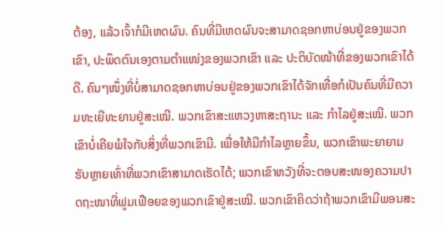ຕ້ອງ, ແລ້ວເຈົ້າກໍມີເຫດຜົນ. ຄົນທີ່ມີເຫດຜົນຈະສາມາດຊອກຫາບ່ອນຢູ່ຂອງພວກເຂົາ, ປະພຶດຕົນເອງຕາມຕຳແໜ່ງຂອງພວກເຂົາ ແລະ ປະຕິບັດໜ້າທີ່ຂອງພວກເຂົາໄດ້ດີ. ຄົນໆໜຶ່ງທີ່ບໍ່ສາມາດຊອກຫາບ່ອນຢູ່ຂອງພວກເຂົາໄດ້ຈັກເທື່ອກໍເປັນຄົນທີ່ມີຄວາມທະເຍີທະຍານຢູ່ສະເໝີ. ພວກເຂົາສະແຫວງຫາສະຖານະ ແລະ ກຳໄລຢູ່ສະເໝີ. ພວກເຂົາບໍ່ເຄີຍພໍໃຈກັບສິ່ງທີ່ພວກເຂົາມີ. ເພື່ອໃຫ້ມີກຳໄລຫຼາຍຂຶ້ນ, ພວກເຂົາພະຍາຍາມຮັບຫຼາຍເທົ່າທີ່ພວກເຂົາສາມາດເຮັດໄດ້; ພວກເຂົາຫວັງທີ່ຈະຕອບສະໜອງຄວາມປາດຖະໜາທີ່ຟູມເຟືອຍຂອງພວກເຂົາຢູ່ສະເໝີ. ພວກເຂົາຄິດວ່າຖ້າພວກເຂົາມີພອນສະ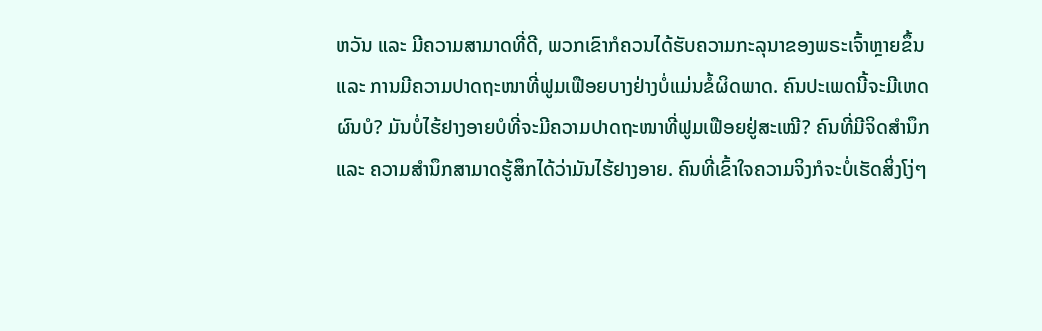ຫວັນ ແລະ ມີຄວາມສາມາດທີ່ດີ, ພວກເຂົາກໍຄວນໄດ້ຮັບຄວາມກະລຸນາຂອງພຣະເຈົ້າຫຼາຍຂຶ້ນ ແລະ ການມີຄວາມປາດຖະໜາທີ່ຟູມເຟືອຍບາງຢ່າງບໍ່ແມ່ນຂໍ້ຜິດພາດ. ຄົນປະເພດນີ້ຈະມີເຫດຜົນບໍ? ມັນບໍ່ໄຮ້ຢາງອາຍບໍທີ່ຈະມີຄວາມປາດຖະໜາທີ່ຟູມເຟືອຍຢູ່ສະເໝີ? ຄົນທີ່ມີຈິດສຳນຶກ ແລະ ຄວາມສຳນຶກສາມາດຮູ້ສຶກໄດ້ວ່າມັນໄຮ້ຢາງອາຍ. ຄົນທີ່ເຂົ້າໃຈຄວາມຈິງກໍຈະບໍ່ເຮັດສິ່ງໂງ່ໆ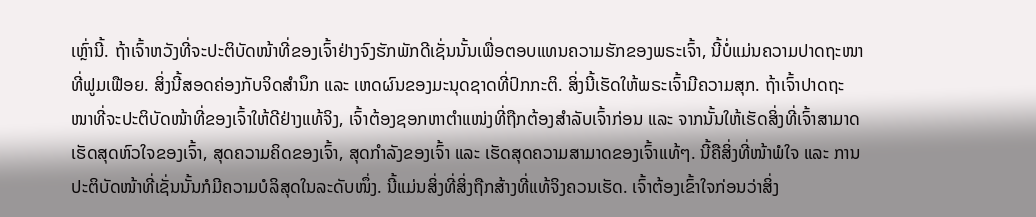ເຫຼົ່ານີ້. ຖ້າເຈົ້າຫວັງທີ່ຈະປະຕິບັດໜ້າທີ່ຂອງເຈົ້າຢ່າງຈົງຮັກພັກດີເຊັ່ນນັ້ນເພື່ອຕອບແທນຄວາມຮັກຂອງພຣະເຈົ້າ, ນີ້ບໍ່ແມ່ນຄວາມປາດຖະໜາທີ່ຟູມເຟືອຍ. ສິ່ງນີ້ສອດຄ່ອງກັບຈິດສຳນຶກ ແລະ ເຫດຜົນຂອງມະນຸດຊາດທີ່ປົກກະຕິ. ສິ່ງນີ້ເຮັດໃຫ້ພຣະເຈົ້າມີຄວາມສຸກ. ຖ້າເຈົ້າປາດຖະໜາທີ່ຈະປະຕິບັດໜ້າທີ່ຂອງເຈົ້າໃຫ້ດີຢ່າງແທ້ຈິງ, ເຈົ້າຕ້ອງຊອກຫາຕຳແໜ່ງທີ່ຖືກຕ້ອງສຳລັບເຈົ້າກ່ອນ ແລະ ຈາກນັ້ນໃຫ້ເຮັດສິ່ງທີ່ເຈົ້າສາມາດເຮັດສຸດຫົວໃຈຂອງເຈົ້າ, ສຸດຄວາມຄິດຂອງເຈົ້າ, ສຸດກຳລັງຂອງເຈົ້າ ແລະ ເຮັດສຸດຄວາມສາມາດຂອງເຈົ້າແທ້ໆ. ນີ້ຄືສິ່ງທີ່ໜ້າພໍໃຈ ແລະ ການປະຕິບັດໜ້າທີ່ເຊັ່ນນັ້ນກໍມີຄວາມບໍລິສຸດໃນລະດັບໜຶ່ງ. ນີ້ແມ່ນສິ່ງທີ່ສິ່ງຖືກສ້າງທີ່ແທ້ຈິງຄວນເຮັດ. ເຈົ້າຕ້ອງເຂົ້າໃຈກ່ອນວ່າສິ່ງ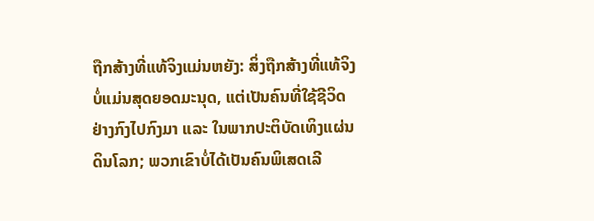ຖືກສ້າງທີ່ແທ້ຈິງແມ່ນຫຍັງ: ສິ່ງຖືກສ້າງທີ່ແທ້ຈິງບໍ່ແມ່ນສຸດຍອດມະນຸດ, ແຕ່ເປັນຄົນທີ່ໃຊ້ຊີວິດຢ່າງກົງໄປກົງມາ ແລະ ໃນພາກປະຕິບັດເທິງແຜ່ນດິນໂລກ; ພວກເຂົາບໍ່ໄດ້ເປັນຄົນພິເສດເລີ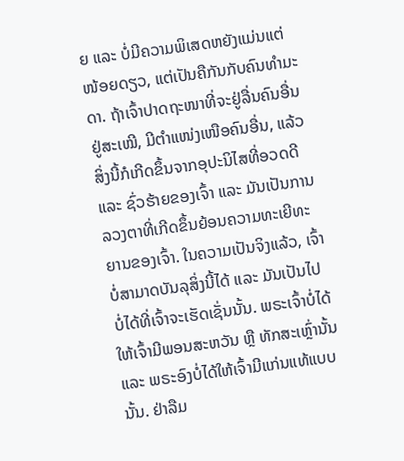ຍ ແລະ ບໍ່ມີຄວາມພິເສດຫຍັງແມ່ນແຕ່ໜ້ອຍດຽວ, ແຕ່ເປັນຄືກັນກັບຄົນທຳມະດາ. ຖ້າເຈົ້າປາດຖະໜາທີ່ຈະຢູ່ລື່ນຄົນອື່ນຢູ່ສະເໝີ, ມີຕຳແໜ່ງເໜືອຄົນອື່ນ, ແລ້ວສິ່ງນີ້ກໍເກີດຂຶ້ນຈາກອຸປະນິໄສທີ່ອວດດີ ແລະ ຊົ່ວຮ້າຍຂອງເຈົ້າ ແລະ ມັນເປັນການລວງຕາທີ່ເກີດຂຶ້ນຍ້ອນຄວາມທະເຍີທະຍານຂອງເຈົ້າ. ໃນຄວາມເປັນຈິງແລ້ວ, ເຈົ້າບໍ່ສາມາດບັນລຸສິ່ງນີ້ໄດ້ ແລະ ມັນເປັນໄປບໍ່ໄດ້ທີ່ເຈົ້າຈະເຮັດເຊັ່ນນັ້ນ. ພຣະເຈົ້າບໍ່ໄດ້ໃຫ້ເຈົ້າມີພອນສະຫວັນ ຫຼື ທັກສະເຫຼົ່ານັ້ນ ແລະ ພຣະອົງບໍ່ໄດ້ໃຫ້ເຈົ້າມີແກ່ນແທ້ແບບນັ້ນ. ຢ່າລືມ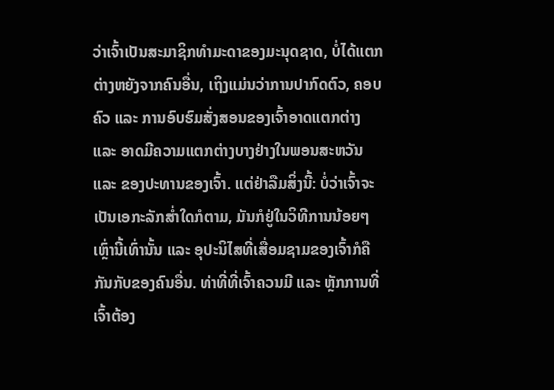ວ່າເຈົ້າເປັນສະມາຊິກທຳມະດາຂອງມະນຸດຊາດ, ບໍ່ໄດ້ແຕກຕ່າງຫຍັງຈາກຄົນອື່ນ, ເຖິງແມ່ນວ່າການປາກົດຕົວ, ຄອບຄົວ ແລະ ການອົບຮົມສັ່ງສອນຂອງເຈົ້າອາດແຕກຕ່າງ ແລະ ອາດມີຄວາມແຕກຕ່າງບາງຢ່າງໃນພອນສະຫວັນ ແລະ ຂອງປະທານຂອງເຈົ້າ. ແຕ່ຢ່າລືມສິ່ງນີ້: ບໍ່ວ່າເຈົ້າຈະເປັນເອກະລັກສໍ່າໃດກໍຕາມ, ມັນກໍຢູ່ໃນວິທີການນ້ອຍໆເຫຼົ່ານີ້ເທົ່ານັ້ນ ແລະ ອຸປະນິໄສທີ່ເສື່ອມຊາມຂອງເຈົ້າກໍຄືກັນກັບຂອງຄົນອື່ນ. ທ່າທີ່ທີ່ເຈົ້າຄວນມີ ແລະ ຫຼັກການທີ່ເຈົ້າຕ້ອງ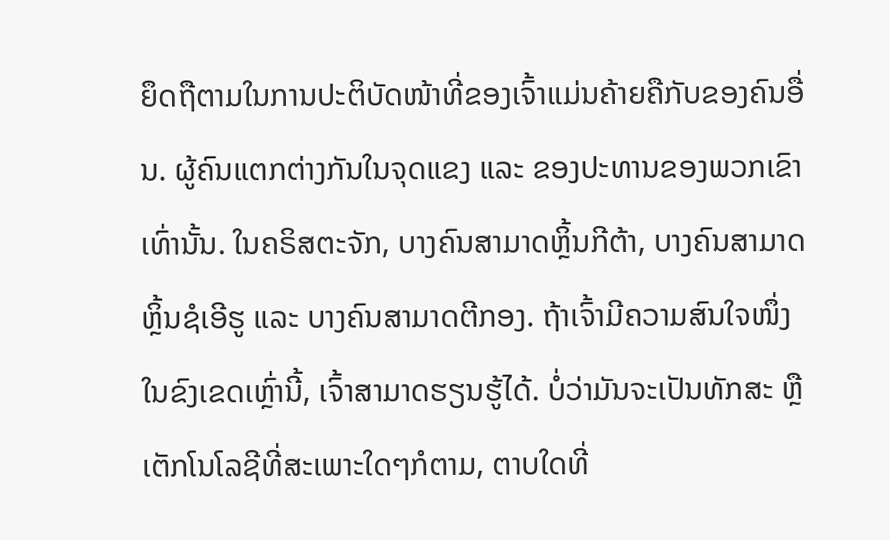ຍຶດຖືຕາມໃນການປະຕິບັດໜ້າທີ່ຂອງເຈົ້າແມ່ນຄ້າຍຄືກັບຂອງຄົນອື່ນ. ຜູ້ຄົນແຕກຕ່າງກັນໃນຈຸດແຂງ ແລະ ຂອງປະທານຂອງພວກເຂົາເທົ່ານັ້ນ. ໃນຄຣິສຕະຈັກ, ບາງຄົນສາມາດຫຼິ້ນກີຕ້າ, ບາງຄົນສາມາດຫຼິ້ນຊໍເອີຮູ ແລະ ບາງຄົນສາມາດຕີກອງ. ຖ້າເຈົ້າມີຄວາມສົນໃຈໜຶ່ງໃນຂົງເຂດເຫຼົ່ານີ້, ເຈົ້າສາມາດຮຽນຮູ້ໄດ້. ບໍ່ວ່າມັນຈະເປັນທັກສະ ຫຼື ເຕັກໂນໂລຊີທີ່ສະເພາະໃດໆກໍຕາມ, ຕາບໃດທີ່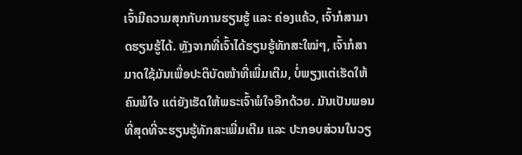ເຈົ້າມີຄວາມສຸກກັບການຮຽນຮູ້ ແລະ ຄ່ອງແຄ້ວ, ເຈົ້າກໍສາມາດຮຽນຮູ້ໄດ້. ຫຼັງຈາກທີ່ເຈົ້າໄດ້ຮຽນຮູ້ທັກສະໃໝ່ໆ, ເຈົ້າກໍສາມາດໃຊ້ມັນເພື່ອປະຕິບັດໜ້າທີ່ເພີ່ມເຕີມ, ບໍ່ພຽງແຕ່ເຮັດໃຫ້ຄົນພໍໃຈ ແຕ່ຍັງເຮັດໃຫ້ພຣະເຈົ້າພໍໃຈອີກດ້ວຍ. ມັນເປັນພອນທີ່ສຸດທີ່ຈະຮຽນຮູ້ທັກສະເພີ່ມເຕີມ ແລະ ປະກອບສ່ວນໃນວຽ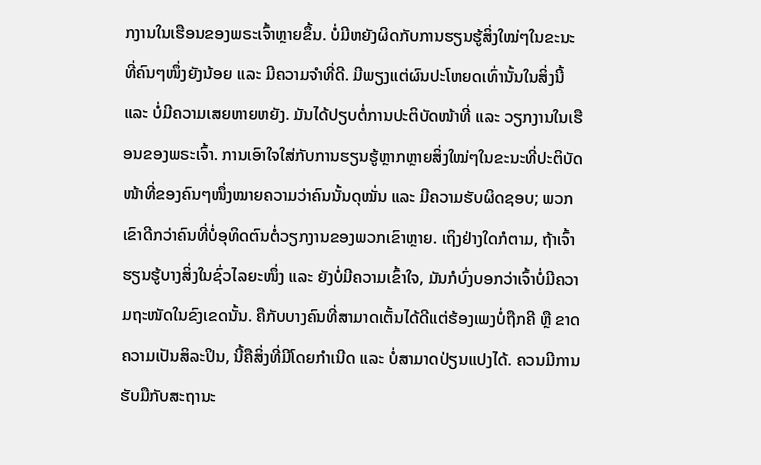ກງານໃນເຮືອນຂອງພຣະເຈົ້າຫຼາຍຂຶ້ນ. ບໍ່ມີຫຍັງຜິດກັບການຮຽນຮູ້ສິ່ງໃໝ່ໆໃນຂະນະທີ່ຄົນໆໜຶ່ງຍັງນ້ອຍ ແລະ ມີຄວາມຈຳທີ່ດີ. ມີພຽງແຕ່ຜົນປະໂຫຍດເທົ່ານັ້ນໃນສິ່ງນີ້ ແລະ ບໍ່ມີຄວາມເສຍຫາຍຫຍັງ. ມັນໄດ້ປຽບຕໍ່ການປະຕິບັດໜ້າທີ່ ແລະ ວຽກງານໃນເຮືອນຂອງພຣະເຈົ້າ. ການເອົາໃຈໃສ່ກັບການຮຽນຮູ້ຫຼາກຫຼາຍສິ່ງໃໝ່ໆໃນຂະນະທີ່ປະຕິບັດໜ້າທີ່ຂອງຄົນໆໜຶ່ງໝາຍຄວາມວ່າຄົນນັ້ນດຸໝັ່ນ ແລະ ມີຄວາມຮັບຜິດຊອບ; ພວກເຂົາດີກວ່າຄົນທີ່ບໍ່ອຸທິດຕົນຕໍ່ວຽກງານຂອງພວກເຂົາຫຼາຍ. ເຖິງຢ່າງໃດກໍຕາມ, ຖ້າເຈົ້າຮຽນຮູ້ບາງສິ່ງໃນຊົ່ວໄລຍະໜຶ່ງ ແລະ ຍັງບໍ່ມີຄວາມເຂົ້າໃຈ, ມັນກໍບົ່ງບອກວ່າເຈົ້າບໍ່ມີຄວາມຖະໜັດໃນຂົງເຂດນັ້ນ. ຄືກັບບາງຄົນທີ່ສາມາດເຕັ້ນໄດ້ດີແຕ່ຮ້ອງເພງບໍ່ຖືກຄີ ຫຼື ຂາດຄວາມເປັນສິລະປິນ, ນີ້ຄືສິ່ງທີ່ມີໂດຍກຳເນີດ ແລະ ບໍ່ສາມາດປ່ຽນແປງໄດ້. ຄວນມີການຮັບມືກັບສະຖານະ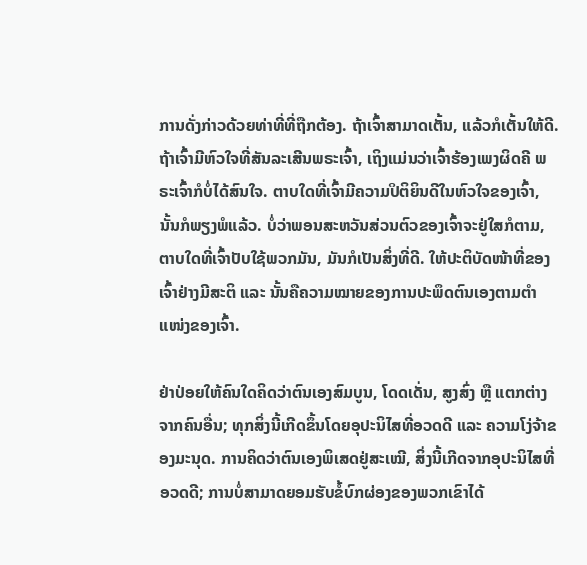ການດັ່ງກ່າວດ້ວຍທ່າທີ່ທີ່ຖືກຕ້ອງ. ຖ້າເຈົ້າສາມາດເຕັ້ນ, ແລ້ວກໍເຕັ້ນໃຫ້ດີ. ຖ້າເຈົ້າມີຫົວໃຈທີ່ສັນລະເສີນພຣະເຈົ້າ, ເຖິງແມ່ນວ່າເຈົ້າຮ້ອງເພງຜິດຄີ ພຣະເຈົ້າກໍບໍ່ໄດ້ສົນໃຈ. ຕາບໃດທີ່ເຈົ້າມີຄວາມປິຕິຍິນດີໃນຫົວໃຈຂອງເຈົ້າ, ນັ້ນກໍພຽງພໍແລ້ວ. ບໍ່ວ່າພອນສະຫວັນສ່ວນຕົວຂອງເຈົ້າຈະຢູ່ໃສກໍຕາມ, ຕາບໃດທີ່ເຈົ້າປັບໃຊ້ພວກມັນ, ມັນກໍເປັນສິ່ງທີ່ດີ. ໃຫ້ປະຕິບັດໜ້າທີ່ຂອງເຈົ້າຢ່າງມີສະຕິ ແລະ ນັ້ນຄືຄວາມໝາຍຂອງການປະພຶດຕົນເອງຕາມຕຳແໜ່ງຂອງເຈົ້າ.

ຢ່າປ່ອຍໃຫ້ຄົນໃດຄິດວ່າຕົນເອງສົມບູນ, ໂດດເດັ່ນ, ສູງສົ່ງ ຫຼື ແຕກຕ່າງຈາກຄົນອື່ນ; ທຸກສິ່ງນີ້ເກີດຂຶ້ນໂດຍອຸປະນິໄສທີ່ອວດດີ ແລະ ຄວາມໂງ່ຈ້າຂອງມະນຸດ. ການຄິດວ່າຕົນເອງພິເສດຢູ່ສະເໝີ, ສິ່ງນີ້ເກີດຈາກອຸປະນິໄສທີ່ອວດດີ; ການບໍ່ສາມາດຍອມຮັບຂໍ້ບົກຜ່ອງຂອງພວກເຂົາໄດ້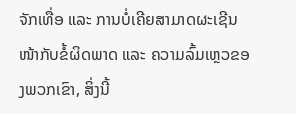ຈັກເທື່ອ ແລະ ການບໍ່ເຄີຍສາມາດຜະເຊີນໜ້າກັບຂໍ້ຜິດພາດ ແລະ ຄວາມລົ້ມເຫຼວຂອງພວກເຂົາ, ສິ່ງນີ້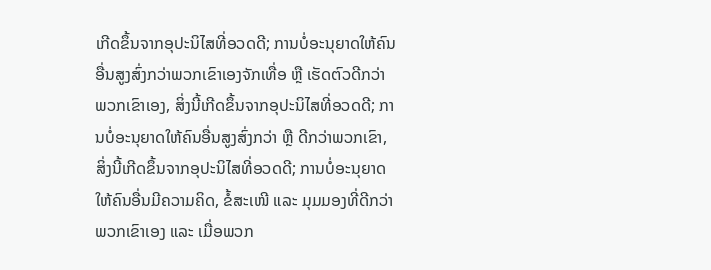ເກີດຂຶ້ນຈາກອຸປະນິໄສທີ່ອວດດີ; ການບໍ່ອະນຸຍາດໃຫ້ຄົນອື່ນສູງສົ່ງກວ່າພວກເຂົາເອງຈັກເທື່ອ ຫຼື ເຮັດຕົວດີກວ່າພວກເຂົາເອງ, ສິ່ງນີ້ເກີດຂຶ້ນຈາກອຸປະນິໄສທີ່ອວດດີ; ການບໍ່ອະນຸຍາດໃຫ້ຄົນອື່ນສູງສົ່ງກວ່າ ຫຼື ດີກວ່າພວກເຂົາ, ສິ່ງນີ້ເກີດຂຶ້ນຈາກອຸປະນິໄສທີ່ອວດດີ; ການບໍ່ອະນຸຍາດໃຫ້ຄົນອື່ນມີຄວາມຄິດ, ຂໍ້ສະເໜີ ແລະ ມຸມມອງທີ່ດີກວ່າພວກເຂົາເອງ ແລະ ເມື່ອພວກ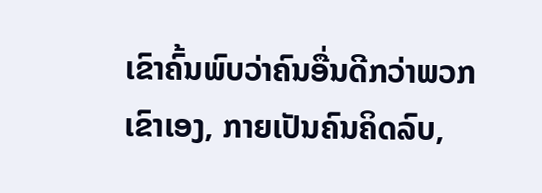ເຂົາຄົ້ນພົບວ່າຄົນອື່ນດີກວ່າພວກເຂົາເອງ, ກາຍເປັນຄົນຄິດລົບ,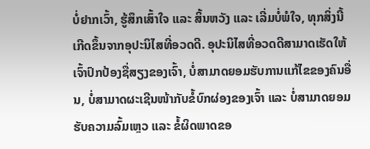ບໍ່ຢາກເວົ້າ, ຮູ້ສຶກເສົ້າໃຈ ແລະ ສິ້ນຫວັງ ແລະ ເລີ່ມບໍ່ພໍໃຈ, ທຸກສິ່ງນີ້ເກີດຂຶ້ນຈາກອຸປະນິໄສທີ່ອວດດີ. ອຸປະນິໄສທີ່ອວດດີສາມາດເຮັດໃຫ້ເຈົ້າປົກປ້ອງຊື່ສຽງຂອງເຈົ້າ, ບໍ່ສາມາດຍອມຮັບການແກ້ໄຂຂອງຄົນອື່ນ, ບໍ່ສາມາດຜະເຊີນໜ້າກັບຂໍ້ບົກຜ່ອງຂອງເຈົ້າ ແລະ ບໍ່ສາມາດຍອມຮັບຄວາມລົ້ມເຫຼວ ແລະ ຂໍ້ຜິດພາດຂອ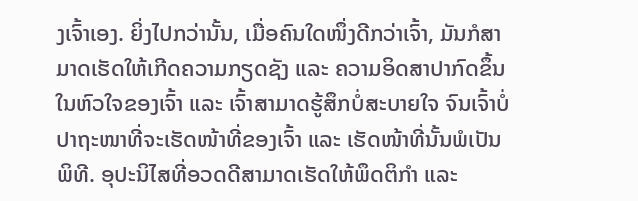ງເຈົ້າເອງ. ຍິ່ງໄປກວ່ານັ້ນ, ເມື່ອຄົນໃດໜຶ່ງດີກວ່າເຈົ້າ, ມັນກໍສາມາດເຮັດໃຫ້ເກີດຄວາມກຽດຊັງ ແລະ ຄວາມອິດສາປາກົດຂຶ້ນໃນຫົວໃຈຂອງເຈົ້າ ແລະ ເຈົ້າສາມາດຮູ້ສຶກບໍ່ສະບາຍໃຈ ຈົນເຈົ້າບໍ່ປາຖະໜາທີ່ຈະເຮັດໜ້າທີ່ຂອງເຈົ້າ ແລະ ເຮັດໜ້າທີ່ນັ້ນພໍເປັນພິທີ. ອຸປະນິໄສທີ່ອວດດີສາມາດເຮັດໃຫ້ພຶດຕິກຳ ແລະ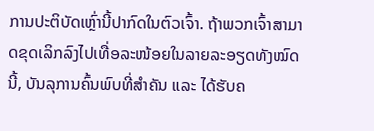ການປະຕິບັດເຫຼົ່ານີ້ປາກົດໃນຕົວເຈົ້າ. ຖ້າພວກເຈົ້າສາມາດຂຸດເລິກລົງໄປເທື່ອລະໜ້ອຍໃນລາຍລະອຽດທັງໝົດນີ້, ບັນລຸການຄົ້ນພົບທີ່ສຳຄັນ ແລະ ໄດ້ຮັບຄ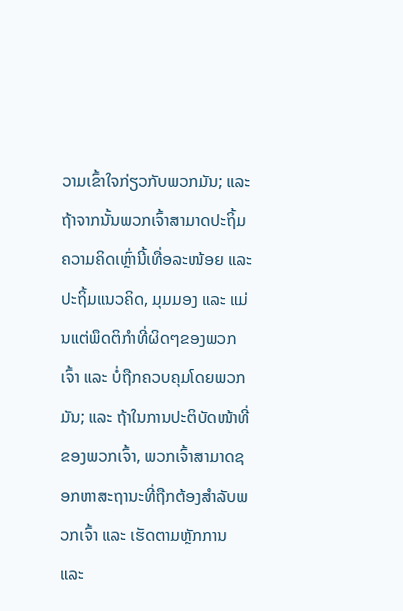ວາມເຂົ້າໃຈກ່ຽວກັບພວກມັນ; ແລະ ຖ້າຈາກນັ້ນພວກເຈົ້າສາມາດປະຖິ້ມຄວາມຄິດເຫຼົ່ານີ້ເທື່ອລະໜ້ອຍ ແລະ ປະຖິ້ມແນວຄິດ, ມຸມມອງ ແລະ ແມ່ນແຕ່ພຶດຕິກຳທີ່ຜິດໆຂອງພວກເຈົ້າ ແລະ ບໍ່ຖືກຄວບຄຸມໂດຍພວກມັນ; ແລະ ຖ້າໃນການປະຕິບັດໜ້າທີ່ຂອງພວກເຈົ້າ, ພວກເຈົ້າສາມາດຊອກຫາສະຖານະທີ່ຖືກຕ້ອງສຳລັບພວກເຈົ້າ ແລະ ເຮັດຕາມຫຼັກການ ແລະ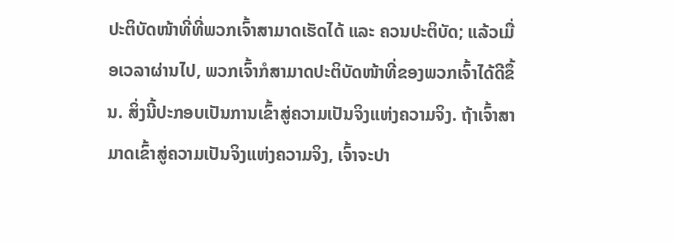ປະຕິບັດໜ້າທີ່ທີ່ພວກເຈົ້າສາມາດເຮັດໄດ້ ແລະ ຄວນປະຕິບັດ; ແລ້ວເມື່ອເວລາຜ່ານໄປ, ພວກເຈົ້າກໍສາມາດປະຕິບັດໜ້າທີ່ຂອງພວກເຈົ້າໄດ້ດີຂຶ້ນ. ສິ່ງນີ້ປະກອບເປັນການເຂົ້າສູ່ຄວາມເປັນຈິງແຫ່ງຄວາມຈິງ. ຖ້າເຈົ້າສາມາດເຂົ້າສູ່ຄວາມເປັນຈິງແຫ່ງຄວາມຈິງ, ເຈົ້າຈະປາ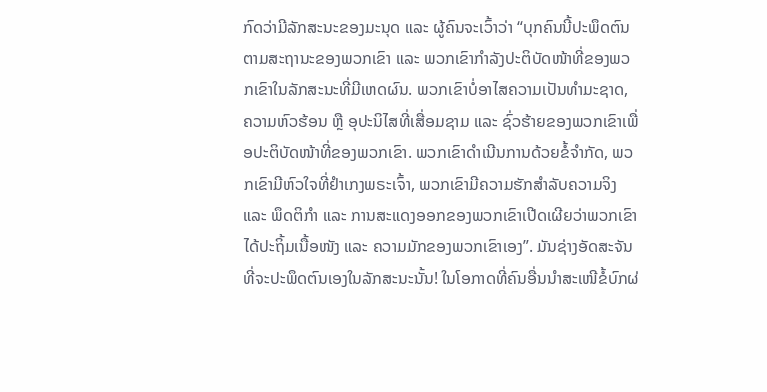ກົດວ່າມີລັກສະນະຂອງມະນຸດ ແລະ ຜູ້ຄົນຈະເວົ້າວ່າ “ບຸກຄົນນີ້ປະພຶດຕົນຕາມສະຖານະຂອງພວກເຂົາ ແລະ ພວກເຂົາກຳລັງປະຕິບັດໜ້າທີ່ຂອງພວກເຂົາໃນລັກສະນະທີ່ມີເຫດຜົນ. ພວກເຂົາບໍ່ອາໄສຄວາມເປັນທຳມະຊາດ, ຄວາມຫົວຮ້ອນ ຫຼື ອຸປະນິໄສທີ່ເສື່ອມຊາມ ແລະ ຊົ່ວຮ້າຍຂອງພວກເຂົາເພື່ອປະຕິບັດໜ້າທີ່ຂອງພວກເຂົາ. ພວກເຂົາດຳເນີນການດ້ວຍຂໍ້ຈຳກັດ, ພວກເຂົາມີຫົວໃຈທີ່ຢຳເກງພຣະເຈົ້າ, ພວກເຂົາມີຄວາມຮັກສຳລັບຄວາມຈິງ ແລະ ພຶດຕິກຳ ແລະ ການສະແດງອອກຂອງພວກເຂົາເປີດເຜີຍວ່າພວກເຂົາໄດ້ປະຖິ້ມເນື້ອໜັງ ແລະ ຄວາມມັກຂອງພວກເຂົາເອງ”. ມັນຊ່າງອັດສະຈັນທີ່ຈະປະພຶດຕົນເອງໃນລັກສະນະນັ້ນ! ໃນໂອກາດທີ່ຄົນອື່ນນໍາສະເໜີຂໍ້ບົກຜ່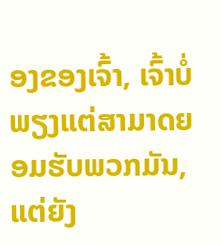ອງຂອງເຈົ້າ, ເຈົ້າບໍ່ພຽງແຕ່ສາມາດຍອມຮັບພວກມັນ, ແຕ່ຍັງ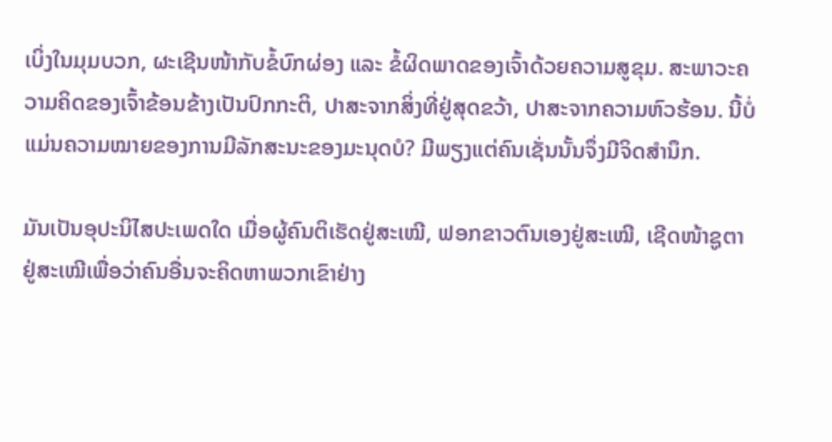ເບິ່ງໃນມຸມບວກ, ຜະເຊີນໜ້າກັບຂໍ້ບົກຜ່ອງ ແລະ ຂໍ້ຜິດພາດຂອງເຈົ້າດ້ວຍຄວາມສູຂຸມ. ສະພາວະຄວາມຄິດຂອງເຈົ້າຂ້ອນຂ້າງເປັນປົກກະຕິ, ປາສະຈາກສິ່ງທີ່ຢູ່ສຸດຂວ້າ, ປາສະຈາກຄວາມຫົວຮ້ອນ. ນີ້ບໍ່ແມ່ນຄວາມໝາຍຂອງການມີລັກສະນະຂອງມະນຸດບໍ? ມີພຽງແຕ່ຄົນເຊັ່ນນັ້ນຈຶ່ງມີຈິດສຳນຶກ.

ມັນເປັນອຸປະນິໄສປະເພດໃດ ເມື່ອຜູ້ຄົນຕິເຮັດຢູ່ສະເໝີ, ຟອກຂາວຕົນເອງຢູ່ສະເໝີ, ເຊີດໜ້າຊູຕາຢູ່ສະເໝີເພື່ອວ່າຄົນອື່ນຈະຄິດຫາພວກເຂົາຢ່າງ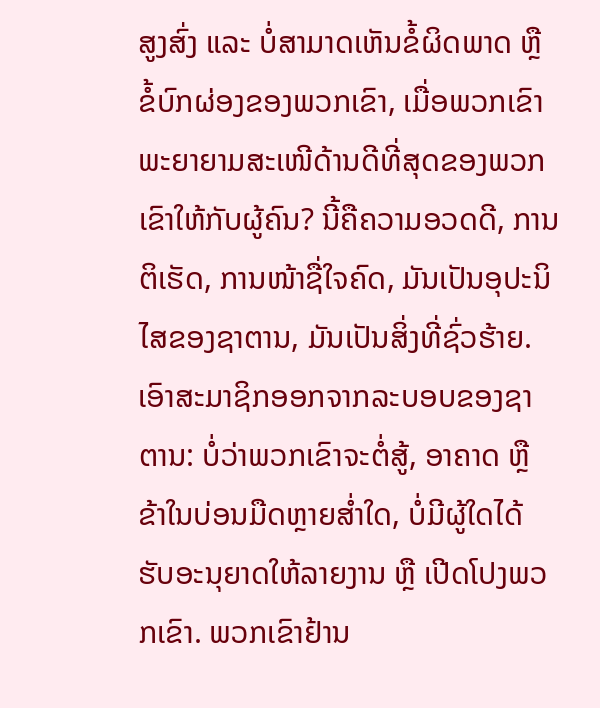ສູງສົ່ງ ແລະ ບໍ່ສາມາດເຫັນຂໍ້ຜິດພາດ ຫຼື ຂໍ້ບົກຜ່ອງຂອງພວກເຂົາ, ເມື່ອພວກເຂົາພະຍາຍາມສະເໜີດ້ານດີທີ່ສຸດຂອງພວກເຂົາໃຫ້ກັບຜູ້ຄົນ? ນີ້ຄືຄວາມອວດດີ, ການຕິເຮັດ, ການໜ້າຊື່ໃຈຄົດ, ມັນເປັນອຸປະນິໄສຂອງຊາຕານ, ມັນເປັນສິ່ງທີ່ຊົ່ວຮ້າຍ. ເອົາສະມາຊິກອອກຈາກລະບອບຂອງຊາຕານ: ບໍ່ວ່າພວກເຂົາຈະຕໍ່ສູ້, ອາຄາດ ຫຼື ຂ້າໃນບ່ອນມືດຫຼາຍສໍ່າໃດ, ບໍ່ມີຜູ້ໃດໄດ້ຮັບອະນຸຍາດໃຫ້ລາຍງານ ຫຼື ເປີດໂປງພວກເຂົາ. ພວກເຂົາຢ້ານ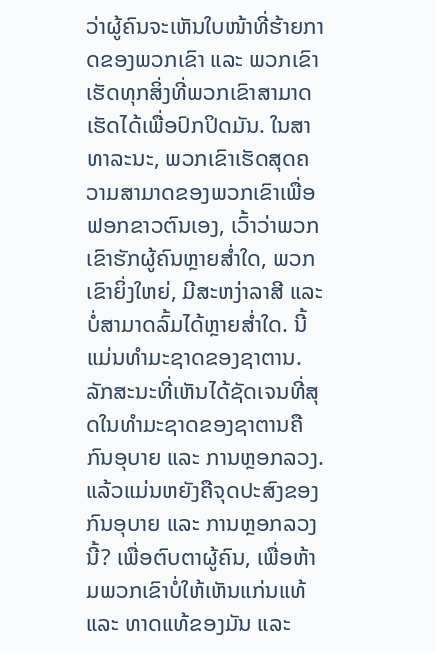ວ່າຜູ້ຄົນຈະເຫັນໃບໜ້າທີ່ຮ້າຍກາດຂອງພວກເຂົາ ແລະ ພວກເຂົາເຮັດທຸກສິ່ງທີ່ພວກເຂົາສາມາດເຮັດໄດ້ເພື່ອປົກປິດມັນ. ໃນສາທາລະນະ, ພວກເຂົາເຮັດສຸດຄວາມສາມາດຂອງພວກເຂົາເພື່ອຟອກຂາວຕົນເອງ, ເວົ້າວ່າພວກເຂົາຮັກຜູ້ຄົນຫຼາຍສໍ່າໃດ, ພວກເຂົາຍິ່ງໃຫຍ່, ມີສະຫງ່າລາສີ ແລະ ບໍ່ສາມາດລົ້ມໄດ້ຫຼາຍສໍ່າໃດ. ນີ້ແມ່ນທຳມະຊາດຂອງຊາຕານ. ລັກສະນະທີ່ເຫັນໄດ້ຊັດເຈນທີ່ສຸດໃນທຳມະຊາດຂອງຊາຕານຄືກົນອຸບາຍ ແລະ ການຫຼອກລວງ. ແລ້ວແມ່ນຫຍັງຄືຈຸດປະສົງຂອງກົນອຸບາຍ ແລະ ການຫຼອກລວງນີ້? ເພື່ອຕົບຕາຜູ້ຄົນ, ເພື່ອຫ້າມພວກເຂົາບໍ່ໃຫ້ເຫັນແກ່ນແທ້ ແລະ ທາດແທ້ຂອງມັນ ແລະ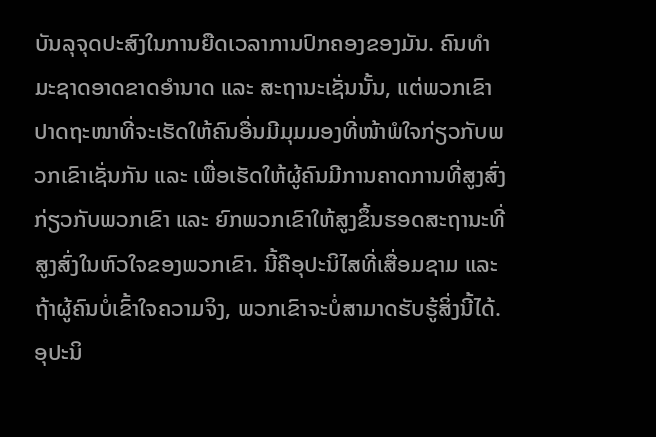ບັນລຸຈຸດປະສົງໃນການຍືດເວລາການປົກຄອງຂອງມັນ. ຄົນທຳມະຊາດອາດຂາດອຳນາດ ແລະ ສະຖານະເຊັ່ນນັ້ນ, ແຕ່ພວກເຂົາປາດຖະໜາທີ່ຈະເຮັດໃຫ້ຄົນອື່ນມີມຸມມອງທີ່ໜ້າພໍໃຈກ່ຽວກັບພວກເຂົາເຊັ່ນກັນ ແລະ ເພື່ອເຮັດໃຫ້ຜູ້ຄົນມີການຄາດການທີ່ສູງສົ່ງກ່ຽວກັບພວກເຂົາ ແລະ ຍົກພວກເຂົາໃຫ້ສູງຂຶ້ນຮອດສະຖານະທີ່ສູງສົ່ງໃນຫົວໃຈຂອງພວກເຂົາ. ນີ້ຄືອຸປະນິໄສທີ່ເສື່ອມຊາມ ແລະ ຖ້າຜູ້ຄົນບໍ່ເຂົ້າໃຈຄວາມຈິງ, ພວກເຂົາຈະບໍ່ສາມາດຮັບຮູ້ສິ່ງນີ້ໄດ້. ອຸປະນິ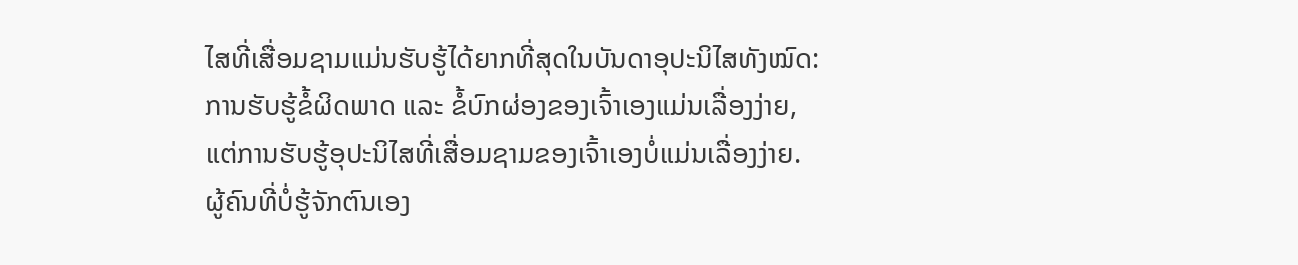ໄສທີ່ເສື່ອມຊາມແມ່ນຮັບຮູ້ໄດ້ຍາກທີ່ສຸດໃນບັນດາອຸປະນິໄສທັງໝົດ: ການຮັບຮູ້ຂໍ້ຜິດພາດ ແລະ ຂໍ້ບົກຜ່ອງຂອງເຈົ້າເອງແມ່ນເລື່ອງງ່າຍ, ແຕ່ການຮັບຮູ້ອຸປະນິໄສທີ່ເສື່ອມຊາມຂອງເຈົ້າເອງບໍ່ແມ່ນເລື່ອງງ່າຍ. ຜູ້ຄົນທີ່ບໍ່ຮູ້ຈັກຕົນເອງ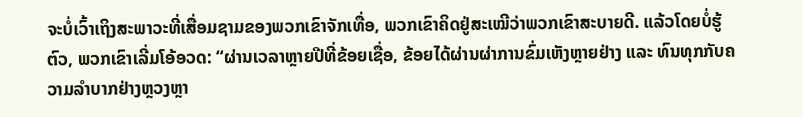ຈະບໍ່ເວົ້າເຖິງສະພາວະທີ່ເສື່ອມຊາມຂອງພວກເຂົາຈັກເທື່ອ, ພວກເຂົາຄິດຢູ່ສະເໝີວ່າພວກເຂົາສະບາຍດີ. ແລ້ວໂດຍບໍ່ຮູ້ຕົວ, ພວກເຂົາເລີ່ມໂອ້ອວດ: “ຜ່ານເວລາຫຼາຍປີທີ່ຂ້ອຍເຊື່ອ, ຂ້ອຍໄດ້ຜ່ານຜ່າການຂົ່ມເຫັງຫຼາຍຢ່າງ ແລະ ທົນທຸກກັບຄວາມລຳບາກຢ່າງຫຼວງຫຼາ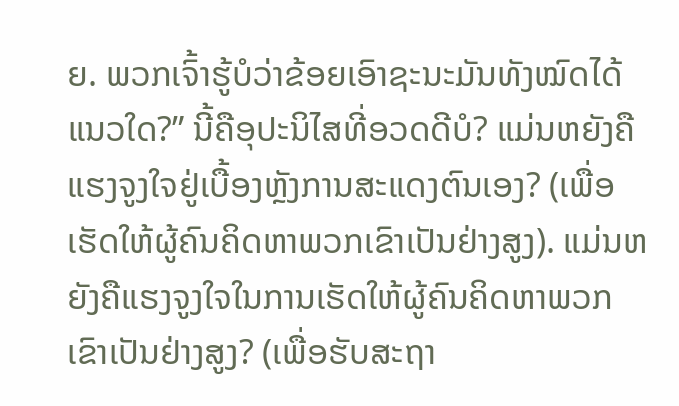ຍ. ພວກເຈົ້າຮູ້ບໍວ່າຂ້ອຍເອົາຊະນະມັນທັງໝົດໄດ້ແນວໃດ?” ນີ້ຄືອຸປະນິໄສທີ່ອວດດີບໍ? ແມ່ນຫຍັງຄືແຮງຈູງໃຈຢູ່ເບື້ອງຫຼັງການສະແດງຕົນເອງ? (ເພື່ອເຮັດໃຫ້ຜູ້ຄົນຄິດຫາພວກເຂົາເປັນຢ່າງສູງ). ແມ່ນຫຍັງຄືແຮງຈູງໃຈໃນການເຮັດໃຫ້ຜູ້ຄົນຄິດຫາພວກເຂົາເປັນຢ່າງສູງ? (ເພື່ອຮັບສະຖາ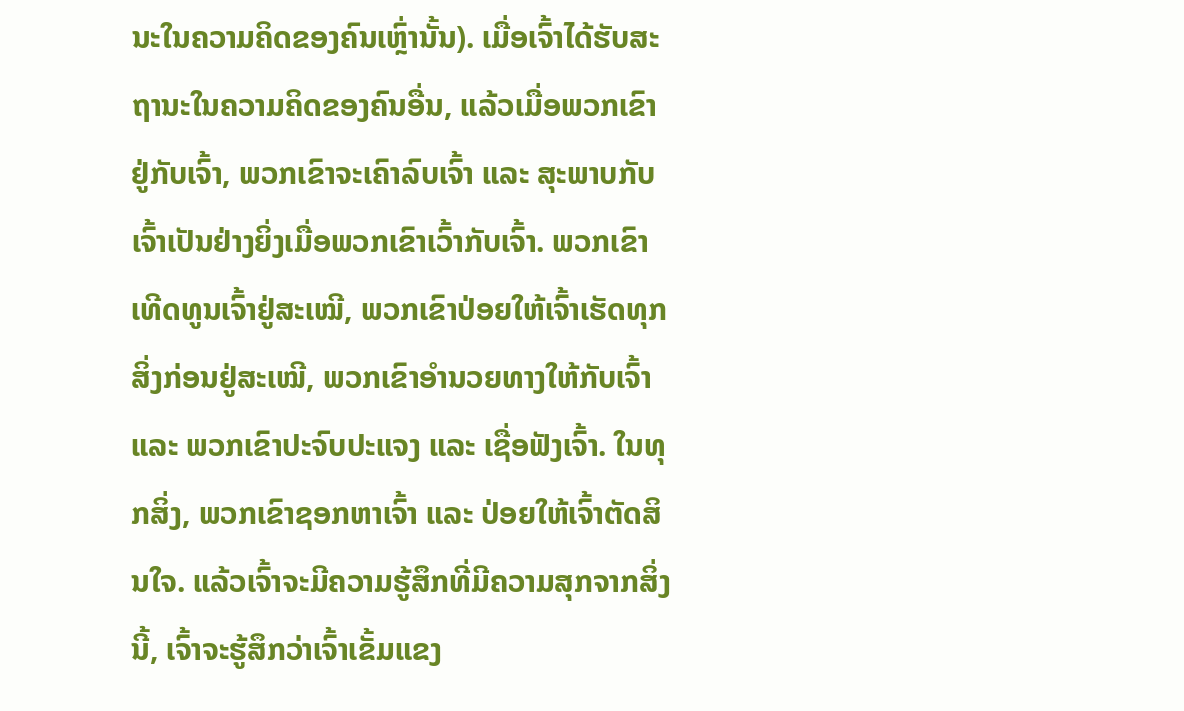ນະໃນຄວາມຄິດຂອງຄົນເຫຼົ່ານັ້ນ). ເມື່ອເຈົ້າໄດ້ຮັບສະຖານະໃນຄວາມຄິດຂອງຄົນອື່ນ, ແລ້ວເມື່ອພວກເຂົາຢູ່ກັບເຈົ້າ, ພວກເຂົາຈະເຄົາລົບເຈົ້າ ແລະ ສຸະພາບກັບເຈົ້າເປັນຢ່າງຍິ່ງເມື່ອພວກເຂົາເວົ້າກັບເຈົ້າ. ພວກເຂົາເທີດທູນເຈົ້າຢູ່ສະເໝີ, ພວກເຂົາປ່ອຍໃຫ້ເຈົ້າເຮັດທຸກສິ່ງກ່ອນຢູ່ສະເໝີ, ພວກເຂົາອຳນວຍທາງໃຫ້ກັບເຈົ້າ ແລະ ພວກເຂົາປະຈົບປະແຈງ ແລະ ເຊື່ອຟັງເຈົ້າ. ໃນທຸກສິ່ງ, ພວກເຂົາຊອກຫາເຈົ້າ ແລະ ປ່ອຍໃຫ້ເຈົ້າຕັດສິນໃຈ. ແລ້ວເຈົ້າຈະມີຄວາມຮູ້ສຶກທີ່ມີຄວາມສຸກຈາກສິ່ງນີ້, ເຈົ້າຈະຮູ້ສຶກວ່າເຈົ້າເຂັ້ມແຂງ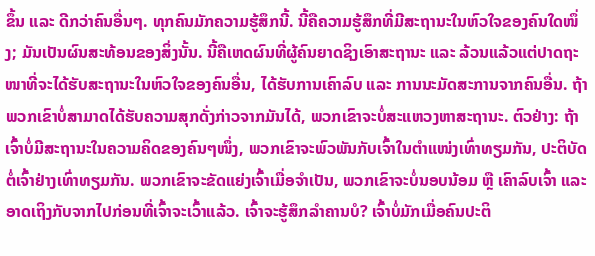ຂຶ້ນ ແລະ ດີກວ່າຄົນອື່ນໆ. ທຸກຄົນມັກຄວາມຮູ້ສຶກນີ້. ນີ້ຄືຄວາມຮູ້ສຶກທີ່ມີສະຖານະໃນຫົວໃຈຂອງຄົນໃດໜຶ່ງ; ມັນເປັນຜົນສະທ້ອນຂອງສິ່ງນັ້ນ. ນີ້ຄືເຫດຜົນທີ່ຜູ້ຄົນຍາດຊິງເອົາສະຖານະ ແລະ ລ້ວນແລ້ວແຕ່ປາດຖະໜາທີ່ຈະໄດ້ຮັບສະຖານະໃນຫົວໃຈຂອງຄົນອື່ນ, ໄດ້ຮັບການເຄົາລົບ ແລະ ການນະມັດສະການຈາກຄົນອື່ນ. ຖ້າພວກເຂົາບໍ່ສາມາດໄດ້ຮັບຄວາມສຸກດັ່ງກ່າວຈາກມັນໄດ້, ພວກເຂົາຈະບໍ່ສະແຫວງຫາສະຖານະ. ຕົວຢ່າງ: ຖ້າເຈົ້າບໍ່ມີສະຖານະໃນຄວາມຄິດຂອງຄົນໆໜຶ່ງ, ພວກເຂົາຈະພົວພັນກັບເຈົ້າໃນຕຳແໜ່ງເທົ່າທຽມກັນ, ປະຕິບັດຕໍ່ເຈົ້າຢ່າງເທົ່າທຽມກັນ. ພວກເຂົາຈະຂັດແຍ່ງເຈົ້າເມື່ອຈຳເປັນ, ພວກເຂົາຈະບໍ່ນອບນ້ອມ ຫຼື ເຄົາລົບເຈົ້າ ແລະ ອາດເຖິງກັບຈາກໄປກ່ອນທີ່ເຈົ້າຈະເວົ້າແລ້ວ. ເຈົ້າຈະຮູ້ສຶກລຳຄານບໍ? ເຈົ້າບໍ່ມັກເມື່ອຄົນປະຕິ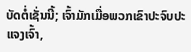ບັດຕໍ່ເຊັ່ນນີ້; ເຈົ້າມັກເມື່ອພວກເຂົາປະຈົບປະແຈງເຈົ້າ,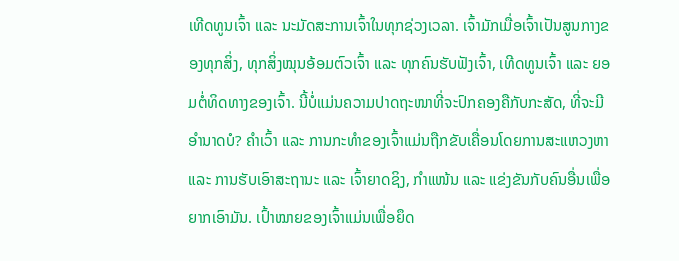ເທີດທູນເຈົ້າ ແລະ ນະມັດສະການເຈົ້າໃນທຸກຊ່ວງເວລາ. ເຈົ້າມັກເມື່ອເຈົ້າເປັນສູນກາງຂອງທຸກສິ່ງ, ທຸກສິ່ງໝຸນອ້ອມຕົວເຈົ້າ ແລະ ທຸກຄົນຮັບຟັງເຈົ້າ, ເທີດທູນເຈົ້າ ແລະ ຍອມຕໍ່ທິດທາງຂອງເຈົ້າ. ນີ້ບໍ່ແມ່ນຄວາມປາດຖະໜາທີ່ຈະປົກຄອງຄືກັບກະສັດ, ທີ່ຈະມີອຳນາດບໍ? ຄຳເວົ້າ ແລະ ການກະທຳຂອງເຈົ້າແມ່ນຖືກຂັບເຄື່ອນໂດຍການສະແຫວງຫາ ແລະ ການຮັບເອົາສະຖານະ ແລະ ເຈົ້າຍາດຊິງ, ກຳແໜ້ນ ແລະ ແຂ່ງຂັນກັບຄົນອື່ນເພື່ອຍາກເອົາມັນ. ເປົ້າໝາຍຂອງເຈົ້າແມ່ນເພື່ອຍຶດ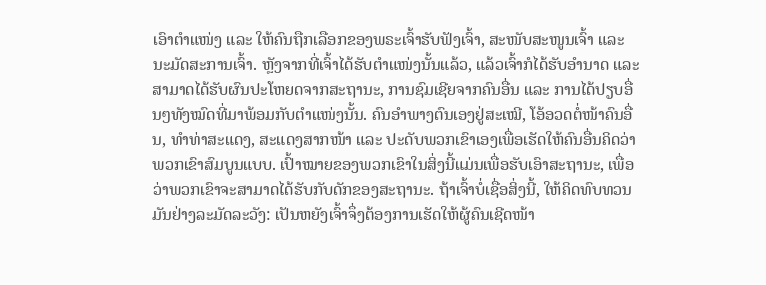ເອົາຕຳແໜ່ງ ແລະ ໃຫ້ຄົນຖືກເລືອກຂອງພຣະເຈົ້າຮັບຟັງເຈົ້າ, ສະໜັບສະໜູນເຈົ້າ ແລະ ນະມັດສະການເຈົ້າ. ຫຼັງຈາກທີ່ເຈົ້າໄດ້ຮັບຕຳແໜ່ງນັ້ນແລ້ວ, ແລ້ວເຈົ້າກໍໄດ້ຮັບອຳນາດ ແລະ ສາມາດໄດ້ຮັບຜົນປະໂຫຍດຈາກສະຖານະ, ການຊົມເຊີຍຈາກຄົນອື່ນ ແລະ ການໄດ້ປຽບອື່ນໆທັງໝົດທີ່ມາພ້ອມກັບຕຳແໜ່ງນັ້ນ. ຄົນອຳພາງຕົນເອງຢູ່ສະເໝີ, ໂອ້ອວດຕໍ່ໜ້າຄົນອື່ນ, ທຳທ່າສະແດງ, ສະແດງສາກໜ້າ ແລະ ປະດັບພວກເຂົາເອງເພື່ອເຮັດໃຫ້ຄົນອື່ນຄິດວ່າພວກເຂົາສົມບູນແບບ. ເປົ້າໝາຍຂອງພວກເຂົາໃນສິ່ງນີ້ແມ່ນເພື່ອຮັບເອົາສະຖານະ, ເພື່ອວ່າພວກເຂົາຈະສາມາດໄດ້ຮັບກັບດັກຂອງສະຖານະ. ຖ້າເຈົ້າບໍ່ເຊື່ອສິ່ງນີ້, ໃຫ້ຄິດທົບທວນມັນຢ່າງລະມັດລະວັງ: ເປັນຫຍັງເຈົ້າຈຶ່ງຕ້ອງການເຮັດໃຫ້ຜູ້ຄົນເຊີດໜ້າ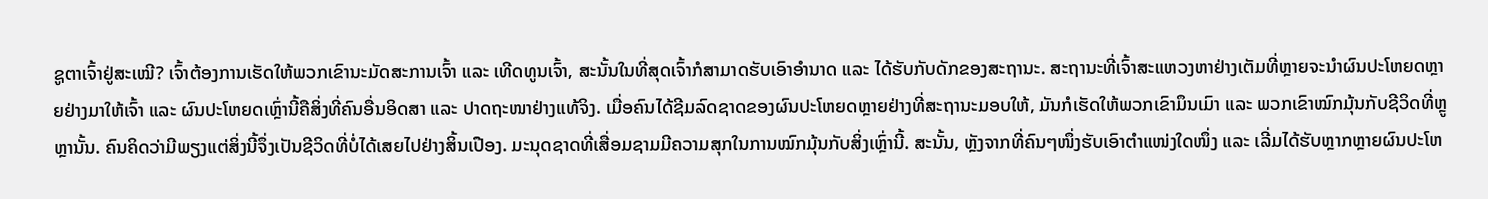ຊູຕາເຈົ້າຢູ່ສະເໝີ? ເຈົ້າຕ້ອງການເຮັດໃຫ້ພວກເຂົານະມັດສະການເຈົ້າ ແລະ ເທີດທູນເຈົ້າ, ສະນັ້ນໃນທີ່ສຸດເຈົ້າກໍສາມາດຮັບເອົາອຳນາດ ແລະ ໄດ້ຮັບກັບດັກຂອງສະຖານະ. ສະຖານະທີ່ເຈົ້າສະແຫວງຫາຢ່າງເຕັມທີ່ຫຼາຍຈະນໍາຜົນປະໂຫຍດຫຼາຍຢ່າງມາໃຫ້ເຈົ້າ ແລະ ຜົນປະໂຫຍດເຫຼົ່ານີ້ຄືສິ່ງທີ່ຄົນອື່ນອິດສາ ແລະ ປາດຖະໜາຢ່າງແທ້ຈິງ. ເມື່ອຄົນໄດ້ຊີມລົດຊາດຂອງຜົນປະໂຫຍດຫຼາຍຢ່າງທີ່ສະຖານະມອບໃຫ້, ມັນກໍເຮັດໃຫ້ພວກເຂົາມຶນເມົາ ແລະ ພວກເຂົາໝົກມຸ້ນກັບຊີວິດທີ່ຫຼູຫຼານັ້ນ. ຄົນຄິດວ່າມີພຽງແຕ່ສິ່ງນີ້ຈຶ່ງເປັນຊີວິດທີ່ບໍ່ໄດ້ເສຍໄປຢ່າງສິ້ນເປືອງ. ມະນຸດຊາດທີ່ເສື່ອມຊາມມີຄວາມສຸກໃນການໝົກມຸ້ນກັບສິ່ງເຫຼົ່ານີ້. ສະນັ້ນ, ຫຼັງຈາກທີ່ຄົນໆໜຶ່ງຮັບເອົາຕຳແໜ່ງໃດໜຶ່ງ ແລະ ເລີ່ມໄດ້ຮັບຫຼາກຫຼາຍຜົນປະໂຫ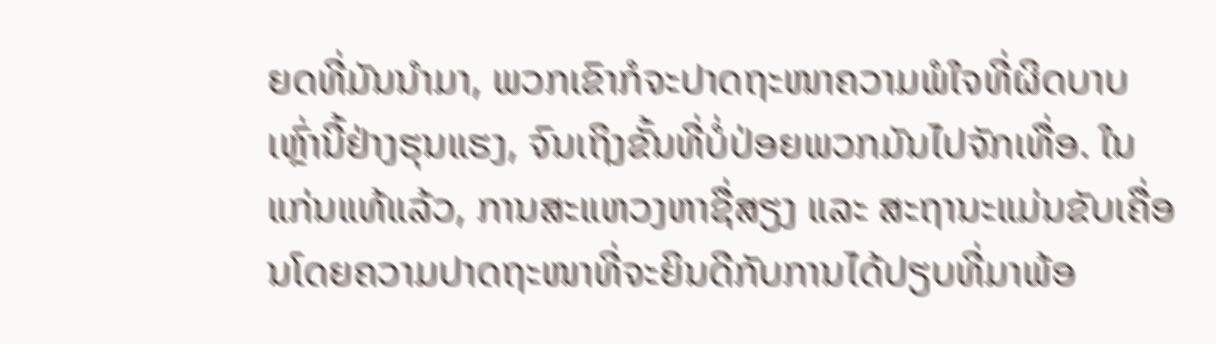ຍດທີ່ມັນນໍາມາ, ພວກເຂົາກໍຈະປາດຖະໜາຄວາມພໍໃຈທີ່ຜິດບາບເຫຼົ່ານີ້ຢ່າງຮຸນແຮງ, ຈົນເຖິງຂັ້ນທີ່ບໍ່ປ່ອຍພວກມັນໄປຈັກເທື່ອ. ໃນແກ່ນແທ້ແລ້ວ, ການສະແຫວງຫາຊື່ສຽງ ແລະ ສະຖານະແມ່ນຂັບເຄື່ອນໂດຍຄວາມປາດຖະໜາທີ່ຈະຍິນດີກັບການໄດ້ປຽບທີ່ມາພ້ອ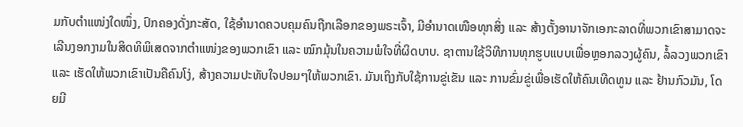ມກັບຕຳແໜ່ງໃດໜຶ່ງ, ປົກຄອງດັ່ງກະສັດ, ໃຊ້ອຳນາດຄວບຄຸມຄົນຖືກເລືອກຂອງພຣະເຈົ້າ, ມີອຳນາດເໜືອທຸກສິ່ງ ແລະ ສ້າງຕັ້ງອານາຈັກເອກະລາດທີ່ພວກເຂົາສາມາດຈະເລີນງອກງາມໃນສິດທິພິເສດຈາກຕຳແໜ່ງຂອງພວກເຂົາ ແລະ ໝົກມຸ້ນໃນຄວາມພໍໃຈທີ່ຜິດບາບ. ຊາຕານໃຊ້ວິທີການທຸກຮູບແບບເພື່ອຫຼອກລວງຜູ້ຄົນ, ລໍ້ລວງພວກເຂົາ ແລະ ເຮັດໃຫ້ພວກເຂົາເປັນຄືຄົນໂງ່, ສ້າງຄວາມປະທັບໃຈປອມໆໃຫ້ພວກເຂົາ. ມັນເຖິງກັບໃຊ້ການຂູ່ເຂັນ ແລະ ການຂົ່ມຂູ່ເພື່ອເຮັດໃຫ້ຄົນເທີດທູນ ແລະ ຢ້ານກົວມັນ, ໂດຍມີ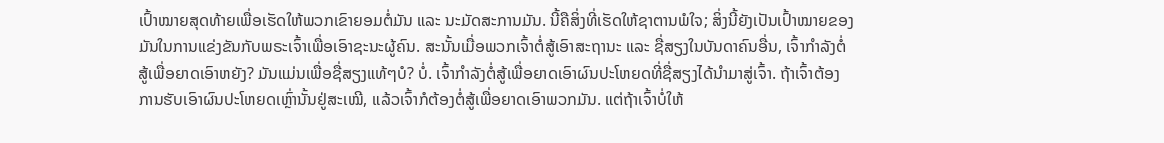ເປົ້າໝາຍສຸດທ້າຍເພື່ອເຮັດໃຫ້ພວກເຂົາຍອມຕໍ່ມັນ ແລະ ນະມັດສະການມັນ. ນີ້ຄືສິ່ງທີ່ເຮັດໃຫ້ຊາຕານພໍໃຈ; ສິ່ງນີ້ຍັງເປັນເປົ້າໝາຍຂອງມັນໃນການແຂ່ງຂັນກັບພຣະເຈົ້າເພື່ອເອົາຊະນະຜູ້ຄົນ. ສະນັ້ນເມື່ອພວກເຈົ້າຕໍ່ສູ້ເອົາສະຖານະ ແລະ ຊື່ສຽງໃນບັນດາຄົນອື່ນ, ເຈົ້າກຳລັງຕໍ່ສູ້ເພື່ອຍາດເອົາຫຍັງ? ມັນແມ່ນເພື່ອຊື່ສຽງແທ້ໆບໍ? ບໍ່. ເຈົ້າກຳລັງຕໍ່ສູ້ເພື່ອຍາດເອົາຜົນປະໂຫຍດທີ່ຊື່ສຽງໄດ້ນໍາມາສູ່ເຈົ້າ. ຖ້າເຈົ້າຕ້ອງການຮັບເອົາຜົນປະໂຫຍດເຫຼົ່ານັ້ນຢູ່ສະເໝີ, ແລ້ວເຈົ້າກໍຕ້ອງຕໍ່ສູ້ເພື່ອຍາດເອົາພວກມັນ. ແຕ່ຖ້າເຈົ້າບໍ່ໃຫ້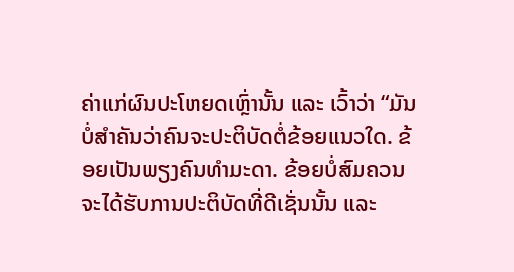ຄ່າແກ່ຜົນປະໂຫຍດເຫຼົ່ານັ້ນ ແລະ ເວົ້າວ່າ “ມັນບໍ່ສຳຄັນວ່າຄົນຈະປະຕິບັດຕໍ່ຂ້ອຍແນວໃດ. ຂ້ອຍເປັນພຽງຄົນທຳມະດາ. ຂ້ອຍບໍ່ສົມຄວນຈະໄດ້ຮັບການປະຕິບັດທີ່ດີເຊັ່ນນັ້ນ ແລະ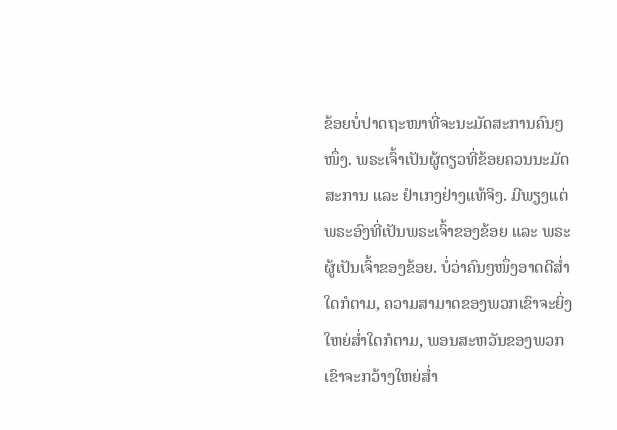ຂ້ອຍບໍ່ປາດຖະໜາທີ່ຈະນະມັດສະການຄົນໆໜຶ່ງ. ພຣະເຈົ້າເປັນຜູ້ດຽວທີ່ຂ້ອຍຄວນນະມັດສະການ ແລະ ຢຳເກງຢ່າງແທ້ຈິງ. ມີພຽງແຕ່ພຣະອົງທີ່ເປັນພຣະເຈົ້າຂອງຂ້ອຍ ແລະ ພຣະຜູ້ເປັນເຈົ້າຂອງຂ້ອຍ. ບໍ່ວ່າຄົນໆໜຶ່ງອາດດີສໍ່າໃດກໍຕາມ, ຄວາມສາມາດຂອງພວກເຂົາຈະຍິ່ງໃຫຍ່ສໍ່າໃດກໍຕາມ, ພອນສະຫວັນຂອງພວກເຂົາຈະກວ້າງໃຫຍ່ສໍ່າ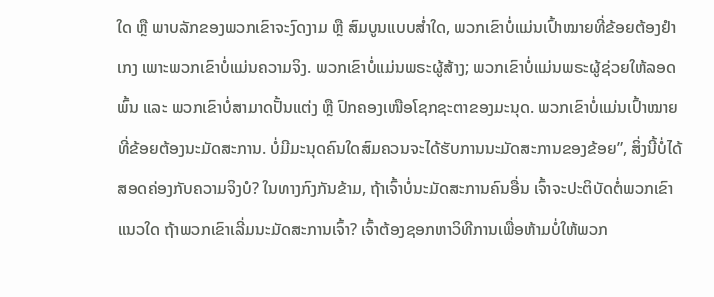ໃດ ຫຼື ພາບລັກຂອງພວກເຂົາຈະງົດງາມ ຫຼື ສົມບູນແບບສໍ່າໃດ, ພວກເຂົາບໍ່ແມ່ນເປົ້າໝາຍທີ່ຂ້ອຍຕ້ອງຢຳເກງ ເພາະພວກເຂົາບໍ່ແມ່ນຄວາມຈິງ. ພວກເຂົາບໍ່ແມ່ນພຣະຜູ້ສ້າງ; ພວກເຂົາບໍ່ແມ່ນພຣະຜູ້ຊ່ວຍໃຫ້ລອດພົ້ນ ແລະ ພວກເຂົາບໍ່ສາມາດປັ້ນແຕ່ງ ຫຼື ປົກຄອງເໜືອໂຊກຊະຕາຂອງມະນຸດ. ພວກເຂົາບໍ່ແມ່ນເປົ້າໝາຍທີ່ຂ້ອຍຕ້ອງນະມັດສະການ. ບໍ່ມີມະນຸດຄົນໃດສົມຄວນຈະໄດ້ຮັບການນະມັດສະການຂອງຂ້ອຍ”, ສິ່ງນີ້ບໍ່ໄດ້ສອດຄ່ອງກັບຄວາມຈິງບໍ? ໃນທາງກົງກັນຂ້າມ, ຖ້າເຈົ້າບໍ່ນະມັດສະການຄົນອື່ນ ເຈົ້າຈະປະຕິບັດຕໍ່ພວກເຂົາແນວໃດ ຖ້າພວກເຂົາເລີ່ມນະມັດສະການເຈົ້າ? ເຈົ້າຕ້ອງຊອກຫາວິທີການເພື່ອຫ້າມບໍ່ໃຫ້ພວກ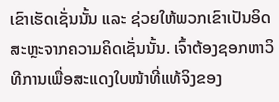ເຂົາເຮັດເຊັ່ນນັ້ນ ແລະ ຊ່ວຍໃຫ້ພວກເຂົາເປັນອິດສະຫຼະຈາກຄວາມຄິດເຊັ່ນນັ້ນ. ເຈົ້າຕ້ອງຊອກຫາວິທີການເພື່ອສະແດງໃບໜ້າທີ່ແທ້ຈິງຂອງ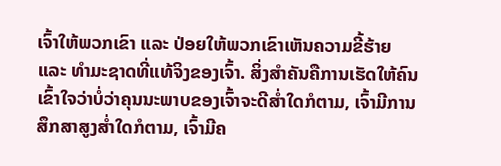ເຈົ້າໃຫ້ພວກເຂົາ ແລະ ປ່ອຍໃຫ້ພວກເຂົາເຫັນຄວາມຂີ້ຮ້າຍ ແລະ ທຳມະຊາດທີ່ແທ້ຈິງຂອງເຈົ້າ. ສິ່ງສຳຄັນຄືການເຮັດໃຫ້ຄົນເຂົ້າໃຈວ່າບໍ່ວ່າຄຸນນະພາບຂອງເຈົ້າຈະດີສໍ່າໃດກໍຕາມ, ເຈົ້າມີການສຶກສາສູງສໍ່າໃດກໍຕາມ, ເຈົ້າມີຄ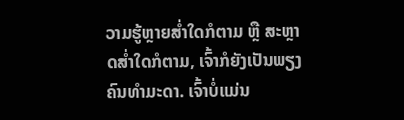ວາມຮູ້ຫຼາຍສໍ່າໃດກໍຕາມ ຫຼື ສະຫຼາດສໍ່າໃດກໍຕາມ, ເຈົ້າກໍຍັງເປັນພຽງຄົນທຳມະດາ. ເຈົ້າບໍ່ແມ່ນ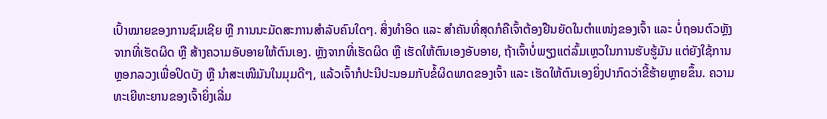ເປົ້າໝາຍຂອງການຊົມເຊີຍ ຫຼື ການນະມັດສະການສຳລັບຄົນໃດໆ. ສິ່ງທຳອິດ ແລະ ສຳຄັນທີ່ສຸດກໍຄືເຈົ້າຕ້ອງຢືນຍັດໃນຕຳແໜ່ງຂອງເຈົ້າ ແລະ ບໍ່ຖອນຕົວຫຼັງຈາກທີ່ເຮັດຜິດ ຫຼື ສ້າງຄວາມອັບອາຍໃຫ້ຕົນເອງ. ຫຼັງຈາກທີ່ເຮັດຜິດ ຫຼື ເຮັດໃຫ້ຕົນເອງອັບອາຍ, ຖ້າເຈົ້າບໍ່ພຽງແຕ່ລົ້ມເຫຼວໃນການຮັບຮູ້ມັນ ແຕ່ຍັງໃຊ້ການຫຼອກລວງເພື່ອປິດບັງ ຫຼື ນໍາສະເໜີມັນໃນມຸມດີໆ, ແລ້ວເຈົ້າກໍປະນີປະນອມກັບຂໍ້ຜິດພາດຂອງເຈົ້າ ແລະ ເຮັດໃຫ້ຕົນເອງຍິ່ງປາກົດວ່າຂີ້ຮ້າຍຫຼາຍຂຶ້ນ. ຄວາມທະເຍີທະຍານຂອງເຈົ້າຍິ່ງເລີ່ມ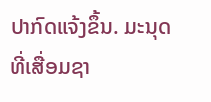ປາກົດແຈ້ງຂຶ້ນ. ມະນຸດທີ່ເສື່ອມຊາ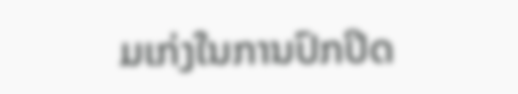ມເກ່ງໃນການປົກປິດ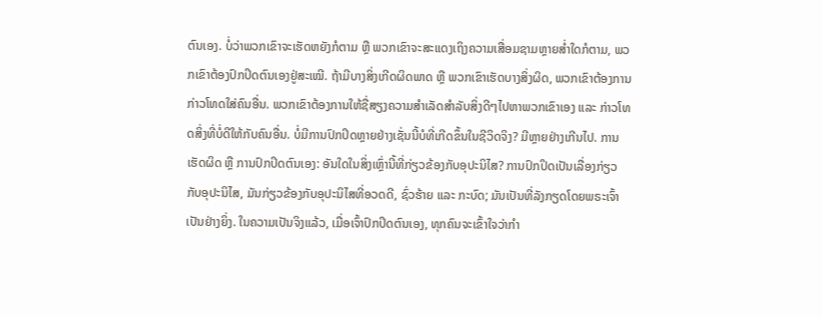ຕົນເອງ. ບໍ່ວ່າພວກເຂົາຈະເຮັດຫຍັງກໍຕາມ ຫຼື ພວກເຂົາຈະສະແດງເຖິງຄວາມເສື່ອມຊາມຫຼາຍສໍ່າໃດກໍຕາມ, ພວກເຂົາຕ້ອງປົກປິດຕົນເອງຢູ່ສະເໝີ. ຖ້າມີບາງສິ່ງເກີດຜິດພາດ ຫຼື ພວກເຂົາເຮັດບາງສິ່ງຜິດ, ພວກເຂົາຕ້ອງການກ່າວໂທດໃສ່ຄົນອື່ນ. ພວກເຂົາຕ້ອງການໃຫ້ຊື່ສຽງຄວາມສຳເລັດສຳລັບສິ່ງດີໆໄປຫາພວກເຂົາເອງ ແລະ ກ່າວໂທດສິ່ງທີ່ບໍ່ດີໃຫ້ກັບຄົນອື່ນ. ບໍ່ມີການປົກປິດຫຼາຍຢ່າງເຊັ່ນນີ້ບໍທີ່ເກີດຂຶ້ນໃນຊີວິດຈິງ? ມີຫຼາຍຢ່າງເກີນໄປ. ການເຮັດຜິດ ຫຼື ການປົກປິດຕົນເອງ: ອັນໃດໃນສິ່ງເຫຼົ່ານີ້ທີ່ກ່ຽວຂ້ອງກັບອຸປະນິໄສ? ການປົກປິດເປັນເລື່ອງກ່ຽວກັບອຸປະນິໄສ, ມັນກ່ຽວຂ້ອງກັບອຸປະນິໄສທີ່ອວດດີ, ຊົ່ວຮ້າຍ ແລະ ກະບົດ; ມັນເປັນທີ່ລັງກຽດໂດຍພຣະເຈົ້າເປັນຢ່າງຍິ່ງ. ໃນຄວາມເປັນຈິງແລ້ວ, ເມື່ອເຈົ້າປົກປິດຕົນເອງ, ທຸກຄົນຈະເຂົ້າໃຈວ່າກຳ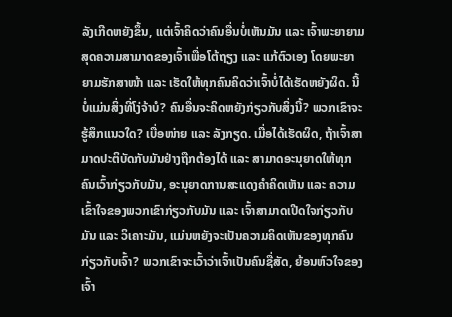ລັງເກີດຫຍັງຂຶ້ນ, ແຕ່ເຈົ້າຄິດວ່າຄົນອື່ນບໍ່ເຫັນມັນ ແລະ ເຈົ້າພະຍາຍາມສຸດຄວາມສາມາດຂອງເຈົ້າເພື່ອໂຕ້ຖຽງ ແລະ ແກ້ຕົວເອງ ໂດຍພະຍາຍາມຮັກສາໜ້າ ແລະ ເຮັດໃຫ້ທຸກຄົນຄິດວ່າເຈົ້າບໍ່ໄດ້ເຮັດຫຍັງຜິດ. ນີ້ບໍ່ແມ່ນສິ່ງທີ່ໂງ່ຈ້າບໍ? ຄົນອື່ນຈະຄິດຫຍັງກ່ຽວກັບສິ່ງນີ້? ພວກເຂົາຈະຮູ້ສຶກແນວໃດ? ເບື່ອໜ່າຍ ແລະ ລັງກຽດ. ເມື່ອໄດ້ເຮັດຜິດ, ຖ້າເຈົ້າສາມາດປະຕິບັດກັບມັນຢ່າງຖືກຕ້ອງໄດ້ ແລະ ສາມາດອະນຸຍາດໃຫ້ທຸກຄົນເວົ້າກ່ຽວກັບມັນ, ອະນຸຍາດການສະແດງຄຳຄິດເຫັນ ແລະ ຄວາມເຂົ້າໃຈຂອງພວກເຂົາກ່ຽວກັບມັນ ແລະ ເຈົ້າສາມາດເປີດໃຈກ່ຽວກັບມັນ ແລະ ວິເຄາະມັນ, ແມ່ນຫຍັງຈະເປັນຄວາມຄິດເຫັນຂອງທຸກຄົນກ່ຽວກັບເຈົ້າ? ພວກເຂົາຈະເວົ້າວ່າເຈົ້າເປັນຄົນຊື່ສັດ, ຍ້ອນຫົວໃຈຂອງເຈົ້າ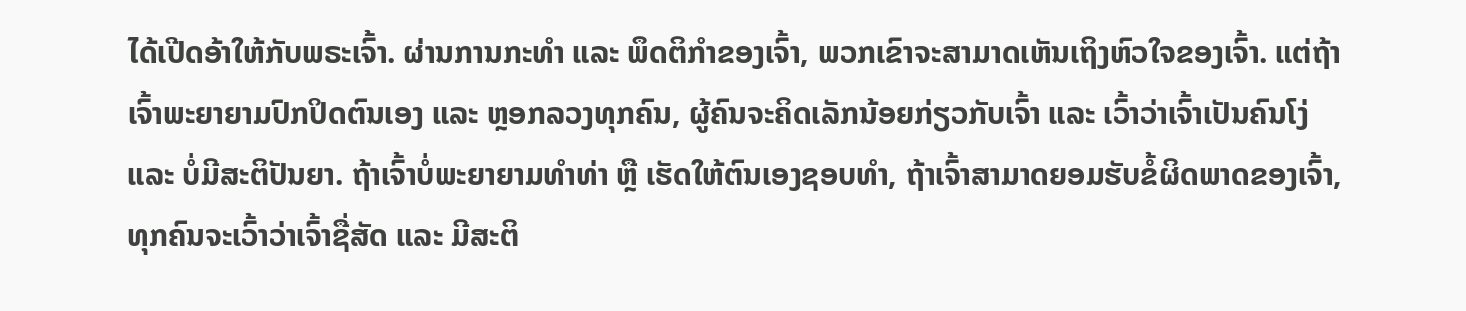ໄດ້ເປີດອ້າໃຫ້ກັບພຣະເຈົ້າ. ຜ່ານການກະທຳ ແລະ ພຶດຕິກຳຂອງເຈົ້າ, ພວກເຂົາຈະສາມາດເຫັນເຖິງຫົວໃຈຂອງເຈົ້າ. ແຕ່ຖ້າເຈົ້າພະຍາຍາມປົກປິດຕົນເອງ ແລະ ຫຼອກລວງທຸກຄົນ, ຜູ້ຄົນຈະຄິດເລັກນ້ອຍກ່ຽວກັບເຈົ້າ ແລະ ເວົ້າວ່າເຈົ້າເປັນຄົນໂງ່ ແລະ ບໍ່ມີສະຕິປັນຍາ. ຖ້າເຈົ້າບໍ່ພະຍາຍາມທຳທ່າ ຫຼື ເຮັດໃຫ້ຕົນເອງຊອບທຳ, ຖ້າເຈົ້າສາມາດຍອມຮັບຂໍ້ຜິດພາດຂອງເຈົ້າ, ທຸກຄົນຈະເວົ້າວ່າເຈົ້າຊື່ສັດ ແລະ ມີສະຕິ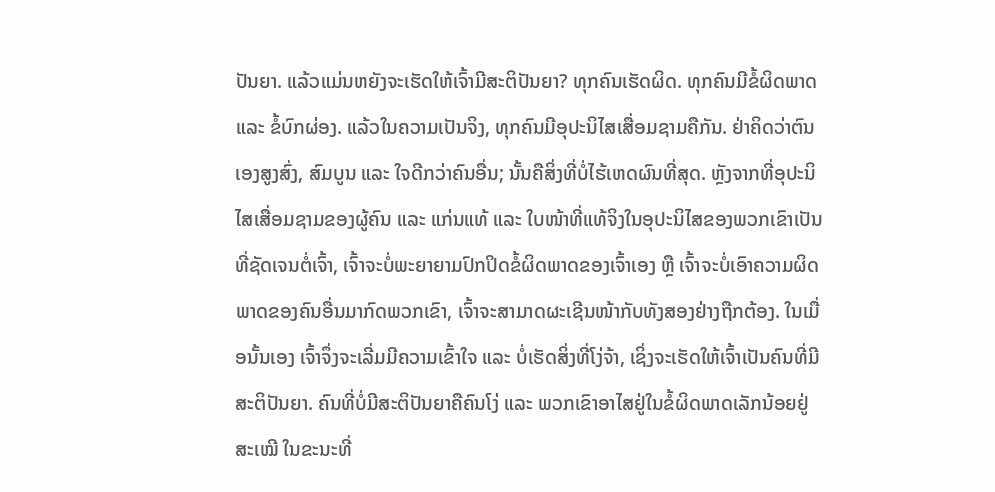ປັນຍາ. ແລ້ວແມ່ນຫຍັງຈະເຮັດໃຫ້ເຈົ້າມີສະຕິປັນຍາ? ທຸກຄົນເຮັດຜິດ. ທຸກຄົນມີຂໍ້ຜິດພາດ ແລະ ຂໍ້ບົກຜ່ອງ. ແລ້ວໃນຄວາມເປັນຈິງ, ທຸກຄົນມີອຸປະນິໄສເສື່ອມຊາມຄືກັນ. ຢ່າຄິດວ່າຕົນເອງສູງສົ່ງ, ສົມບູນ ແລະ ໃຈດີກວ່າຄົນອື່ນ; ນັ້ນຄືສິ່ງທີ່ບໍ່ໄຮ້ເຫດຜົນທີ່ສຸດ. ຫຼັງຈາກທີ່ອຸປະນິໄສເສື່ອມຊາມຂອງຜູ້ຄົນ ແລະ ແກ່ນແທ້ ແລະ ໃບໜ້າທີ່ແທ້ຈິງໃນອຸປະນິໄສຂອງພວກເຂົາເປັນທີ່ຊັດເຈນຕໍ່ເຈົ້າ, ເຈົ້າຈະບໍ່ພະຍາຍາມປົກປິດຂໍ້ຜິດພາດຂອງເຈົ້າເອງ ຫຼື ເຈົ້າຈະບໍ່ເອົາຄວາມຜິດພາດຂອງຄົນອື່ນມາກົດພວກເຂົາ, ເຈົ້າຈະສາມາດຜະເຊີນໜ້າກັບທັງສອງຢ່າງຖືກຕ້ອງ. ໃນເມື່ອນັ້ນເອງ ເຈົ້າຈຶ່ງຈະເລີ່ມມີຄວາມເຂົ້າໃຈ ແລະ ບໍ່ເຮັດສິ່ງທີ່ໂງ່ຈ້າ, ເຊິ່ງຈະເຮັດໃຫ້ເຈົ້າເປັນຄົນທີ່ມີສະຕິປັນຍາ. ຄົນທີ່ບໍ່ມີສະຕິປັນຍາຄືຄົນໂງ່ ແລະ ພວກເຂົາອາໄສຢູ່ໃນຂໍ້ຜິດພາດເລັກນ້ອຍຢູ່ສະເໝີ ໃນຂະນະທີ່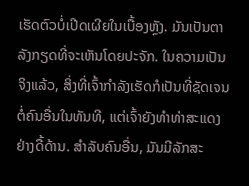ເຮັດຕົວບໍ່ເປີດເຜີຍໃນເບື້ອງຫຼັງ. ມັນເປັນຕາລັງກຽດທີ່ຈະເຫັນໂດຍປະຈັກ. ໃນຄວາມເປັນຈິງແລ້ວ, ສິ່ງທີ່ເຈົ້າກຳລັງເຮັດກໍເປັນທີ່ຊັດເຈນຕໍ່ຄົນອື່ນໃນທັນທີ, ແຕ່ເຈົ້າຍັງທຳທ່າສະແດງຢ່າງດື້ດ້ານ. ສຳລັບຄົນອື່ນ, ມັນມີລັກສະ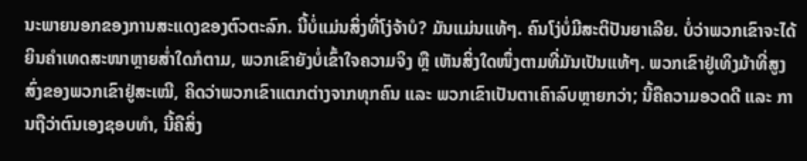ນະພາຍນອກຂອງການສະແດງຂອງຕົວຕະລົກ. ນີ້ບໍ່ແມ່ນສິ່ງທີ່ໂງ່ຈ້າບໍ? ມັນແມ່ນແທ້ໆ. ຄົນໂງ່ບໍ່ມີສະຕິປັນຍາເລີຍ. ບໍ່ວ່າພວກເຂົາຈະໄດ້ຍິນຄຳເທດສະໜາຫຼາຍສໍ່າໃດກໍຕາມ, ພວກເຂົາຍັງບໍ່ເຂົ້າໃຈຄວາມຈິງ ຫຼື ເຫັນສິ່ງໃດໜຶ່ງຕາມທີ່ມັນເປັນແທ້ໆ. ພວກເຂົາຢູ່ເທິງມ້າທີ່ສູງສົ່ງຂອງພວກເຂົາຢູ່ສະເໝີ, ຄິດວ່າພວກເຂົາແຕກຕ່າງຈາກທຸກຄົນ ແລະ ພວກເຂົາເປັນຕາເຄົາລົບຫຼາຍກວ່າ; ນີ້ຄືຄວາມອວດດີ ແລະ ການຖືວ່າຕົນເອງຊອບທຳ, ນີ້ຄືສິ່ງ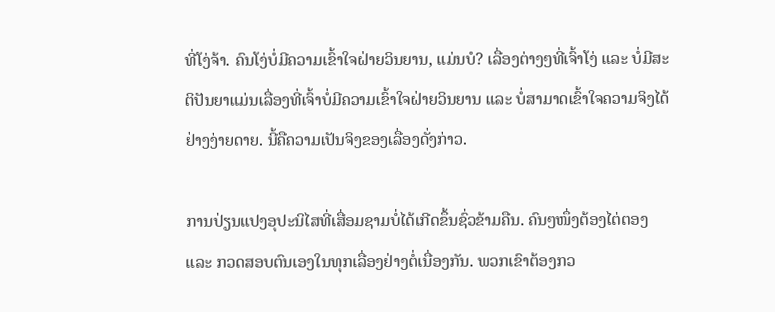ທີ່ໂງ່ຈ້າ. ຄົນໂງ່ບໍ່ມີຄວາມເຂົ້າໃຈຝ່າຍວິນຍານ, ແມ່ນບໍ? ເລື່ອງຕ່າງໆທີ່ເຈົ້າໂງ່ ແລະ ບໍ່ມີສະຕິປັນຍາແມ່ນເລື່ອງທີ່ເຈົ້າບໍ່ມີຄວາມເຂົ້າໃຈຝ່າຍວິນຍານ ແລະ ບໍ່ສາມາດເຂົ້າໃຈຄວາມຈິງໄດ້ຢ່າງງ່າຍດາຍ. ນີ້ຄືຄວາມເປັນຈິງຂອງເລື່ອງດັ່ງກ່າວ.

ການປ່ຽນແປງອຸປະນິໄສທີ່ເສື່ອມຊາມບໍ່ໄດ້ເກີດຂຶ້ນຊົ່ວຂ້າມຄືນ. ຄົນໆໜຶ່ງຕ້ອງໄຕ່ຕອງ ແລະ ກວດສອບຕົນເອງໃນທຸກເລື່ອງຢ່າງຕໍ່ເນື່ອງກັນ. ພວກເຂົາຕ້ອງກວ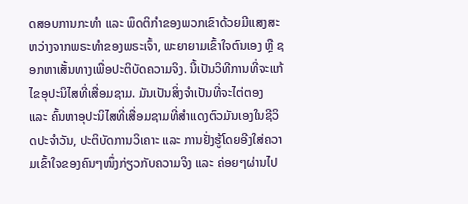ດສອບການກະທຳ ແລະ ພຶດຕິກຳຂອງພວກເຂົາດ້ວຍມີແສງສະຫວ່າງຈາກພຣະທຳຂອງພຣະເຈົ້າ, ພະຍາຍາມເຂົ້າໃຈຕົນເອງ ຫຼື ຊອກຫາເສັ້ນທາງເພື່ອປະຕິບັດຄວາມຈິງ. ນີ້ເປັນວິທີການທີ່ຈະແກ້ໄຂອຸປະນິໄສທີ່ເສື່ອມຊາມ. ມັນເປັນສິ່ງຈຳເປັນທີ່ຈະໄຕ່ຕອງ ແລະ ຄົ້ນຫາອຸປະນິໄສທີ່ເສື່ອມຊາມທີ່ສຳແດງຕົວມັນເອງໃນຊີວິດປະຈຳວັນ, ປະຕິບັດການວິເຄາະ ແລະ ການຢັ່ງຮູ້ໂດຍອີງໃສ່ຄວາມເຂົ້າໃຈຂອງຄົນໆໜຶ່ງກ່ຽວກັບຄວາມຈິງ ແລະ ຄ່ອຍໆຜ່ານໄປ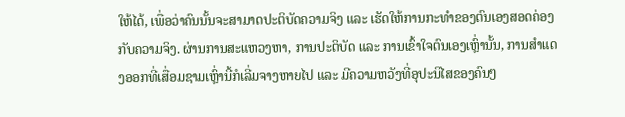ໃຫ້ໄດ້, ເພື່ອວ່າຄົນນັ້ນຈະສາມາດປະຕິບັດຄວາມຈິງ ແລະ ເຮັດໃຫ້ການກະທຳຂອງຕົນເອງສອດຄ່ອງກັບຄວາມຈິງ. ຜ່ານການສະແຫວງຫາ, ການປະຕິບັດ ແລະ ການເຂົ້າໃຈຕົນເອງເຫຼົ່ານັ້ນ, ການສຳແດງອອກທີ່ເສື່ອມຊາມເຫຼົ່ານີ້ກໍເລີ່ມຈາງຫາຍໄປ ແລະ ມີຄວາມຫວັງທີ່ອຸປະນິໄສຂອງຄົນໆ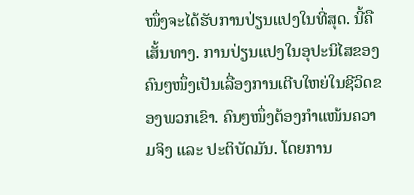ໜຶ່ງຈະໄດ້ຮັບການປ່ຽນແປງໃນທີ່ສຸດ. ນີ້ຄືເສັ້ນທາງ. ການປ່ຽນແປງໃນອຸປະນິໄສຂອງຄົນໆໜຶ່ງເປັນເລື່ອງການເຕີບໃຫຍ່ໃນຊີວິດຂອງພວກເຂົາ. ຄົນໆໜຶ່ງຕ້ອງກຳແໜ້ນຄວາມຈິງ ແລະ ປະຕິບັດມັນ. ໂດຍການ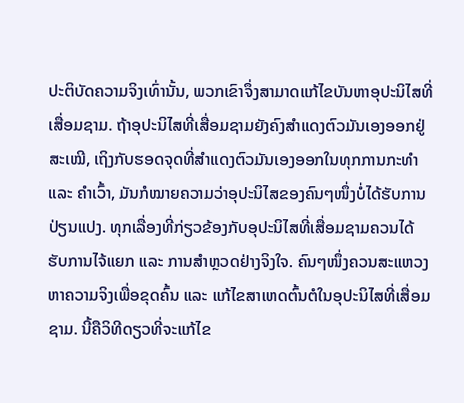ປະຕິບັດຄວາມຈິງເທົ່ານັ້ນ, ພວກເຂົາຈຶ່ງສາມາດແກ້ໄຂບັນຫາອຸປະນິໄສທີ່ເສື່ອມຊາມ. ຖ້າອຸປະນິໄສທີ່ເສື່ອມຊາມຍັງຄົງສຳແດງຕົວມັນເອງອອກຢູ່ສະເໝີ, ເຖິງກັບຮອດຈຸດທີ່ສຳແດງຕົວມັນເອງອອກໃນທຸກການກະທຳ ແລະ ຄຳເວົ້າ, ມັນກໍໝາຍຄວາມວ່າອຸປະນິໄສຂອງຄົນໆໜຶ່ງບໍ່ໄດ້ຮັບການປ່ຽນແປງ. ທຸກເລື່ອງທີ່ກ່ຽວຂ້ອງກັບອຸປະນິໄສທີ່ເສື່ອມຊາມຄວນໄດ້ຮັບການໄຈ້ແຍກ ແລະ ການສຳຫຼວດຢ່າງຈິງໃຈ. ຄົນໆໜຶ່ງຄວນສະແຫວງຫາຄວາມຈິງເພື່ອຂຸດຄົ້ນ ແລະ ແກ້ໄຂສາເຫດຕົ້ນຕໍໃນອຸປະນິໄສທີ່ເສື່ອມຊາມ. ນີ້ຄືວິທີດຽວທີ່ຈະແກ້ໄຂ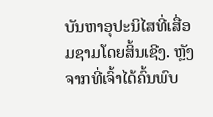ບັນຫາອຸປະນິໄສທີ່ເສື່ອມຊາມໂດຍສິ້ນເຊີງ. ຫຼັງຈາກທີ່ເຈົ້າໄດ້ຄົ້ນພົບ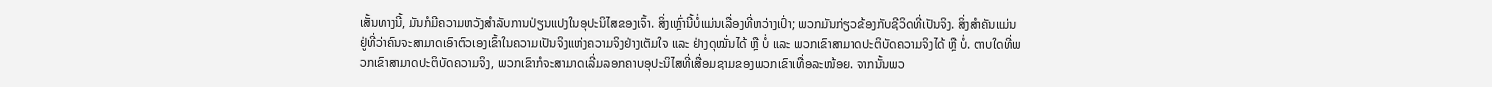ເສັ້ນທາງນີ້, ມັນກໍມີຄວາມຫວັງສຳລັບການປ່ຽນແປງໃນອຸປະນິໄສຂອງເຈົ້າ. ສິ່ງເຫຼົ່ານີ້ບໍ່ແມ່ນເລື່ອງທີ່ຫວ່າງເປົ່າ; ພວກມັນກ່ຽວຂ້ອງກັບຊີວິດທີ່ເປັນຈິງ. ສິ່ງສຳຄັນແມ່ນຢູ່ທີ່ວ່າຄົນຈະສາມາດເອົາຕົວເອງເຂົ້າໃນຄວາມເປັນຈິງແຫ່ງຄວາມຈິງຢ່າງເຕັມໃຈ ແລະ ຢ່າງດຸໝັ່ນໄດ້ ຫຼື ບໍ່ ແລະ ພວກເຂົາສາມາດປະຕິບັດຄວາມຈິງໄດ້ ຫຼື ບໍ່. ຕາບໃດທີ່ພວກເຂົາສາມາດປະຕິບັດຄວາມຈິງ, ພວກເຂົາກໍຈະສາມາດເລີ່ມລອກຄາບອຸປະນິໄສທີ່ເສື່ອມຊາມຂອງພວກເຂົາເທື່ອລະໜ້ອຍ. ຈາກນັ້ນພວ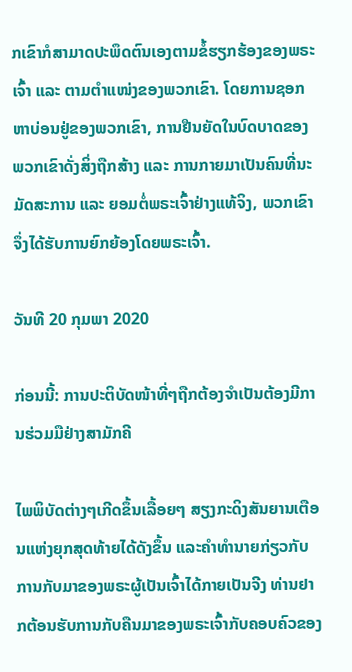ກເຂົາກໍສາມາດປະພຶດຕົນເອງຕາມຂໍ້ຮຽກຮ້ອງຂອງພຣະເຈົ້າ ແລະ ຕາມຕຳແໜ່ງຂອງພວກເຂົາ. ໂດຍການຊອກຫາບ່ອນຢູ່ຂອງພວກເຂົາ, ການຢືນຍັດໃນບົດບາດຂອງພວກເຂົາດັ່ງສິ່ງຖືກສ້າງ ແລະ ການກາຍມາເປັນຄົນທີ່ນະມັດສະການ ແລະ ຍອມຕໍ່ພຣະເຈົ້າຢ່າງແທ້ຈິງ, ພວກເຂົາຈຶ່ງໄດ້ຮັບການຍົກຍ້ອງໂດຍພຣະເຈົ້າ.

ວັນທີ 20 ກຸມພາ 2020

ກ່ອນນີ້: ການປະຕິບັດໜ້າທີ່ໆຖືກຕ້ອງຈຳເປັນຕ້ອງມີການຮ່ວມມືຢ່າງສາມັກຄີ

ໄພພິບັດຕ່າງໆເກີດຂຶ້ນເລື້ອຍໆ ສຽງກະດິງສັນຍານເຕືອນແຫ່ງຍຸກສຸດທ້າຍໄດ້ດັງຂຶ້ນ ແລະຄໍາທໍານາຍກ່ຽວກັບການກັບມາຂອງພຣະຜູ້ເປັນເຈົ້າໄດ້ກາຍເປັນຈີງ ທ່ານຢາກຕ້ອນຮັບການກັບຄືນມາຂອງພຣະເຈົ້າກັບຄອບຄົວຂອງ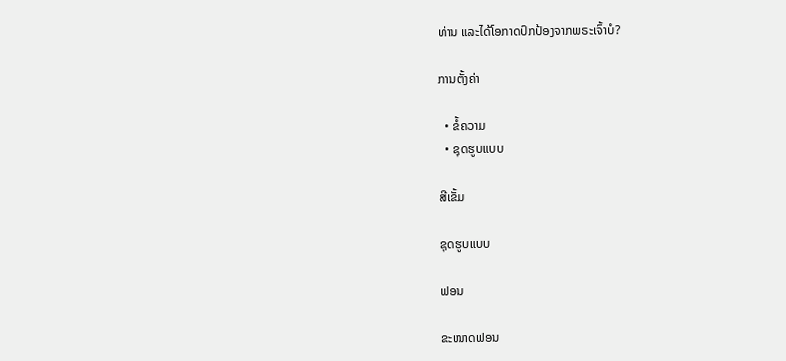ທ່ານ ແລະໄດ້ໂອກາດປົກປ້ອງຈາກພຣະເຈົ້າບໍ?

ການຕັ້ງຄ່າ

  • ຂໍ້ຄວາມ
  • ຊຸດຮູບແບບ

ສີເຂັ້ມ

ຊຸດຮູບແບບ

ຟອນ

ຂະໜາດຟອນ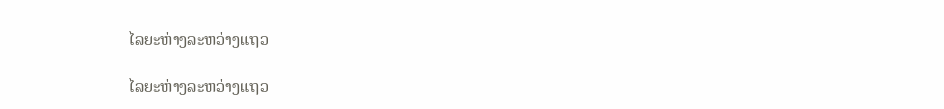ໄລຍະຫ່າງລະຫວ່າງແຖວ

ໄລຍະຫ່າງລະຫວ່າງແຖວ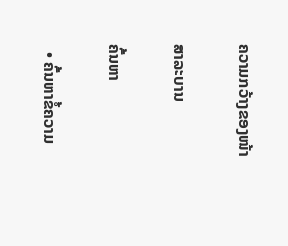ຄວາມກວ້າງຂອງໜ້າ

ສາລະບານ

ຄົ້ນຫາ

  • ຄົ້ນຫາຂໍ້ຄວາມ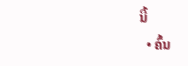ນີ້
  • ຄົ້ນ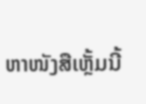ຫາໜັງສືເຫຼັ້ມນີ້